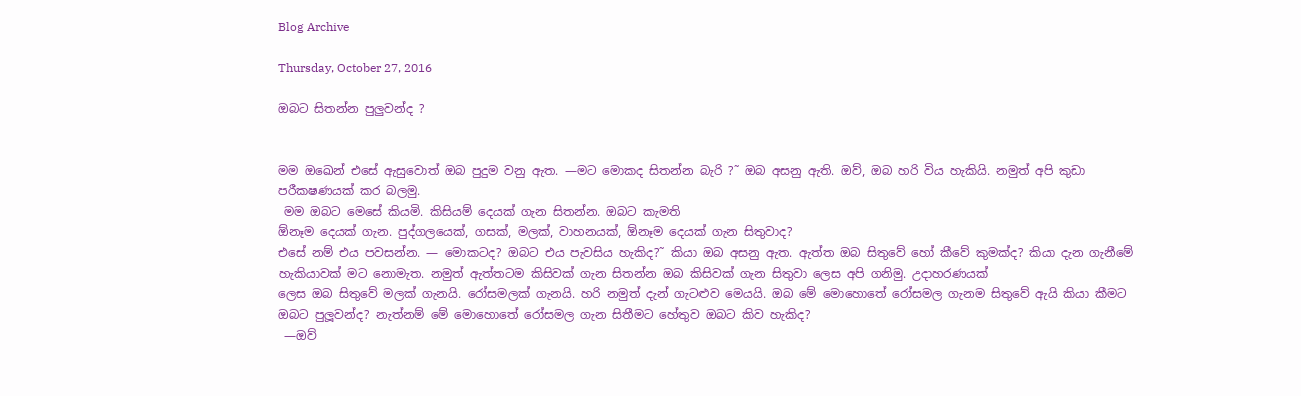Blog Archive

Thursday, October 27, 2016

ඔබට සිතන්න පුලුවන්ද ?


මම ඔඛෙන් එසේ ඇසුවොත් ඔබ පුදුම වනු ඇත. —මට මොකද සිතන්න බැරි ?˜ ඔබ අසනු ඇති. ඔව්, ඔබ හරි විය හැකියි. නමුත් අපි කුඩා පරීක‍ෂණයක් කර බලමු.
 මම ඔබට මෙසේ කියමි. කිසියම් දෙයක් ගැන සිතන්න. ඔබට කැමති
ඕනෑම දෙයක් ගැන. පුද්ගලයෙක්, ගසක්, මලක්, වාහනයක්, ඕනෑම දෙයක් ගැන සිතුවාද?
එසේ නම් එය පවසන්න. — මොකටද? ඔබට එය පැවසිය හැකිද?˜ කියා ඔබ අසනු ඇත. ඇත්ත ඔබ සිතුවේ හෝ කීවේ කුමක්ද? කියා දැන ගැනීමේ හැකියාවක් මට නොමැත. නමුත් ඇත්තටම කිසිවක් ගැන සිතන්න ඔබ කිසිවක් ගැන සිතුවා ලෙස අපි ගනිමු. උදාහරණයක්
ලෙස ඔබ සිතුවේ මලක් ගැනයි. රෝසමලක් ගැනයි. හරි නමුත් දැන් ගැටළුව මෙයයි. ඔබ මේ මොහොතේ රෝසමල ගැනම සිතුවේ ඇයි කියා කීමට ඔබට පුලූවන්ද? නැත්නම් මේ මොහොතේ රෝසමල ගැන සිතීමට හේතුව ඔබට කිව හැකිද?
 —ඔව්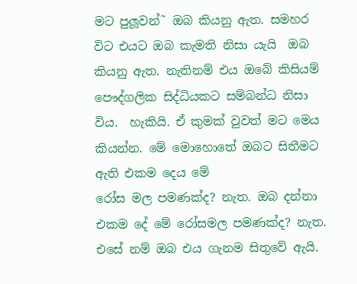මට පුලූවන්˜ ඔබ කියනු ඇත. සමහර විට එයට ඔබ කැමති නිසා යැයි  ඔබ කියනු ඇත. නැතිනම් එය ඔබේ කිසියම් පෞද්ගලික සිද්ධියකට සම්බන්ධ නිසා විය.  හැකියි. ඒ කුමක් වුවත් මට මෙය කියන්න. මේ මොහොතේ ඔබට සිතීමට ඇති එකම දෙය මේ
රෝස මල පමණක්ද? නැත. ඔබ දන්නා එකම දේ මේ රෝසමල පමණක්ද? නැත. එසේ නම් ඔබ එය ගැනම සිතුවේ ඇයි.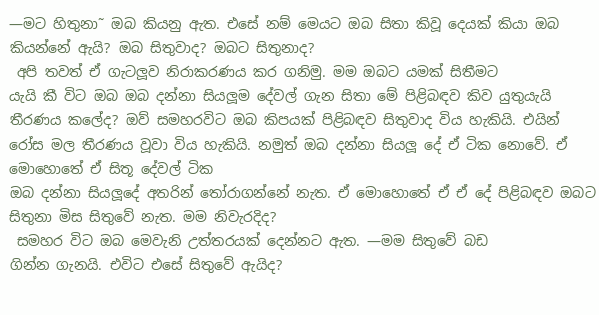—මට හිතුනා˜ ඔබ කියනු ඇත. එසේ නම් මෙයට ඔබ සිතා කිවූ දෙයක් කියා ඔබ කියන්නේ ඇයි? ඔබ සිතුවාද? ඔබට සිතුනාද?
 අපි තවත් ඒ ගැටලූව නිරාකරණය කර ගනිමු. මම ඔබට යමක් සිතීමට
යැයි කී විට ඔබ ඔබ දන්නා සියලූම දේවල් ගැන සිතා මේ පිළිබඳව කිව යුතුයැයි තීරණය කලේද? ඔව් සමහරවිට ඔබ කිපයක් පිළිබඳව සිතුවාද විය හැකියි. එයින් රෝස මල තීරණය වූවා විය හැකියි. නමුත් ඔබ දන්නා සියලූ දේ ඒ ටික නොවේ. ඒ මොහොතේ ඒ සිතූ දේවල් ටික
ඔබ දන්නා සියලූදේ අතරින් තෝරාගන්නේ නැත. ඒ මොහොතේ ඒ ඒ දේ පිළිබඳව ඔබට සිතුනා මිස සිතුවේ නැත. මම නිවැරදිද?
 සමහර විට ඔබ මෙවැනි උත්තරයක් දෙන්නට ඇත. —මම සිතුවේ බඩ
ගින්න ගැනයි. එවිට එසේ සිතුවේ ඇයිද?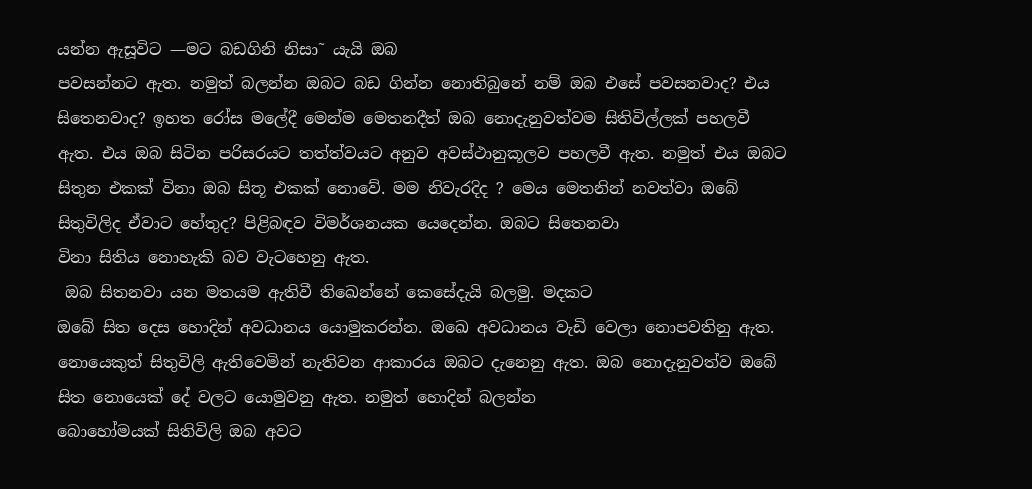යන්න ඇසූවිට —මට බඩගිනි නිසා˜ යැයි ඔබ
පවසන්නට ඇත. නමුත් බලන්න ඔබට බඩ ගින්න නොතිබුනේ නම් ඔබ එසේ පවසනවාද? එය
සිතෙනවාද? ඉහත රෝස මලේදී මෙන්ම මෙතනදීත් ඔබ නොදැනුවත්වම සිතිවිල්ලක් පහලවී
ඇත. එය ඔබ සිටින පරිසරයට තත්ත්වයට අනුව අවස්ථානුකූලව පහලවී ඇත. නමුත් එය ඔබට සිතුන එකක් විනා ඔබ සිතූ එකක් නොවේ. මම නිවැරදිද ? මෙය මෙතනින් නවත්වා ඔබේ සිතුවිලිද ඒවාට හේතුද? පිළිබඳව විමර්ශනයක යෙදෙන්න. ඔබට සිතෙනවා
විනා සිතිය නොහැකි බව වැටහෙනු ඇත.
 ඔබ සිතනවා යන මතයම ඇතිවී තිඛෙන්නේ කෙසේදැයි බලමු. මදකට
ඔබේ සිත දෙස හොදින් අවධානය යොමුකරන්න. ඔඛෙ අවධානය වැඩි වෙලා නොපවතිනු ඇත. නොයෙකුත් සිතුවිලි ඇතිවෙමින් නැතිවන ආකාරය ඔබට දැනෙනු ඇත. ඔබ නොදැනුවත්ව ඔබේ සිත නොයෙක් දේ වලට යොමුවනු ඇත. නමුත් හොදින් බලන්න
බොහෝමයක් සිතිවිලි ඔබ අවට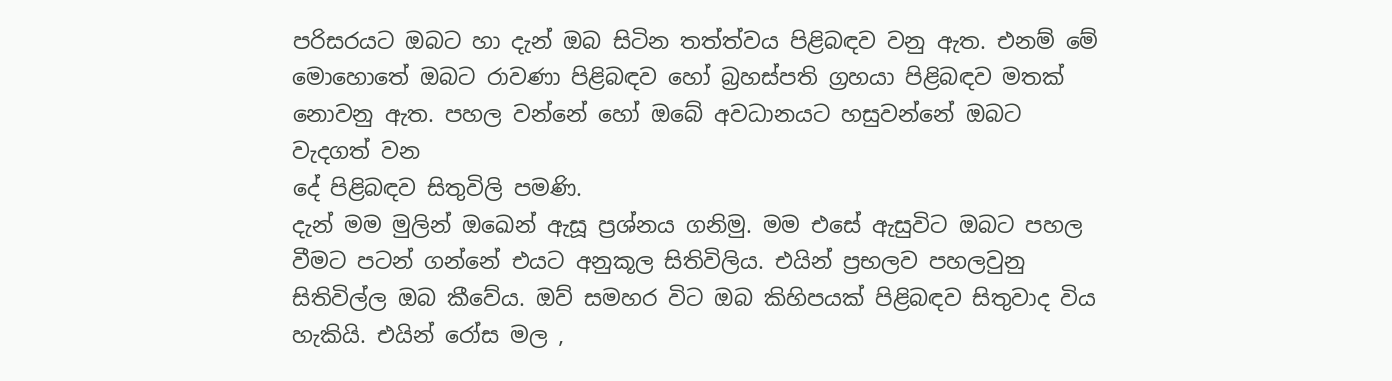පරිසරයට ඔබට හා දැන් ඔබ සිටින තත්ත්වය පිළිබඳව වනු ඇත. එනම් මේ මොහොතේ ඔබට රාවණා පිළිබඳව හෝ බ්‍රහස්පති ග්‍රහයා පිළිබඳව මතක් නොවනු ඇත. පහල වන්නේ හෝ ඔබේ අවධානයට හසුවන්නේ ඔබට වැදගත් වන
දේ පිළිබඳව සිතුවිලි පමණි.
දැන් මම මුලින් ඔඛෙන් ඇසූ ප්‍රශ්නය ගනිමු. මම එසේ ඇසුවිට ඔබට පහල වීමට පටන් ගන්නේ එයට අනුකූල සිතිවිලිය. එයින් ප්‍රභලව පහලවුනු සිතිවිල්ල ඔබ කීවේය. ඔව් සමහර විට ඔබ කිහිපයක් පිළිබඳව සිතුවාද විය හැකියි. එයින් රෝස මල ,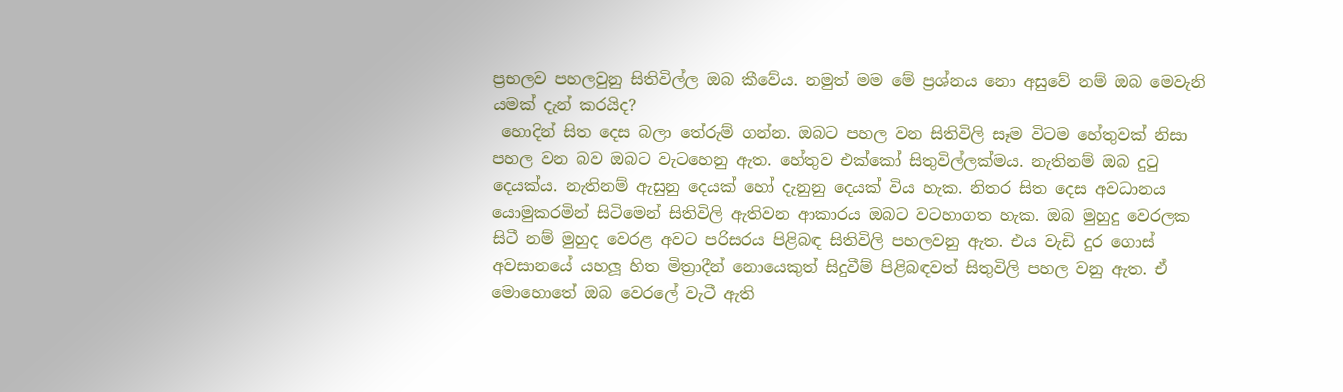ප්‍රභලව පහලවුනු සිතිවිල්ල ඔබ කීවේය. නමුත් මම මේ ප්‍රශ්නය නො අසුවේ නම් ඔබ මෙවැනි
යමක් දැන් කරයිද?
 හොදින් සිත දෙස බලා තේරුම් ගන්න. ඔබට පහල වන සිතිවිලි සෑම විටම හේතුවක් නිසා පහල වන බව ඔබට වැටහෙනු ඇත. හේතුව එක්කෝ සිතුවිල්ලක්මය. නැතිනම් ඔබ දුටු දෙයක්ය. නැතිනම් ඇසුනු දෙයක් හෝ දැනුනු දෙයක් විය හැක. නිතර සිත දෙස අවධානය
යොමුකරමින් සිටිමෙන් සිතිවිලි ඇතිවන ආකාරය ඔබට වටහාගත හැක. ඔබ මුහුදු වෙරලක සිටී නම් මුහුද වෙරළ අවට පරිසරය පිළිබඳ සිතිවිලි පහලවනු ඇත. එය වැඩි දුර ගොස් අවසානයේ යහලූ හිත මිත්‍රාදීන් නොයෙකුත් සිදුවීම් පිළිබඳවත් සිතුවිලි පහල වනු ඇත. ඒ
මොහොතේ ඔබ වෙරලේ වැටී ඇති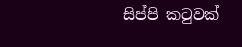සිප්පි කටුවක්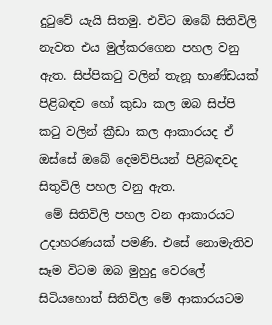දුටුවේ යැයි සිතමු. එවිට ඔබේ සිතිවිලි නැවත එය මුල්කරගෙන පහල වනු ඇත. සිප්පිකටු වලින් තැනූ භාණ්ඩයක් පිළිබඳව හෝ කුඩා කල ඔබ සිප්පි කටු වලින් ක්‍රීඩා කල ආකාරයද ඒ ඔස්සේ ඔබේ දෙමව්පියන් පිළිබඳවද
සිතුවිලි පහල වනු ඇත.
 මේ සිතිවිලි පහල වන ආකාරයට උදාහරණයක් පමණි. එසේ නොමැතිව සෑම විටම ඔබ මුහුදු වෙරලේ සිටියහොත් සිතිවිල මේ ආකාරයටම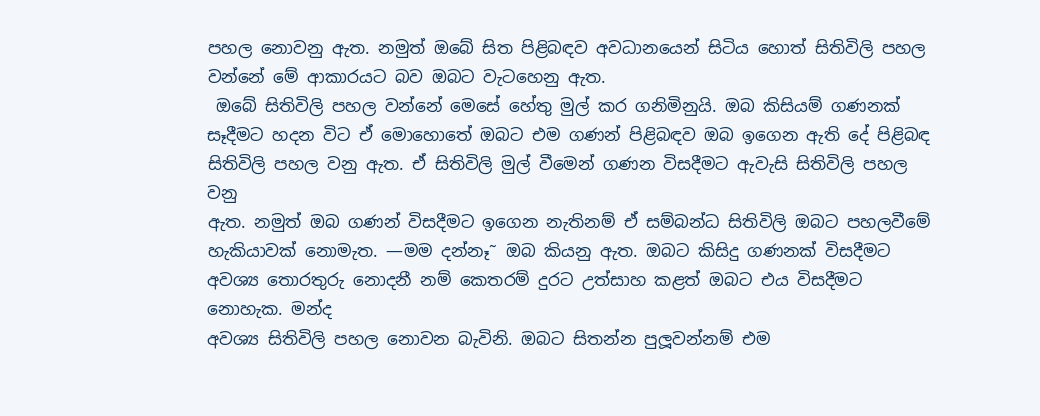පහල නොවනු ඇත. නමුත් ඔබේ සිත පිළිබඳව අවධානයෙන් සිටිය හොත් සිතිවිලි පහල වන්නේ මේ ආකාරයට බව ඔබට වැටහෙනු ඇත.
 ඔබේ සිතිවිලි පහල වන්නේ මෙසේ හේතු මුල් කර ගනිමිනුයි. ඔබ කිසියම් ගණනක් සෑදීමට හදන විට ඒ මොහොතේ ඔබට එම ගණන් පිළිබඳව ඔබ ඉගෙන ඇති දේ පිළිබඳ සිතිවිලි පහල වනු ඇත. ඒ සිතිවිලි මුල් වීමෙන් ගණන විසදීමට ඇවැසි සිතිවිලි පහල වනු
ඇත. නමුත් ඔබ ගණන් විසදීමට ඉගෙන නැතිනම් ඒ සම්බන්ධ සිතිවිලි ඔබට පහලවීමේ හැකියාවක් නොමැත. —මම දන්නෑ˜ ඔබ කියනු ඇත. ඔබට කිසිදු ගණනක් විසදීමට අවශ්‍ය තොරතුරු නොදනී නම් කෙතරම් දුරට උත්සාහ කළත් ඔබට එය විසදීමට නොහැක. මන්ද
අවශ්‍ය සිතිවිලි පහල නොවන බැවිනි. ඔබට සිතන්න පුලූවන්නම් එම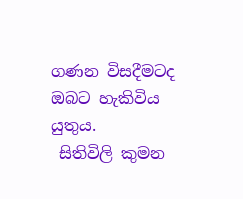ගණන විසදීමටද ඔබට හැකිවිය යුතුය.
 සිතිවිලි කුමන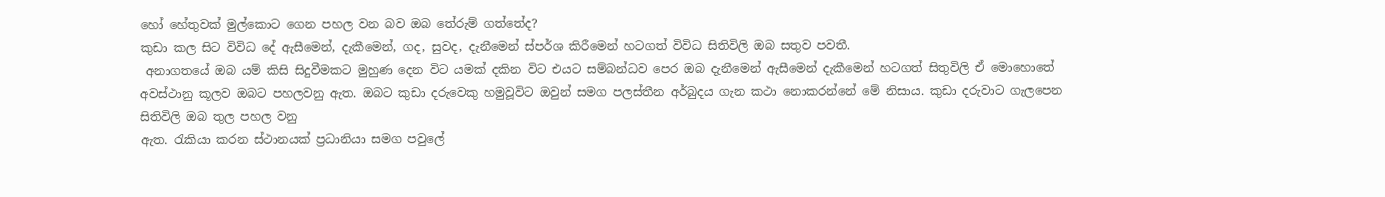හෝ හේතුවක් මුල්කොට ගෙන පහල වන බව ඔබ තේරුම් ගත්තේද?
කුඩා කල සිට විවිධ දේ ඇසීමෙන්, දැකීමෙන්, ගද, සුවද, දැනීමෙන් ස්පර්ශ කිරීමෙන් හටගත් විවිධ සිතිවිලි ඔබ සතුව පවතී.
 අනාගතයේ ඔබ යම් කිසි සිදුවීමකට මුහුණ දෙන විට යමක් දකින විට එයට සම්බන්ධව පෙර ඔබ දැනීමෙන් ඇසීමෙන් දැකීමෙන් හටගත් සිතුවිලි ඒ මොහොතේ අවස්ථානු කූලව ඔබට පහලවනු ඇත. ඔබට කුඩා දරුවෙකු හමුවූවිට ඔවුන් සමග පලස්තීන අර්බුදය ගැන කථා නොකරන්නේ මේ නිසාය. කුඩා දරුවාට ගැලපෙන සිතිවිලි ඔබ තුල පහල වනු
ඇත. රැකියා කරන ස්ථානයක් ප්‍රධානියා සමග පවුලේ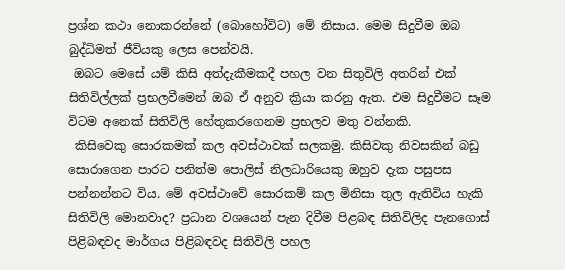ප්‍රශ්න කථා නොකරන්නේ (බොහෝවිට) මේ නිසාය. මෙම සිදුවීම ඔබ බුද්ධිමත් ජීවියකු ලෙස පෙන්වයි.
 ඔබට මෙසේ යම් කිසි අත්දැකීමකදී පහල වන සිතුවිලි අතරින් එක් සිතිවිල්ලක් ප්‍රභලවීමෙන් ඔබ ඒ අනුව ක්‍රියා කරනු ඇත. එම සිදුවීමට සෑම විටම අනෙක් සිතිවිලි හේතුකරගෙනම ප්‍රභලව මතු වන්නකි.
 කිසිවෙකු සොරකමක් කල අවස්ථාවක් සලකමු. කිසිවකු නිවසකින් බඩු
සොරාගෙන පාරට පනිත්ම පොලිස් නිලධාරියෙකු ඔහුව දැක පසුපස පන්නන්නට විය. මේ අවස්ථාවේ සොරකම් කල මිනිසා තුල ඇතිවිය හැකි සිතිවිලි මොනවාද? ප්‍රධාන වශයෙන් පැන දිවීම පිළබඳ සිතිවිලිද පැනගොස් පිළිබඳවද මාර්ගය පිළිබඳවද සිතිවිලි පහල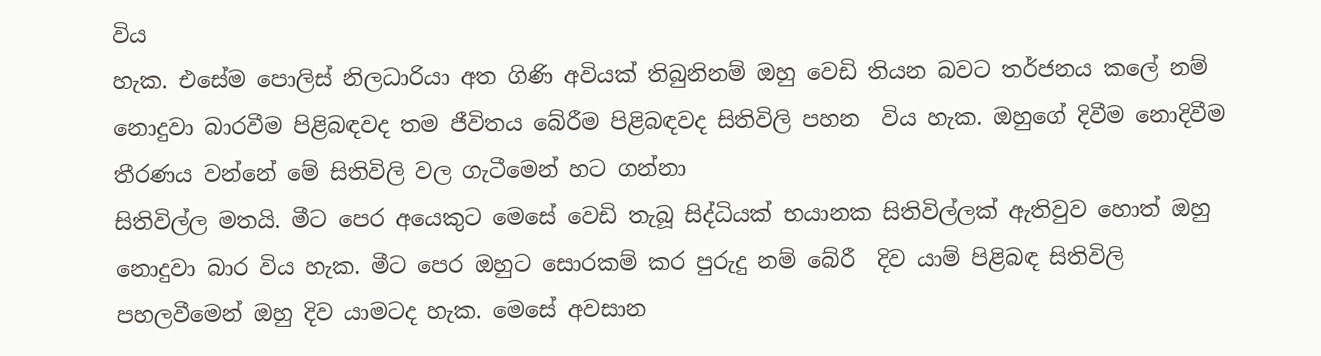විය
හැක. එසේම පොලිස් නිලධාරියා අත ගිණි අවියක් තිබුනිනම් ඔහු වෙඩි තියන බවට තර්ජනය කලේ නම් නොදුවා බාරවීම පිළිබඳවද තම ජීවිතය බේරීම පිළිබඳවද සිතිවිලි පහන  විය හැක. ඔහුගේ දිවීම නොදිවීම තීරණය වන්නේ මේ සිතිවිලි වල ගැටීමෙන් හට ගන්නා
සිතිවිල්ල මතයි. මීට පෙර අයෙකුට මෙසේ වෙඩි තැබූ සිද්ධියක් භයානක සිතිවිල්ලක් ඇතිවුව හොත් ඔහු නොදුවා බාර විය හැක. මීට පෙර ඔහුට සොරකම් කර පුරුදු නම් බේරී  දිව යාම් පිළිබඳ සිතිවිලි පහලවීමෙන් ඔහු දිව යාමටද හැක. මෙසේ අවසාන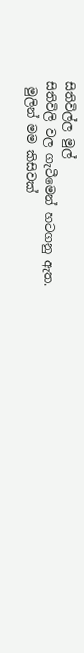සිතිවිල්ල මුල්
සිතිවිලි වල ගැටීමෙන් හටගනු ඇත.
 මුලින් මම කිසිවක්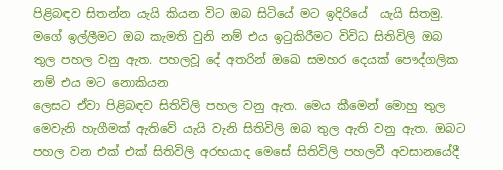පිළිබඳව සිතන්න යැයි කියන විට ඔබ සිටියේ මට ඉදිරියේ  යැයි සිතමු. මගේ ඉල්ලීමට ඔබ කැමති වුනි නම් එය ඉටුකිරීමට විවිධ සිතිවිලි ඔබ තුල පහල වනු ඇත. පහලවූ දේ අතරින් ඔඛෙ සමහර දෙයක් පෞද්ගලික නම් එය මට නොකියන
ලෙසට ඒවා පිළිබඳව සිතිවිලි පහල වනු ඇත. මෙය කීමෙන් මොහු තුල මෙවැනි හැගීමක් ඇතිවේ යැයි වැනි සිතිවිලි ඔබ තුල ඇති වනු ඇත. ඔබට පහල වන එක් එක් සිතිවිලි අරභයාද මෙසේ සිතිවිලි පහලවී අවසානයේදී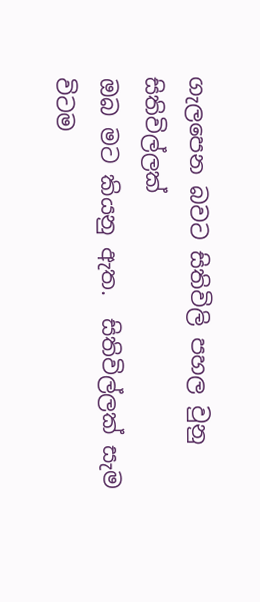ගැලපෙන බවට සිතිවිලි පහල වුනු සිතිවිල්ලක්
ඔබ මට කියනු ඇත.  සිතිවිල්ලක් සැම විටම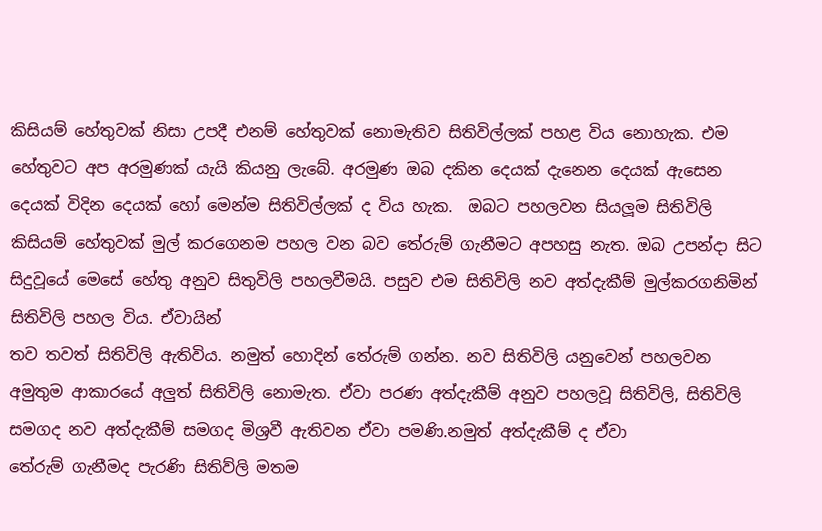කිසියම් හේතුවක් නිසා උපදී එනම් හේතුවක් නොමැතිව සිතිවිල්ලක් පහළ විය නොහැක. එම හේතුවට අප අරමුණක් යැයි කියනු ලැබේ. අරමුණ ඔබ දකින දෙයක් දැනෙන දෙයක් ඇසෙන දෙයක් විදින දෙයක් හෝ මෙන්ම සිතිවිල්ලක් ද විය හැක.  ඔබට පහලවන සියලූම සිතිවිලි කිසියම් හේතුවක් මුල් කරගෙනම පහල වන බව තේරුම් ගැනීමට අපහසු නැත. ඔබ උපන්දා සිට සිදුවූයේ මෙසේ හේතු අනුව සිතුවිලි පහලවීමයි. පසුව එම සිතිවිලි නව අත්දැකීම් මුල්කරගනිමින් සිතිවිලි පහල විය. ඒවායින්
තව තවත් සිතිවිලි ඇතිවිය. නමුත් හොදින් තේරුම් ගන්න. නව සිතිවිලි යනුවෙන් පහලවන අමුතුම ආකාරයේ අලුත් සිතිවිලි නොමැත. ඒවා පරණ අත්දැකීම් අනුව පහලවූ සිතිවිලි, සිතිවිලි සමගද නව අත්දැකීම් සමගද මිශ්‍රවී ඇතිවන ඒවා පමණි.නමුත් අත්දැකීම් ද ඒවා
තේරුම් ගැනීමද පැරණි සිතිව්ලි මතම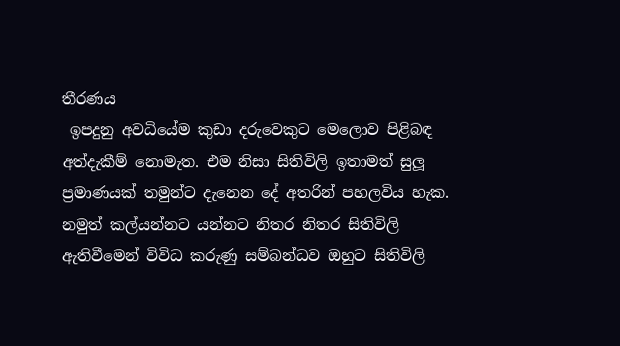තීරණය
 ඉපදුනු අවධියේම කුඩා දරුවෙකුට මෙලොව පිළිබඳ අත්දැකීම් නොමැත. එම නිසා සිතිවිලි ඉතාමත් සුලූ ප්‍රමාණයක් තමුන්ට දැනෙන දේ අතරින් පහලවිය හැක. නමුත් කල්යන්නට යන්නට නිතර නිතර සිතිවිලි ඇතිවීමෙන් විවිධ කරුණු සම්බන්ධව ඔහුට සිතිවිලි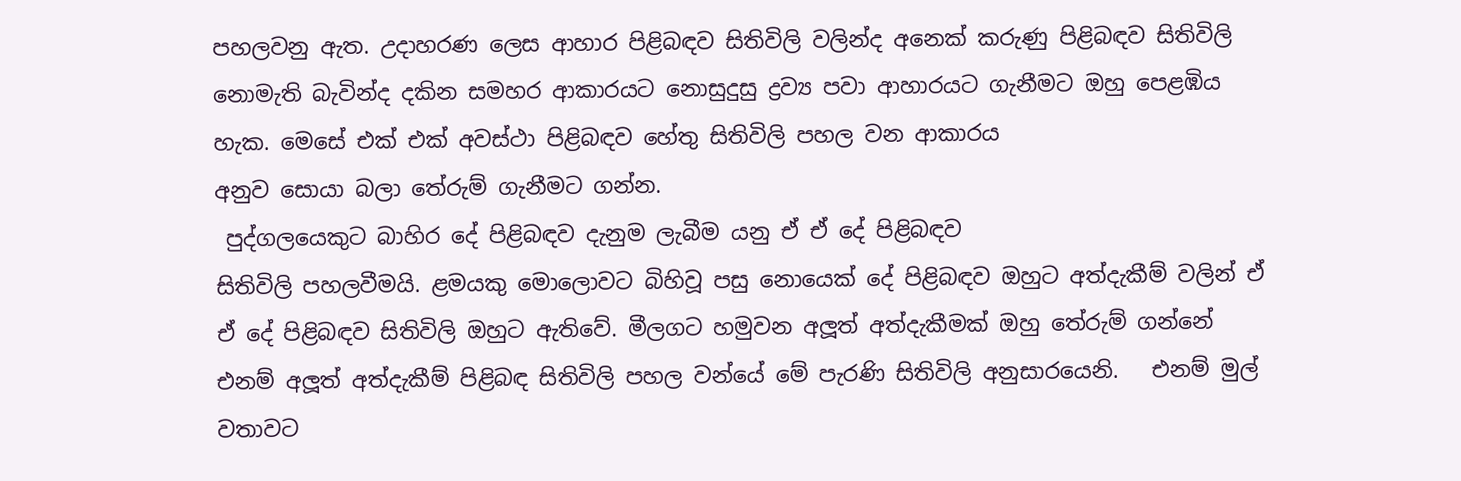පහලවනු ඇත. උදාහරණ ලෙස ආහාර පිළිබඳව සිතිවිලි වලින්ද අනෙක් කරුණු පිළිබඳව සිතිවිලි නොමැති බැවින්ද දකින සමහර ආකාරයට නොසුදුසු ද්‍රව්‍ය පවා ආහාරයට ගැනීමට ඔහු පෙළඹිය හැක. මෙසේ එක් එක් අවස්ථා පිළිබඳව හේතු සිතිවිලි පහල වන ආකාරය
අනුව සොයා බලා තේරුම් ගැනීමට ගන්න.
 පුද්ගලයෙකුට බාහිර දේ පිළිබඳව දැනුම ලැබීම යනු ඒ ඒ දේ පිළිබඳව
සිතිවිලි පහලවීමයි. ළමයකු මොලොවට බිහිවූ පසු නොයෙක් දේ පිළිබඳව ඔහුට අත්දැකීම් වලින් ඒ ඒ දේ පිළිබඳව සිතිවිලි ඔහුට ඇතිවේ. මීලගට හමුවන අලූත් අත්දැකීමක් ඔහු තේරුම් ගන්නේ එනම් අලූත් අත්දැකීම් පිළිබඳ සිතිවිලි පහල වන්යේ මේ පැරණි සිතිවිලි අනුසාරයෙනි.   එනම් මුල් වතාවට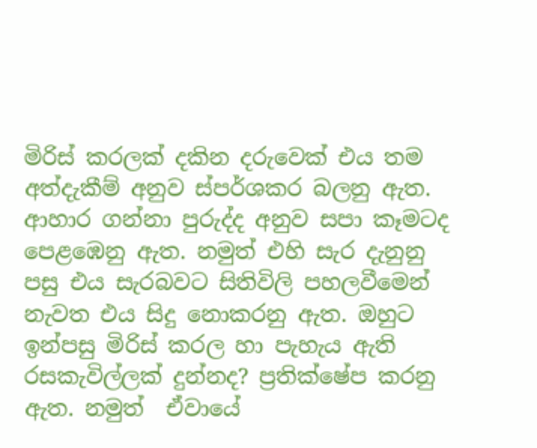මිරිස් කරලක් දකින දරුවෙක් එය තම අත්දැකීම් අනුව ස්පර්ශකර බලනු ඇත. ආහාර ගන්නා පුරුද්ද අනුව සපා කෑමටද පෙළඹෙනු ඇත. නමුත් එහි සැර දැනුනු පසු එය සැරබවට සිතිවිලි පහලවීමෙන් නැවත එය සිදු නොකරනු ඇත. ඔහුට
ඉන්පසු මිරිස් කරල හා පැහැය ඇති රසකැවිල්ලක් දුන්නද? ප්‍රතික්ෂේප කරනු ඇත. නමුත්  ඒවායේ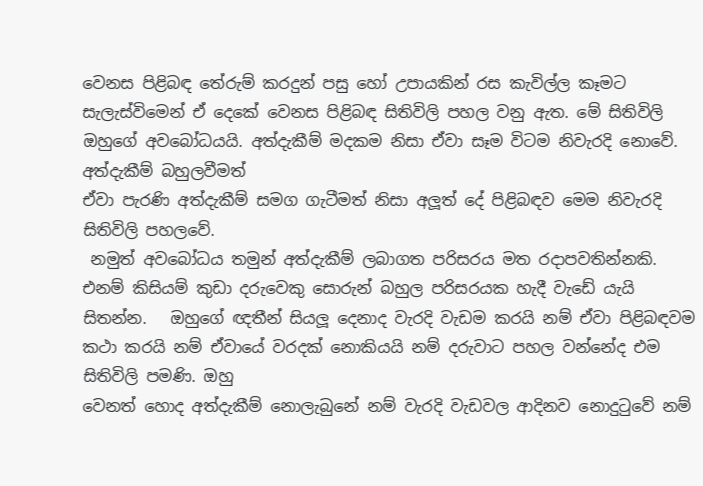වෙනස පිළිබඳ තේරුම් කරදුන් පසු හෝ උපායකින් රස කැවිල්ල කෑමට සැලැස්විමෙන් ඒ දෙකේ වෙනස පිළිබඳ සිතිවිලි පහල වනු ඇත. මේ සිතිවිලි ඔහුගේ අවබෝධයයි. අත්දැකීම් මදකම නිසා ඒවා සෑම විටම නිවැරදි නොවේ. අත්දැකීම් බහුලවීමත්
ඒවා පැරණි අත්දැකීම් සමග ගැටීමත් නිසා අලූත් දේ පිළිබඳව මෙම නිවැරදි සිතිවිලි පහලවේ.
 නමුත් අවබෝධය තමුන් අත්දැකීම් ලබාගත පරිසරය මත රදාපවතින්නකි.  එනම් කිසියම් කුඩා දරුවෙකු සොරුන් බහුල පරිසරයක හැදී වැඩේ යැයි සිතන්න.   ඔහුගේ ඥතීන් සියලූ දෙනාද වැරදි වැඩම කරයි නම් ඒවා පිළිබඳවම කථා කරයි නම් ඒවායේ වරදක් නොකියයි නම් දරුවාට පහල වන්නේද එම සිතිවිලි පමණි. ඔහු
වෙනත් හොද අත්දැකීම් නොලැබුනේ නම් වැරදි වැඩවල ආදිනව නොදුටුවේ නම්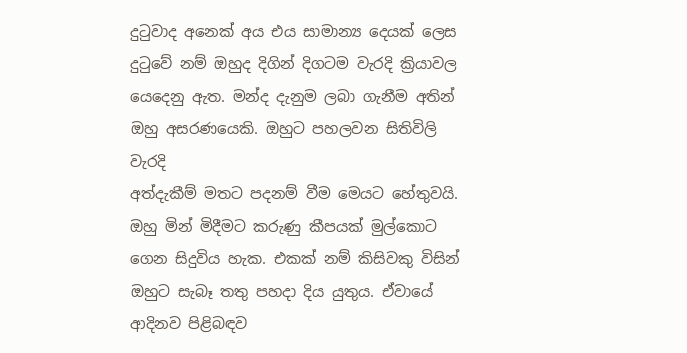දුටුවාද අනෙක් අය එය සාමාන්‍ය දෙයක් ලෙස දුටුවේ නම් ඔහුද දිගින් දිගටම වැරදි ක්‍රියාවල යෙදෙනු ඇත. මන්ද දැනුම ලබා ගැනීම අතින් ඔහු අසරණයෙකි. ඔහුට පහලවන සිතිවිලි වැරදි
අත්දැකීම් මතට පදනම් වීම මෙයට හේතුවයි. ඔහු මින් මිදීමට කරුණු කීපයක් මුල්කොට ගෙන සිදුවිය හැක. එකක් නම් කිසිවකු විසින් ඔහුට සැබෑ තතු පහදා දිය යුතුය. ඒවායේ ආදිනව පිළිබඳව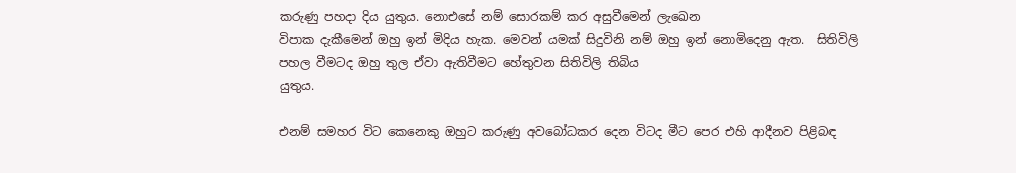කරුණු පහදා දිය යුතුය. නොඑසේ නම් සොරකම් කර අසුවීමෙන් ලැඛෙන
විපාක දැකීමෙන් ඔහු ඉන් මිදිය හැක. මෙවන් යමක් සිදුවිනි නම් ඔහු ඉන් නොමිදෙනු ඇත.  සිතිවිලි පහල වීමටද ඔහු තුල ඒවා ඇතිවීමට හේතුවන සිතිවිලි තිබිය
යුතුය.

එනම් සමහර විට කෙනෙකු ඔහුට කරුණු අවබෝධකර දෙන විටද මීට පෙර එහි ආදීනව පිළිබඳ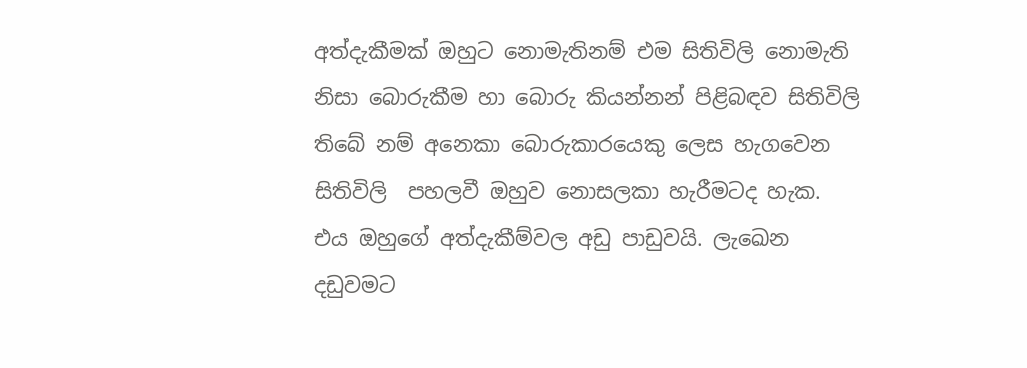අත්දැකීමක් ඔහුට නොමැතිනම් එම සිතිවිලි නොමැති නිසා බොරුකීම හා බොරු කියන්නන් පිළිබඳව සිතිවිලි තිබේ නම් අනෙකා බොරුකාරයෙකු ලෙස හැගවෙන සිතිවිලි  පහලවී ඔහුව නොසලකා හැරීමටද හැක. එය ඔහුගේ අත්දැකීම්වල අඩු පාඩුවයි. ලැඛෙන දඩුවමට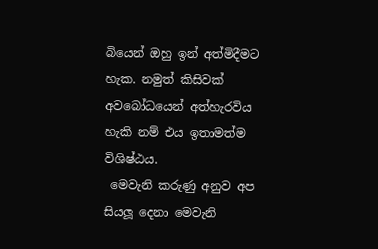බියෙන් ඔහු ඉන් අත්මිදීමට හැක. නමුත් කිසිවක් අවබෝධයෙන් අත්හැරවිය හැකි නම් එය ඉතාමත්ම විශිෂ්ඨය.
 මෙවැනි කරුණු අනුව අප සියලූ දෙනා මෙවැනි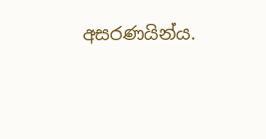අසරණයින්ය.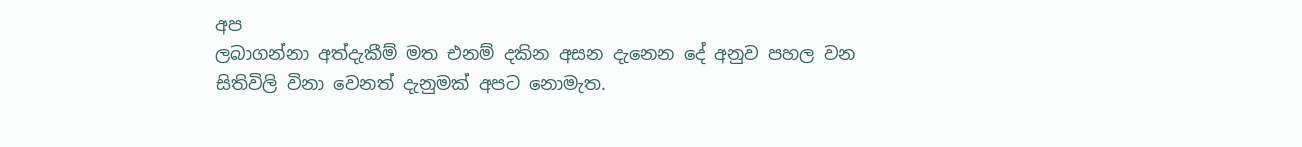අප
ලබාගන්නා අත්දැකීම් මත එනම් දකින අසන දැනෙන දේ අනුව පහල වන සිතිවිලි විනා වෙනත් දැනුමක් අපට නොමැත.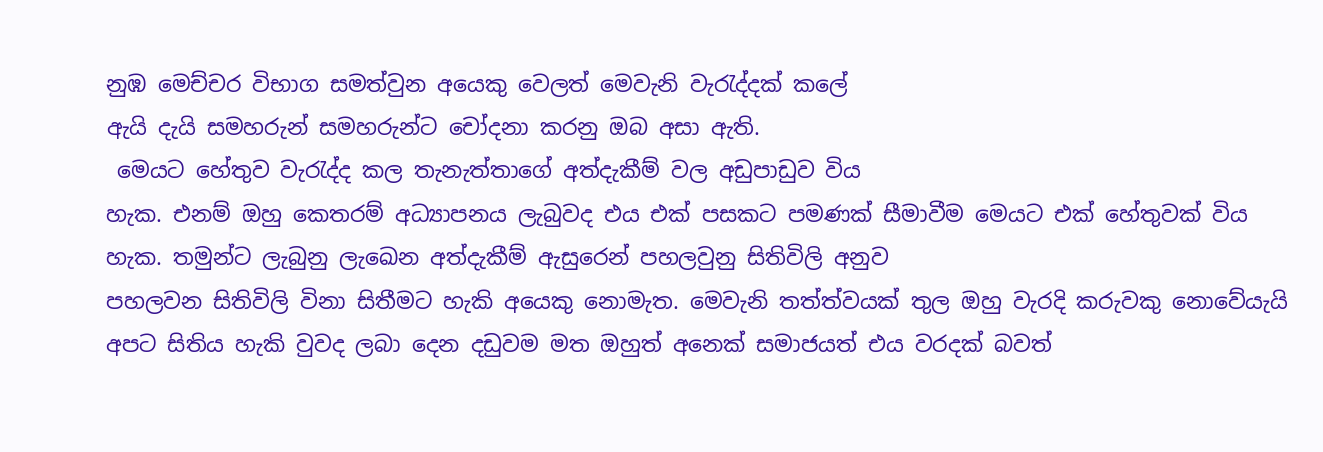නුඹ මෙච්චර විභාග සමත්වුන අයෙකු වෙලත් මෙවැනි වැරැද්දක් කලේ
ඇයි දැයි සමහරුන් සමහරුන්ට චෝදනා කරනු ඔබ අසා ඇති.
 මෙයට හේතුව වැරැද්ද කල තැනැත්තාගේ අත්දැකීම් වල අඩුපාඩුව විය
හැක. එනම් ඔහු කෙතරම් අධ්‍යාපනය ලැබුවද එය එක් පසකට පමණක් සීමාවීම මෙයට එක් හේතුවක් විය හැක. තමුන්ට ලැබුනු ලැඛෙන අත්දැකීම් ඇසුරෙන් පහලවුනු සිතිවිලි අනුව
පහලවන සිතිවිලි විනා සිතීමට හැකි අයෙකු නොමැත. මෙවැනි තත්ත්වයක් තුල ඔහු වැරදි කරුවකු නොවේයැයි අපට සිතිය හැකි වුවද ලබා දෙන දඩුවම මත ඔහුත් අනෙක් සමාජයත් එය වරදක් බවත්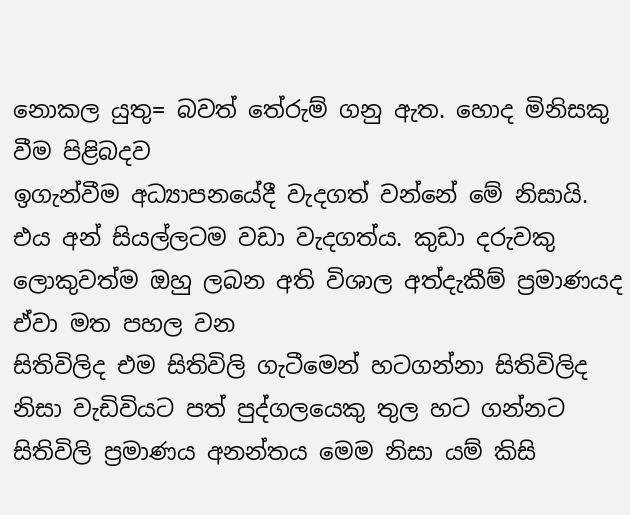නොකල යුතු= බවත් තේරුම් ගනු ඇත. හොද මිනිසකු වීම පිළිබදව
ඉගැන්වීම අධ්‍යාපනයේදී වැදගත් වන්නේ මේ නිසායි. එය අන් සියල්ලටම වඩා වැදගත්ය. කුඩා දරුවකු ලොකුවත්ම ඔහු ලබන අති විශාල අත්දැකීම් ප්‍රමාණයද ඒවා මත පහල වන
සිතිවිලිද එම සිතිවිලි ගැටීමෙන් හටගන්නා සිතිවිලිද නිසා වැඩිවියට පත් පුද්ගලයෙකු තුල හට ගන්නට සිතිවිලි ප්‍රමාණය අනන්තය මෙම නිසා යම් කිසි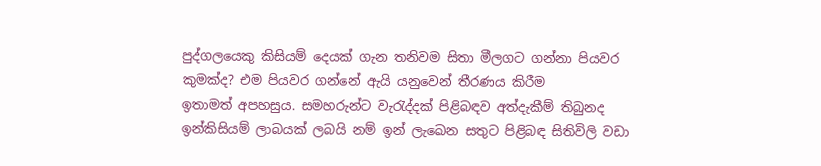පුද්ගලයෙකු කිසියම් දෙයක් ගැන තනිවම සිතා මීලගට ගන්නා පියවර කුමක්ද? එම පියවර ගන්නේ ඇයි යනුවෙන් තීරණය කිරීම
ඉතාමත් අපහසුය. සමහරුන්ට වැරැද්දක් පිළිබඳව අත්දැකීම් තිබුනද ඉන්කිසියම් ලාබයක් ලබයි නම් ඉන් ලැඛෙන සතුට පිළිබඳ සිතිවිලි වඩා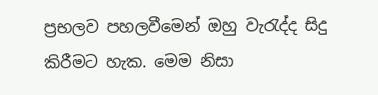ප්‍රභලව පහලවීමෙන් ඔහු වැරැද්ද සිදු කිරීමට හැක. මෙම නිසා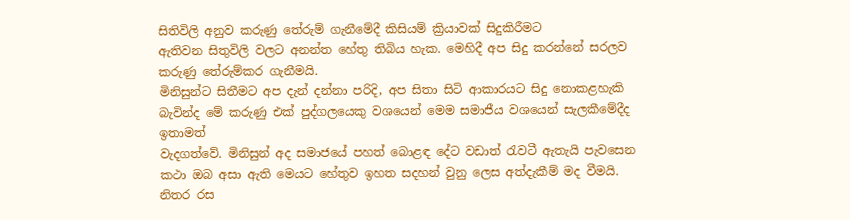සිතිවිලි අනුව කරුණු තේරුම් ගැනීමේදී කිසියම් ක්‍රියාවක් සිදුකිරීමට
ඇතිවන සිතුවිලි වලට අනන්ත හේතු තිබිය හැක. මෙහිදී අප සිදු කරන්නේ සරලව කරුණු තේරුම්කර ගැනීමයි.
මිනිසුන්ට සිතීමට අප දැන් දන්නා පරිදි, අප සිතා සිටි ආකාරයට සිදු නොකළහැකි බැවින්ද මේ කරුණු එක් පුද්ගලයෙකු වශයෙන් මෙම සමාජීය වශයෙන් සැලකීමේදීද ඉතාමත්
වැදගත්වේ. මිනිසුන් අද සමාජයේ පහත් බොළඳ දේට වඩාත් රැවටී ඇතැයි පැවසෙන කථා ඔබ අසා ඇති මෙයට හේතුව ඉහත සදහන් වුනු ලෙස අත්දැකීම් මද වීමයි. නිතර රස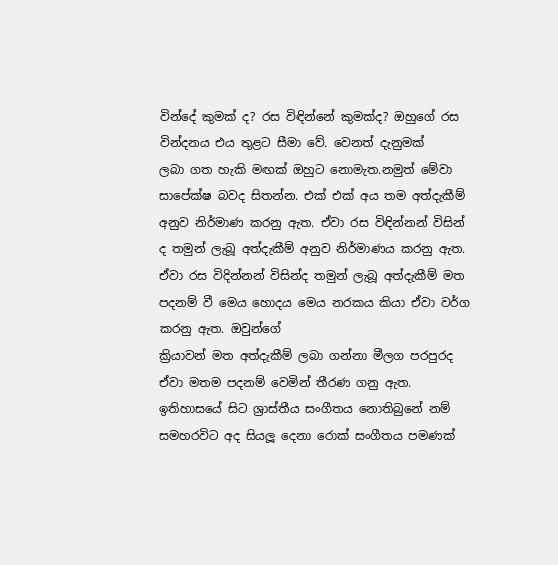වින්දේ කුමක් ද? රස විඳින්නේ කුමක්ද? ඔහුගේ රස වින්දනය එය තුළට සීමා වේ. වෙනත් දැනුමක්
ලබා ගත හැකි මඟක් ඔහුට නොමැත.නමුත් මේවා සාපේක්ෂ බවද සිතන්න. එක් එක් අය තම අත්දැකීම් අනුව නිර්මාණ කරනු ඇත. ඒවා රස විඳින්නන් විසින් ද තමුන් ලැබූ අත්දැකීම් අනුව නිර්මාණය කරනු ඇත. ඒවා රස විදින්නන් විසින්ද තමුන් ලැබූ අත්දැකීම් මත පදනම් වී මෙය හොදය මෙය නරකය කියා ඒවා වර්ග කරනු ඇත. ඔවුන්ගේ
ක්‍රියාවන් මත අත්දැකීම් ලබා ගන්නා මීලග පරපුරද ඒවා මතම පදනම් වෙමින් තීරණ ගනු ඇත. ඉතිහාසයේ සිට ශ්‍රාස්තීය සංගීතය නොතිබුනේ නම් සමහරවිට අද සියලූ දෙනා රොක් සංගීතය පමණක්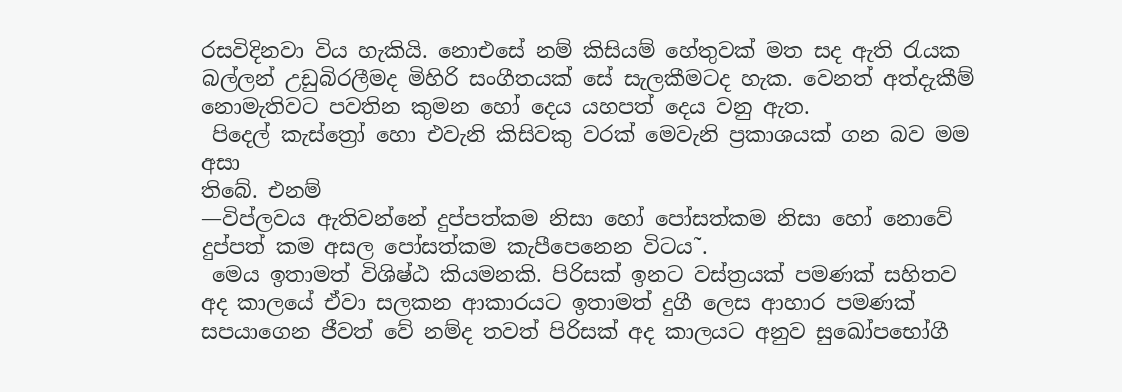රසවිදිනවා විය හැකියි. නොඑසේ නම් කිසියම් හේතුවක් මත සද ඇති රැයක
බල්ලන් උඩුබිරලීමද මිහිරි සංගීතයක් සේ සැලකීමටද හැක. වෙනත් අත්දැකීම් නොමැතිවට පවතින කුමන හෝ දෙය යහපත් දෙය වනු ඇත.
 පිදෙල් කැස්ත්‍රෝ හො එවැනි කිසිවකු වරක් මෙවැනි ප්‍රකාශයක් ගන බව මම අසා
තිබේ. එනම්
—විප්ලවය ඇතිවන්නේ දුප්පත්කම නිසා හෝ පෝසත්කම නිසා හෝ නොවේ දුප්පත් කම අසල පෝසත්කම කැපීපෙනෙන විටය˜.
 මෙය ඉතාමත් විශිෂ්ඨ කියමනකි. පිරිසක් ඉනට වස්ත්‍රයක් පමණක් සහිතව අද කාලයේ ඒවා සලකන ආකාරයට ඉතාමත් දුගී ලෙස ආහාර පමණක් සපයාගෙන ජීවත් වේ නම්ද තවත් පිරිසක් අද කාලයට අනුව සුඛෝපභෝගී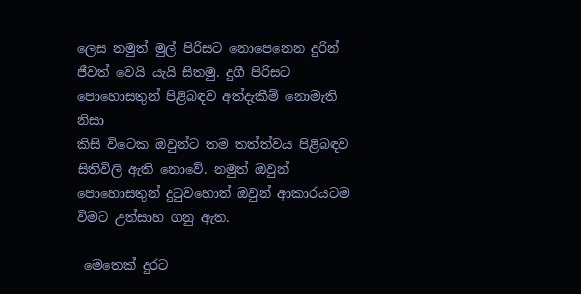ලෙස නමුත් මුල් පිරිසට නොපෙනෙන දුරින් ජීවත් වෙයි යැයි සිතමු. දුගී පිරිසට පොහොසතුන් පිළිබඳව අත්දැකීම් නොමැති නිසා
කිසි විටෙක ඔවුන්ට තම තත්ත්වය පිළිබඳව සිතිවිලි ඇති නොවේ. නමුත් ඔවුන් පොහොසතුන් දුටුවහොත් ඔවුන් ආකාරයටම විමට උත්සාහ ගනු ඇත.

 මෙතෙක් දුරට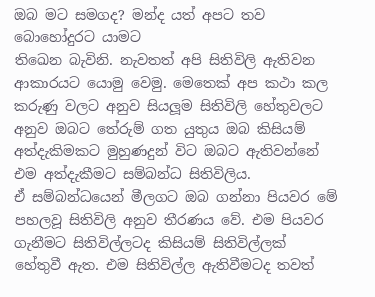ඔබ මට සමගද? මන්ද යත් අපට තව බොහෝදුරට යාමට
තිඛෙන බැවිනි. නැවතත් අපි සිතිවිලි ඇතිවන ආකාරයට යොමු වෙමු. මෙතෙක් අප කථා කල කරුණු වලට අනුව සියලූම සිතිවිලි හේතුවලට අනුව ඔබට තේරුම් ගත යුතුය ඔබ කිසියම් අත්දැකිමකට මුහුණදුන් විට ඔබට ඇතිවන්නේ එම අත්දැකීමට සම්බන්ධ සිතිවිලිය.
ඒ සම්බන්ධයෙන් මීලගට ඔබ ගන්නා පියවර මේ පහලවූ සිතිවිලි අනුව තීරණය වේ. එම පියවර ගැනීමට සිතිවිල්ලටද කිසියම් සිතිවිල්ලක් හේතුවී ඇත. එම සිතිවිල්ල ඇතිවීමටද තවත්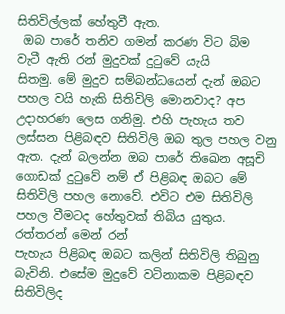සිතිවිල්ලක් හේතුවී ඇත.
 ඔබ පාරේ තනිව ගමන් කරණ විට බිම වැටී ඇති රන් මුදුවක් දුටුවේ යැයි
සිතමු. මේ මුදුව සම්බන්ධයෙන් දැන් ඔබට පහල වයි හැකි සිතිවිලි මොනවාද? අප උදාහරණ ලෙස ගනිමු. එහි පැහැය තව ලස්සන පිළිබඳව සිතිවිලි ඔබ තුල පහල වනු ඇත. දැන් බලන්න ඔබ පාරේ තිඛෙන අසූචි ගොඩක් දුටුවේ නම් ඒ පිළිබඳ ඔබට මේ සිතිවිලි පහල නොවේ. එවිට එම සිතිවිලි පහල වීමටද හේතුවක් තිබිය යුතුය. රත්තරන් මෙන් රන්
පැහැය පිළිබඳ ඔබට කලින් සිතිවිලි තිබුනු බැවිනි. එසේම මුදුවේ වටිනාකම පිළිබඳව සිතිවිලිද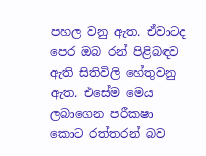පහල වනු ඇත. ඒවාටද පෙර ඔබ රන් පිළිබඳව ඇති සිතිවිලි හේතුවනු ඇත. එසේම මෙය ලබාගෙන පරීක‍ෂා කොට රත්තරන් බව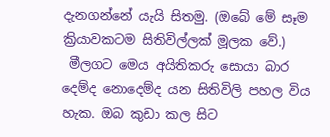දැනගන්නේ යැයි සිතමු. (ඔබේ මේ සෑම
ක්‍රියාවකටම සිතිවිල්ලක් මූලක වේ.)
 මීලගට මෙය අයිතිකරු සොයා බාර දෙම්ද නොදෙම්ද යන සිතිවිලි පහල විය හැක. ඔබ කුඩා කල සිට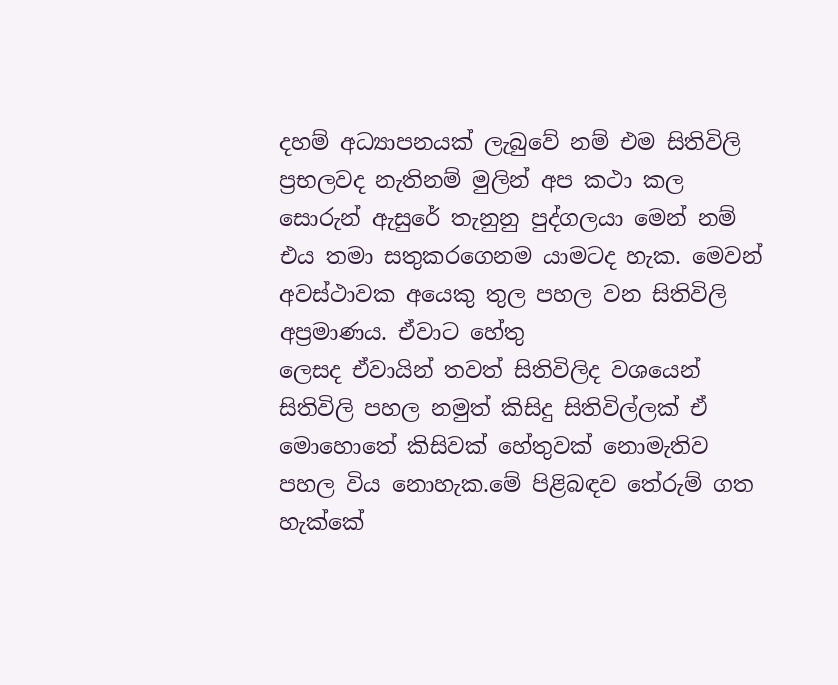දහම් අධ්‍යාපනයක් ලැබුවේ නම් එම සිතිවිලි ප්‍රභලවද නැතිනම් මුලින් අප කථා කල සොරුන් ඇසුරේ තැනුනු පුද්ගලයා මෙන් නම් එය තමා සතුකරගෙනම යාමටද හැක. මෙවන් අවස්ථාවක අයෙකු තුල පහල වන සිතිවිලි අප්‍රමාණය. ඒවාට හේතු
ලෙසද ඒවායින් තවත් සිතිවිලිද වශයෙන් සිතිවිලි පහල නමුත් කිසිදු සිතිවිල්ලක් ඒ මොහොතේ කිසිවක් හේතුවක් නොමැතිව පහල විය නොහැක.මේ පිළිබඳව තේරුම් ගත හැක්කේ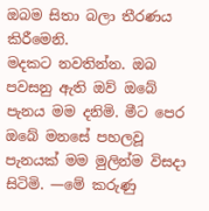ඔබම සිතා බලා තීරණය කිරීමෙනි.
මදකට නවතින්න. ඔබ පවසනු ඇති ඔව් ඔබේ පැනය මම දනිමි. මීට පෙර ඔබේ මනසේ පහලවූ පැනයක් මම මුලින්ම විසදා සිටිමි. —මේ කරුණු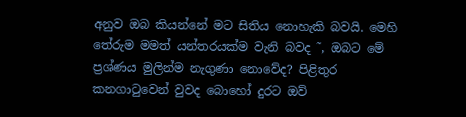අනුව ඔබ කියන්නේ මට සිතිය නොහැකි බවයි. මෙහි තේරුම මමත් යන්තරයක්ම වැනි බවද ˜, ඔබට මේ ප්‍රශ්ණය මුලින්ම නැගුණා නොවේද? පිළිතුර කනගාටුවෙන් වුවද බොහෝ දුරට ඔව්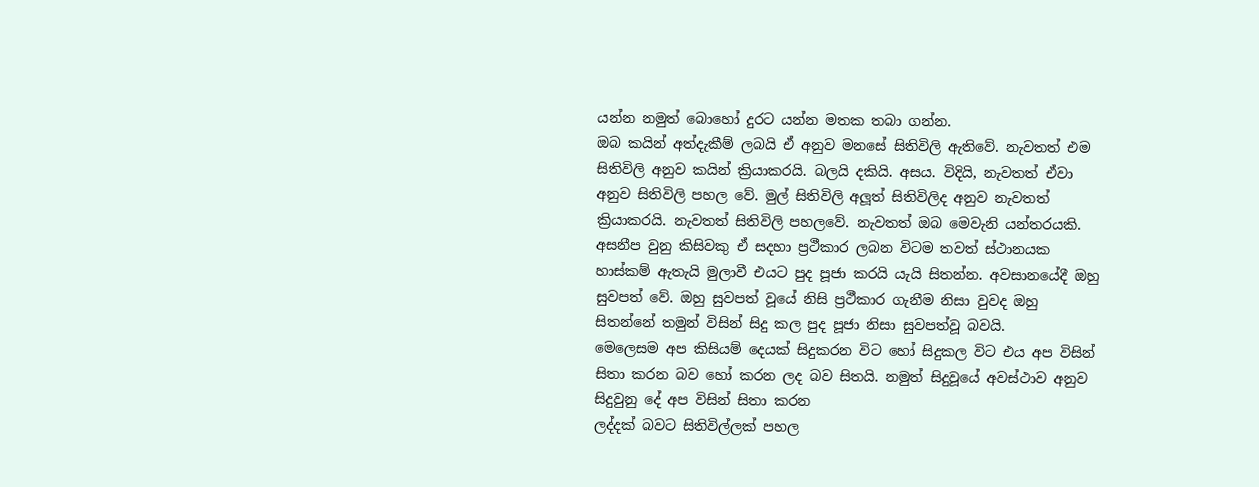යන්න නමුත් බොහෝ දුරට යන්න මතක තබා ගන්න.
ඔබ කයින් අත්දැකීම් ලබයි ඒ අනුව මනසේ සිතිවිලි ඇතිවේ. නැවතත් එම සිතිවිලි අනුව කයින් ක්‍රියාකරයි. බලයි දකියි. අසය. විදියි, නැවතත් ඒවා අනුව සිතිවිලි පහල වේ. මුල් සිතිවිලි අලූත් සිතිවිලිද අනුව නැවතත් ක්‍රියාකරයි. නැවතත් සිතිවිලි පහලවේ. නැවතත් ඔබ මෙවැනි යන්තරයකි.
අසනීප වුනු කිසිවකු ඒ සදහා ප්‍රථීකාර ලබන විටම තවත් ස්ථානයක හාස්කම් ඇතැයි මුලාවී එයට පුද පූජා කරයි යැයි සිතන්න. අවසානයේදී ඔහු සුවපත් වේ. ඔහු සුවපත් වූයේ නිසි ප්‍රථීකාර ගැනීම නිසා වුවද ඔහු සිතන්නේ තමුන් විසින් සිදු කල පුද පූජා නිසා සුවපත්වූ බවයි.
මෙලෙසම අප කිසියම් දෙයක් සිදුකරන විට හෝ සිදුකල විට එය අප විසින් සිතා කරන බව හෝ කරන ලද බව සිතයි. නමුත් සිදුවූයේ අවස්ථාව අනුව සිදුවුනු දේ අප විසින් සිතා කරන
ලද්දක් බවට සිතිවිල්ලක් පහල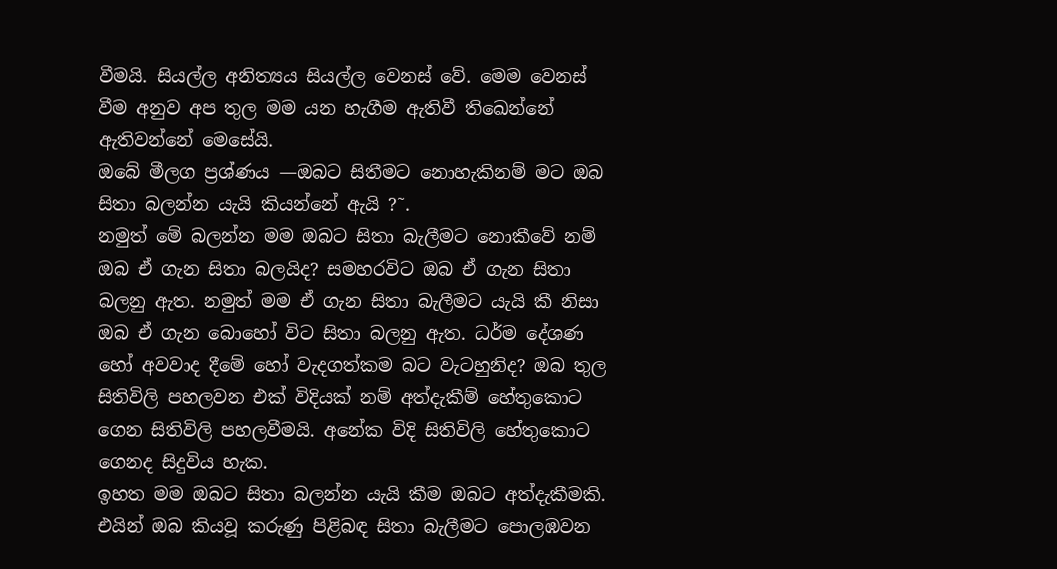වීමයි. සියල්ල අනිත්‍යය සියල්ල වෙනස් වේ. මෙම වෙනස් වීම අනුව අප තුල මම යන හැගීම ඇතිවී තිඛෙන්නේ ඇතිවන්නේ මෙසේයි.
ඔබේ මීලග ප්‍රශ්ණය —ඔබට සිතීමට නොහැකිනම් මට ඔබ සිතා බලන්න යැයි කියන්නේ ඇයි ?˜.
නමුත් මේ බලන්න මම ඔබට සිතා බැලීමට නොකීවේ නම් ඔබ ඒ ගැන සිතා බලයිද? සමහරවිට ඔබ ඒ ගැන සිතා බලනු ඇත. නමුත් මම ඒ ගැන සිතා බැලීමට යැයි කී නිසා ඔබ ඒ ගැන බොහෝ විට සිතා බලනු ඇත. ධර්ම දේශණ හෝ අවවාද දීමේ හෝ වැදගත්කම බට වැටහුනිද? ඔබ තුල සිතිවිලි පහලවන එක් විදියක් නම් අත්දැකීම් හේතුකොට ගෙන සිතිවිලි පහලවීමයි. අනේක විදි සිතිවිලි හේතුකොට ගෙනද සිදුවිය හැක.
ඉහත මම ඔබට සිතා බලන්න යැයි කීම ඔබට අත්දැකීමකි. එයින් ඔබ කියවූ කරුණු පිළිබඳ සිතා බැලීමට පොලඹවන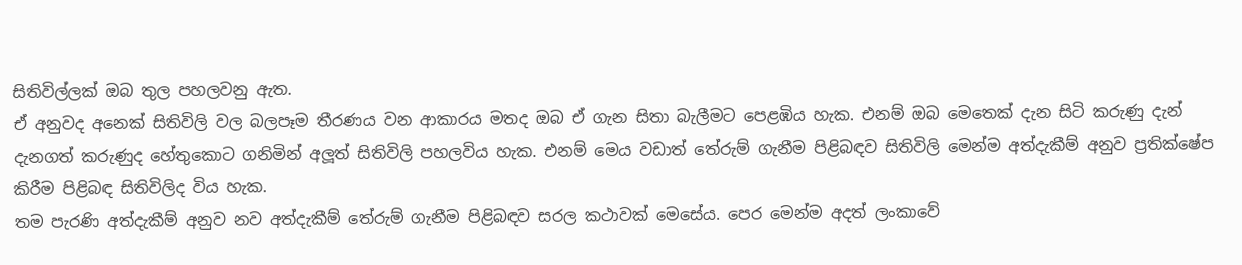සිතිවිල්ලක් ඔබ තුල පහලවනු ඇත.
ඒ අනුවද අනෙක් සිතිවිලි වල බලපෑම තීරණය වන ආකාරය මතද ඔබ ඒ ගැන සිතා බැලීමට පෙළඹිය හැක. එනම් ඔබ මෙතෙක් දැන සිටි කරුණු දැන් දැනගත් කරුණුද හේතුකොට ගනිමින් අලූත් සිතිවිලි පහලවිය හැක. එනම් මෙය වඩාත් තේරුම් ගැනීම පිළිබඳව සිතිවිලි මෙන්ම අත්දැකීම් අනුව ප්‍රතික්ෂේප කිරීම පිළිබඳ සිතිවිලිද විය හැක.
තම පැරණි අත්දැකීම් අනුව නව අත්දැකීම් තේරුම් ගැනීම පිළිබඳව සරල කථාවක් මෙසේය. පෙර මෙන්ම අදත් ලංකාවේ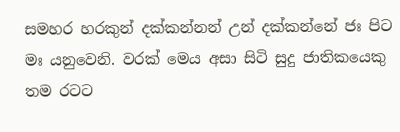සමහර හරකුන් දක්කන්නන් උන් දක්කන්නේ ජඃ පිට මඃ යනුවෙනි. වරක් මෙය අසා සිටි සුදු ජාතිකයෙකු තම රටට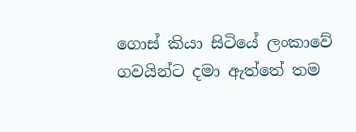ගොස් කියා සිටියේ ලංකාවේ
ගවයින්ට දමා ඇත්තේ තම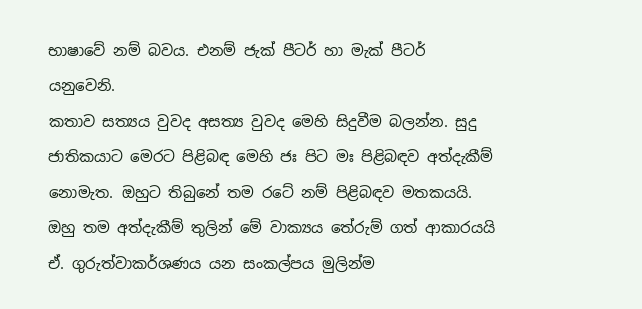භාෂාවේ නම් බවය. එනම් ජැක් පීටර් හා මැක් පීටර් යනුවෙනි.
කතාව සත්‍යය වුවද අසත්‍ය වුවද මෙහි සිදුවීම බලන්න. සුදු ජාතිකයාට මෙරට පිළිබඳ මෙහි ජඃ පිට මඃ පිළිබඳව අත්දැකීම් නොමැත. ඔහුට තිබුනේ තම රටේ නම් පිළිබඳව මතකයයි. ඔහු තම අත්දැකීම් තුලින් මේ වාක්‍යය තේරුම් ගත් ආකාරයයි ඒ. ගුරුත්වාකර්ශණය යන සංකල්පය මුලින්ම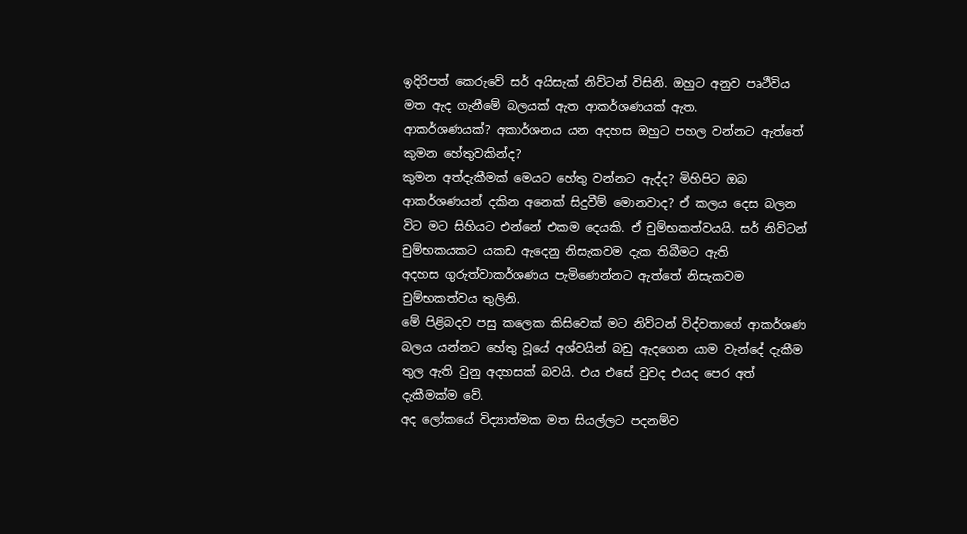ඉදිරිපත් කෙරුවේ සර් අයිසැක් නිව්ටන් විසිනි. ඔහුට අනුව පෘථීවිය මත ඇද ගැනීමේ බලයක් ඇත ආකර්ශණයක් ඇත.
ආකර්ශණයක්? අකාර්ශනය යන අදහස ඔහුට පහල වන්නට ඇත්තේ කුමන හේතුවකින්ද?
කුමන අත්දැකීමක් මෙයට හේතු වන්නට ඇද්ද? මිහිපිට ඔබ ආකර්ශණයන් දකින අනෙක් සිදුවීම් මොනවාද? ඒ කලය දෙස බලන විට මට සිහියට එන්නේ එකම දෙයකි. ඒ චුම්භකත්වයයි. සර් නිව්ටන් චුම්භකයකට යකඩ ඇදෙනු නිසැකවම දැක තිබීමට ඇති
අදහස ගුරුත්වාකර්ශණය පැමිණෙන්නට ඇත්තේ නිසැකවම චුම්භකත්වය තුලිනි.
මේ පිළිබදව පසු කලෙක කිසිවෙක් මට නිව්ටන් විද්වතාගේ ආකර්ශණ බලය යන්නට හේතු වූයේ අශ්වයින් බඩු ඇදගෙන යාම වැන්දේ දැකීම තුල ඇති වුනු අදහසක් බවයි. එය එසේ වුවද එයද පෙර අත් දැකීමක්ම වේ.
අද ලෝකයේ විද්‍යාත්මක මත සියල්ලට පදනම්ව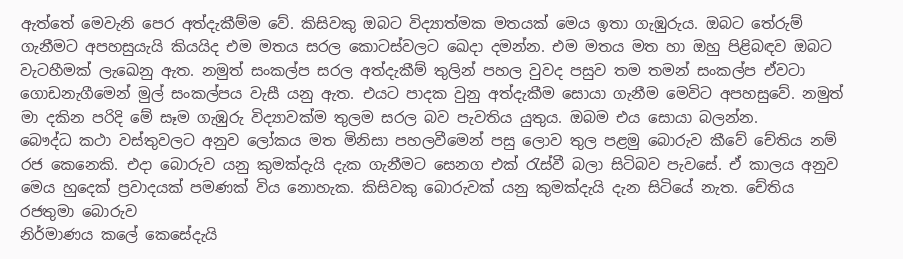ඇත්තේ මෙවැනි පෙර අත්දැකීම්ම වේ. කිසිවකු ඔබට විද්‍යාත්මක මතයක් මෙය ඉතා ගැඹුරුය. ඔබට තේරුම් ගැනීමට අපහසුයැයි කියයිද එම මතය සරල කොටස්වලට ඛෙදා දමන්න. එම මතය මත හා ඔහු පිළිබඳව ඔබට වැටහීමක් ලැඛෙනු ඇත. නමුත් සංකල්ප සරල අත්දැකීම් තුලින් පහල වුවද පසුව තම තමන් සංකල්ප ඒවටා ගොඩනැගීමෙන් මුල් සංකල්පය වැසී යනු ඇත. එයට පාදක වුනු අත්දැකීම සොයා ගැනීම මෙවිට අපහසුවේ. නමුත් මා දකින පරිදි මේ සෑම ගැඹුරු විද්‍යාවක්ම තුලම සරල බව පැවතිය යුතුය. ඔබම එය සොයා බලන්න.
බෞද්ධ කථා වස්තුවලට අනුව ලෝකය මත මිනිසා පහලවීමෙන් පසු ලොව තුල පළමු බොරුව කීවේ චේතිය නම් රජ කෙනෙකි. එදා බොරුව යනු කුමක්දැයි දැක ගැනීමට සෙනග එක් රැස්වී බලා සිටිබව පැවසේ. ඒ කාලය අනුව මෙය හුදෙක් ප්‍රවාදයක් පමණක් විය නොහැක. කිසිවකු බොරුවක් යනු කුමක්දැයි දැන සිටියේ නැත. චේතිය රජතුමා බොරුව
නිර්මාණය කලේ කෙසේදැයි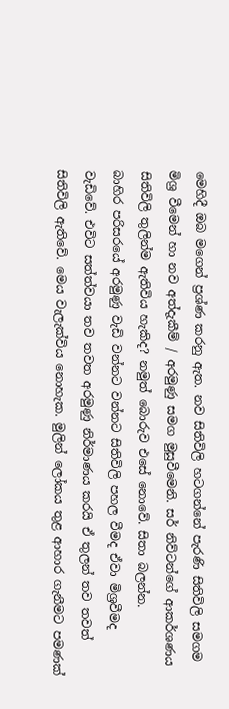මෙහිදී ඔබ මගෙන් ප්‍රශ්ණ කරනු ඇත. නව සිතිවිලි හටගන්නේ පැරණි සිතිවිලි සමගම මිශ්‍ර වීමෙන් හා නව අත්දැකීම් / අරමුණු සමග මුසුවීමෙනි. සර් නිව්ටන්ගේ ආකර්ශණය සිතිවිලි තුලින්ම ඇතිවිය හැකිද? නමුත් බොරුව එසේ නොවේ. සිතා බලන්න.
බාහිර පරිසරයේ අරමුණු වැඩි වන්නට වන්නට සිතිවිලි පහල වීමද ඒවා මිශ්‍රවීමද වැඩිවේ. එවිට සත්ත්වයා තව තවත අරමුණු නිර්මාණය කරයි ඒ තුලන් තව තවත් සිතිවිලි ඇතිවේ. මෙය වැලැක්විය නොහැක. මුලින් ලෝකය තුළ ආහාර ගැනීමට පමණක්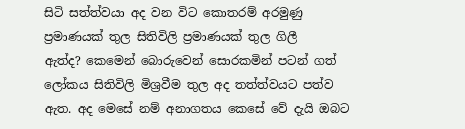සිටි සත්ත්වයා අද වන විට කොතරම් අරමුණු ප්‍රමාණයක් තුල සිතිවිලි ප්‍රමාණයක් තුල ගිලී
ඇත්ද? කෙමෙන් බොරුවෙන් සොරකමින් පටන් ගත් ලෝකය සිතිවිලි මිශ්‍රවීම තුල අද තත්ත්වයට පත්ව ඇත. අද මෙසේ නම් අනාගතය කෙසේ වේ දැයි ඔබට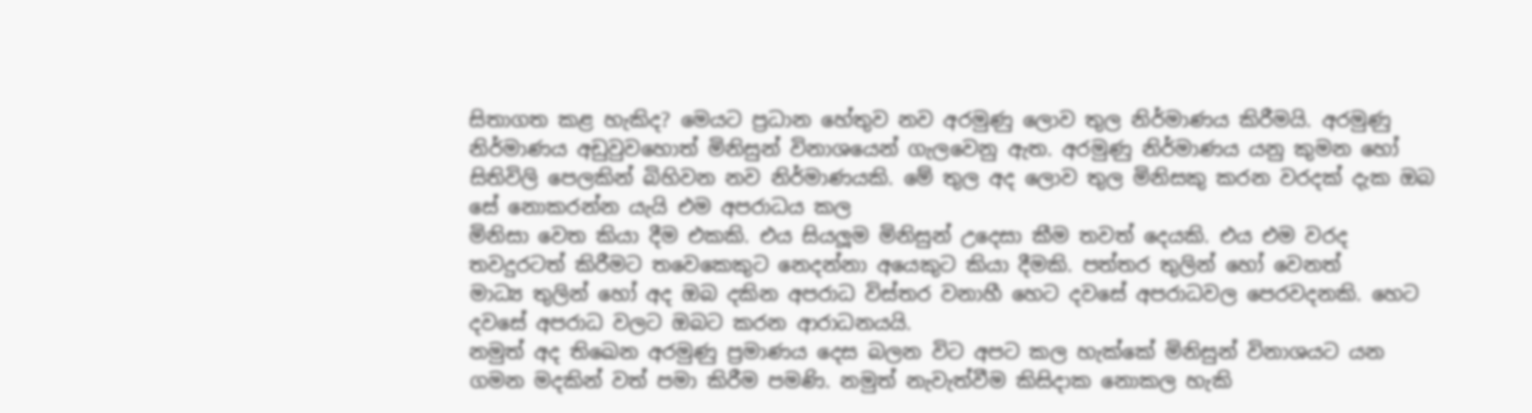සිතාගත කළ හැකිද? මෙයට ප්‍රධාන හේතුව නව අරමුණු ලොව තුල නිර්මාණය කිරීමයි. අරමුණු නිර්මාණය අඩුවුවහොත් මිනිසුන් විනාශයෙන් ගැලවෙනු ඇත. අරමුණු නිර්මාණය යනු කුමන හෝ සිතිවිලි පෙලකින් බිහිවන නව නිර්මාණයකි. මේ තුල අද ලොව තුල මිනිසකු කරන වරදක් දැක ඔබ සේ නොකරන්න යැයි එම අපරාධය කල
මිනිසා වෙත කියා දීම එකකි. එය සියලූම මිනිසුන් උදෙසා කීම තවත් දෙයකි. එය එම වරද තවදුරටත් කිරීමට තවෙකෙකුට නෙදන්නා අයෙකුට කියා දීමකි. පත්තර තුලින් හෝ වෙනත්
මාධ්‍ය තුලින් හෝ අද ඔබ දකින අපරාධ විස්තර වනාහී හෙට දවසේ අපරාධවල පෙරවදනකි. හෙට දවසේ අපරාධ වලට ඔබට කරන ආරාධනයයි.
නමුත් අද තිඛෙන අරමුණු ප්‍රමාණය දෙස බලන විට අපට කල හැක්කේ මිනිසුන් විනාශයට යන ගමන මදකින් වත් පමා කිරීම පමණි. නමුත් නැවැත්වීම කිසිදාක නොකල හැකි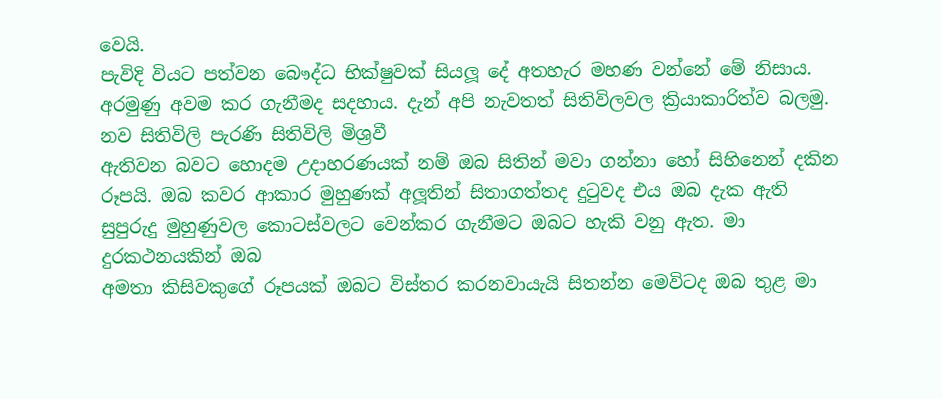වෙයි.
පැවිදි වියට පත්වන බෞද්ධ භික්ෂුවක් සියලූ දේ අතහැර මහණ වන්නේ මේ නිසාය.
අරමුණු අවම කර ගැනීමද සදහාය. දැන් අපි නැවතත් සිතිවිලවල ක්‍රියාකාරිත්ව බලමු. නව සිතිවිලි පැරණි සිතිවිලි මිශ්‍රවී
ඇතිවන බවට හොදම උදාහරණයක් නම් ඔබ සිතින් මවා ගන්නා හෝ සිහිනෙන් දකින රූපයි. ඔබ කවර ආකාර මුහුණක් අලූතින් සිතාගත්තද දුටුවද එය ඔබ දැක ඇති සුපුරුදු මුහුණුවල කොටස්වලට වෙන්කර ගැනීමට ඔබට හැකි වනු ඇත. මා දුරකථනයකින් ඔබ
අමතා කිසිවකුගේ රූපයක් ඔබට විස්තර කරනවායැයි සිතන්න මෙවිටද ඔබ තුළ මා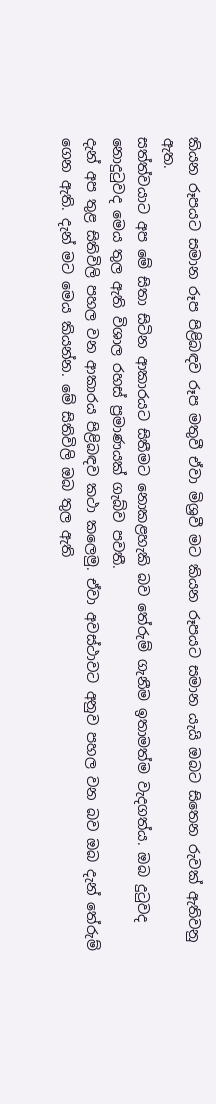කියන රූපයට සමාන රූප පිළිබඳව රූප මතුවී ඒවා මිශ්‍රවී මට කියන රූපයට සමාන යැයි ඔබට සිතෙන රුවක් ඇතිවනු ඇත.
සත්ත්වයාට අප මේ සිතා සිටින ආකාරයට සිතීමට නොකළහැකි බව තේරුම් ගැනීම ඉතාමත්ම වැදගත්ය. ඔබ දුටුවද නොදුටුවද මෙය තුල ඇති විශාල රහස් ප්‍රමාණයක් ගැබ්ව පවතී.
දැන් අප තුළ සිතිවිලි පහල වන ආකාරය පිළිබඳව කථා කලෙමු. ඒවා අවස්ථාවට අනුව පහල වන බව ඔබ දැන් තේරුම් ගෙන ඇති. දැන් මට මෙය කියන්න. මේ සිතිවිලි ඔබ තුල ඇති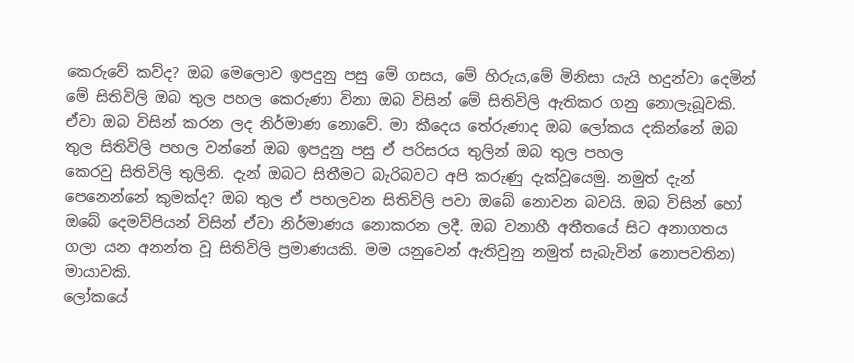කෙරුවේ කව්ද? ඔබ මෙලොව ඉපදුනු පසු මේ ගසය, මේ හිරුය,මේ මිනිසා යැයි හදුන්වා දෙමින් මේ සිතිවිලි ඔබ තුල පහල කෙරුණා විනා ඔබ විසින් මේ සිතිවිලි ඇතිකර ගනු නොලැබූවකි. ඒවා ඔබ විසින් කරන ලද නිර්මාණ නොවේ. මා කීදෙය තේරුණාද ඔබ ලෝකය දකින්නේ ඔබ තුල සිතිවිලි පහල වන්නේ ඔබ ඉපදුනු පසු ඒ පරිසරය තුලින් ඔබ තුල පහල
කෙරවු සිතිවිලි තුලිනි. දැන් ඔබට සිතීමට බැරිබවට අපි කරුණු දැක්වූයෙමු. නමුත් දැන්
පෙනෙන්නේ කුමක්ද? ඔබ තුල ඒ පහලවන සිතිවිලි පවා ඔබේ නොවන බවයි. ඔබ විසින් හෝ ඔබේ දෙමව්පියන් විසින් ඒවා නිර්මාණය නොකරන ලදී. ඔබ වනාහී අතීතයේ සිට අනාගතය ගලා යන අනන්ත වූ සිතිවිලි ප්‍රමාණයකි. මම යනුවෙන් ඇතිවුනු නමුත් සැබැවින් නොපවතින) මායාවකි.
ලෝකයේ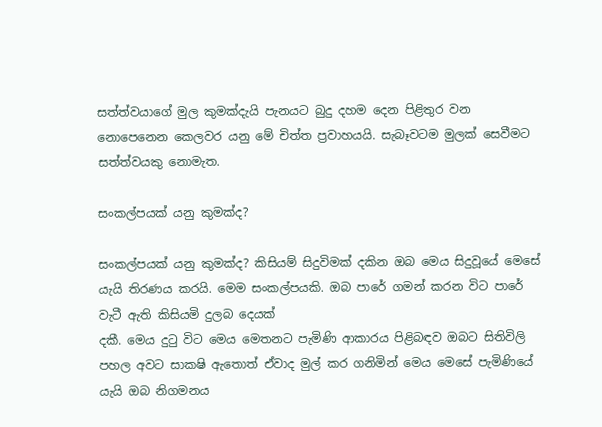සත්ත්වයාගේ මුල කුමක්දැයි පැනයට බුදු දහම දෙන පිළිතුර වන නොපෙනෙන කෙලවර යනු මේ චිත්ත ප්‍රවාහයයි. සැබෑවටම මුලක් සෙවීමට සත්ත්වයකු නොමැත.

සංකල්පයක් යනු කුමක්ද?

සංකල්පයක් යනු කුමක්ද? කිසියම් සිදුවිමක් දකින ඔබ මෙය සිදුවූයේ මෙසේ යැයි තිරණය කරයි. මෙම සංකල්පයකි. ඔබ පාරේ ගමන් කරන විට පාරේ වැටී ඇති කිසියමි දුලබ දෙයක්
දකී. මෙය දුටු විට මෙය මෙතනට පැමිණි ආකාරය පිළිබඳව ඔබට සිතිවිලි පහල අවට සාක‍ෂි ඇතොත් ඒවාද මුල් කර ගනිමින් මෙය මෙසේ පැමිණියේ යැයි ඔබ නිගමනය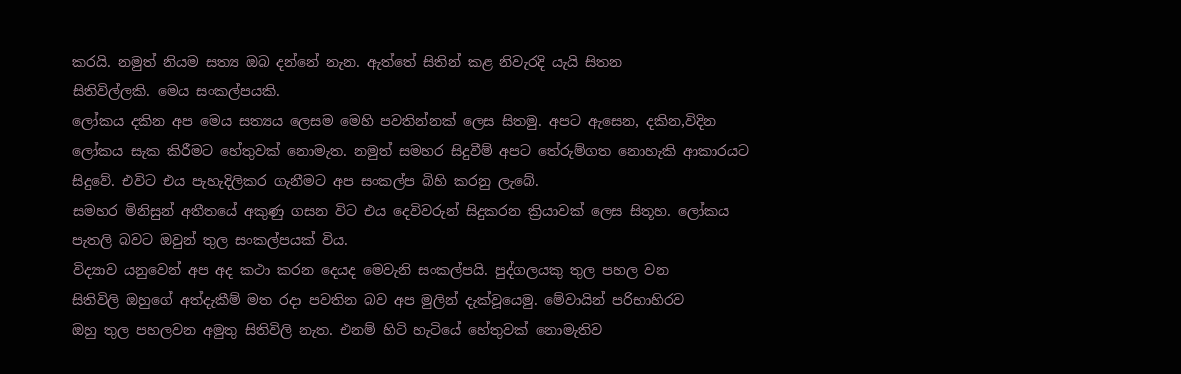කරයි. නමුත් නියම සත්‍ය ඔබ දන්නේ නැන. ඇත්තේ සිතින් කළ නිවැරදි යැයි සිතන
සිතිවිල්ලකි. මෙය සංකල්පයකි.
ලෝකය දකින අප මෙය සත්‍යය ලෙසම මෙහි පවතින්නක් ලෙස සිතමු. අපට ඇසෙන, දකින,විදින ලෝකය සැක කිරීමට හේතුවක් නොමැත. නමුත් සමහර සිදුවීම් අපට තේරුම්ගත නොහැකි ආකාරයට සිදුවේ. එවිට එය පැහැදිලිකර ගැනීමට අප සංකල්ප බිහි කරනු ලැබේ.
සමහර මිනිසුන් අතීතයේ අකුණු ගසන විට එය දෙවිවරුන් සිදුකරන ක්‍රියාවක් ලෙස සිතූහ. ලෝකය පැතලි බවට ඔවුන් තුල සංකල්පයක් විය.
විද්‍යාව යනුවෙන් අප අද කථා කරන දෙයද මෙවැනි සංකල්පයි. පුද්ගලයකු තුල පහල වන
සිතිවිලි ඔහුගේ අත්දැකීම් මත රදා පවතින බව අප මුලින් දැක්වූයෙමු. මේවායින් පරිභාහිරව
ඔහු තුල පහලවන අමුතු සිතිවිලි නැත. එනම් හිටි හැටියේ හේතුවක් නොමැතිව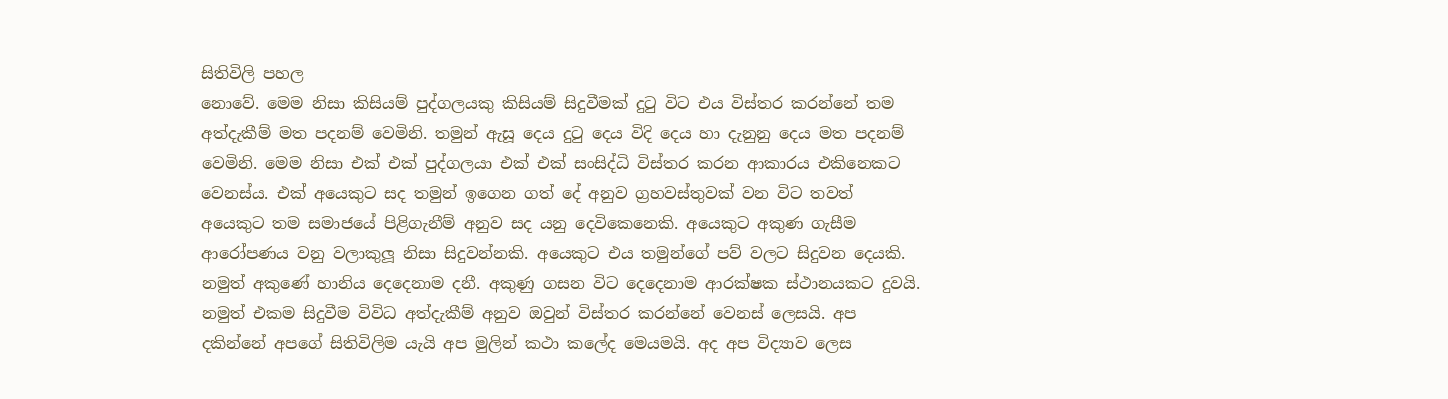සිතිවිලි පහල
නොවේ. මෙම නිසා කිසියම් පුද්ගලයකු කිසියම් සිදුවීමක් දුටු විට එය විස්තර කරන්නේ තම
අත්දැකීම් මත පදනම් වෙමිනි. තමුන් ඇසූ දෙය දුටු දෙය විදි දෙය හා දැනුනු දෙය මත පදනම්
වෙමිනි. මෙම නිසා එක් එක් පුද්ගලයා එක් එක් සංසිද්ධි විස්තර කරන ආකාරය එකිනෙකට
වෙනස්ය. එක් අයෙකුට සද තමුන් ඉගෙන ගත් දේ අනුව ග්‍රහවස්තුවක් වන විට තවත්
අයෙකුට තම සමාජයේ පිළිගැනීම් අනුව සද යනු දෙවිකෙනෙකි. අයෙකුට අකුණ ගැසීම
ආරෝපණය වනු වලාකුලූ නිසා සිදුවන්නකි. අයෙකුට එය තමුන්ගේ පව් වලට සිදුවන දෙයකි.
නමුත් අකුණේ හානිය දෙදෙනාම දනී. අකුණු ගසන විට දෙදෙනාම ආරක්ෂක ස්ථානයකට දුවයි.
නමුත් එකම සිදුවීම විවිධ අත්දැකීම් අනුව ඔවුන් විස්තර කරන්නේ වෙනස් ලෙසයි. අප
දකින්නේ අපගේ සිතිවිලිම යැයි අප මුලින් කථා කලේද මෙයමයි. අද අප විද්‍යාව ලෙස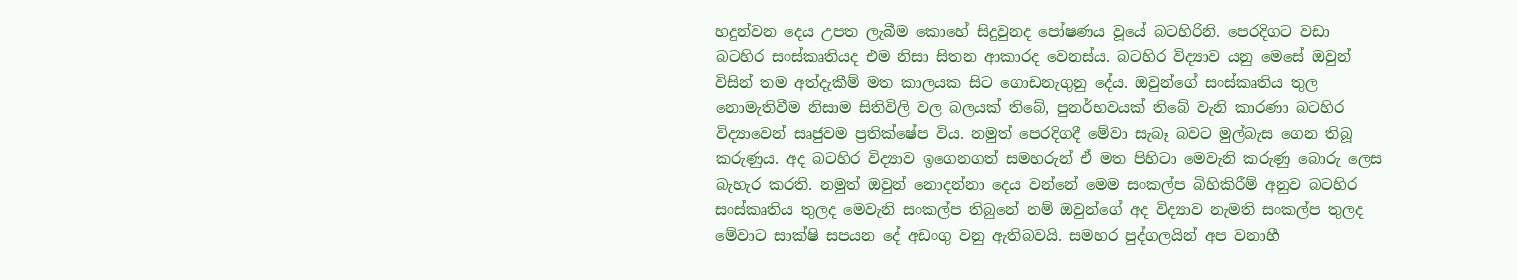හදුන්වන දෙය උපත ලැබීම කොහේ සිදුවුනද පෝෂණය වූයේ බටහිරිනි. පෙරදිගට වඩා
බටහිර සංස්කෘතියද එම නිසා සිතන ආකාරද වෙනස්ය. බටහිර විද්‍යාව යනු මෙසේ ඔවුන්
විසින් තම අත්දැකීම් මත කාලයක සිට ගොඩනැගුනු දේය. ඔවුන්ගේ සංස්කෘතිය තුල
නොමැතිවීම නිසාම සිතිවිලි වල බලයක් තිබේ, පුනර්භවයක් තිබේ වැනි කාරණා බටහිර
විද්‍යාවෙන් සෘජුවම ප්‍රතික්ෂේප විය. නමුත් පෙරදිගදී මේවා සැබෑ බවට මුල්බැස ගෙන තිබූ
කරුණුය. අද බටහිර විද්‍යාව ඉගෙනගත් සමහරුන් ඒ මත පිහිටා මෙවැනි කරුණු බොරු ලෙස
බැහැර කරති. නමුත් ඔවුන් නොදන්නා දෙය වන්නේ මෙම සංකල්ප බිහිකිරීම් අනුව බටහිර
සංස්කෘතිය තුලද මෙවැනි සංකල්ප තිබුනේ නම් ඔවුන්ගේ අද විද්‍යාව නැමති සංකල්ප තුලද
මේවාට සාක්ෂි සපයන දේ අඩංගු වනු ඇතිබවයි. සමහර පුද්ගලයින් අප වනාහී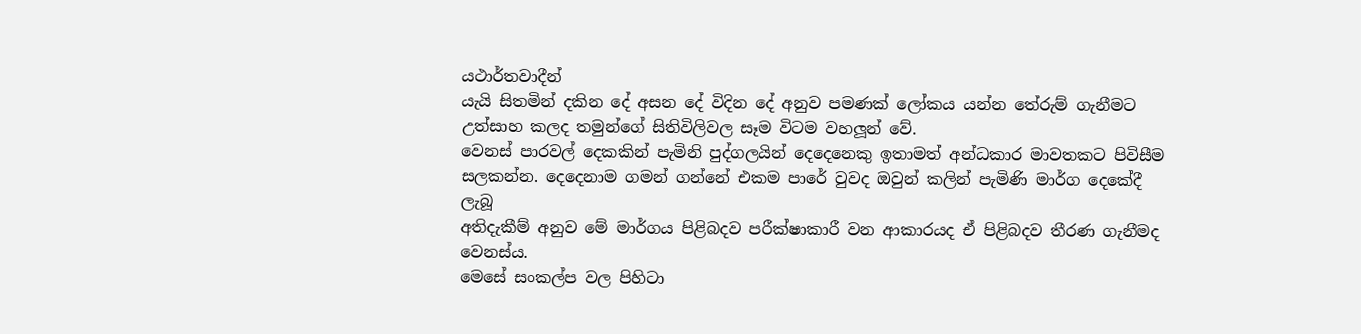යථාර්තවාදීන්
යැයි සිතමින් දකින දේ අසන දේ විදින දේ අනුව පමණක් ලෝකය යන්න තේරුම් ගැනීමට
උත්සාහ කලද තමුන්ගේ සිතිවිලිවල සෑම විටම වහලූන් වේ.
වෙනස් පාරවල් දෙකකින් පැමිනි පුද්ගලයින් දෙදෙනෙකු ඉතාමත් අන්ධකාර මාවතකට පිවිසීම
සලකන්න. දෙදෙනාම ගමන් ගන්නේ එකම පාරේ වුවද ඔවුන් කලින් පැමිණි මාර්ග දෙකේදී ලැබූ
අතිදැකීම් අනුව මේ මාර්ගය පිළිබදව පරීක්ෂාකාරී වන ආකාරයද ඒ පිළිබදව තීරණ ගැනීමද
වෙනස්ය.
මෙසේ සංකල්ප වල පිහිටා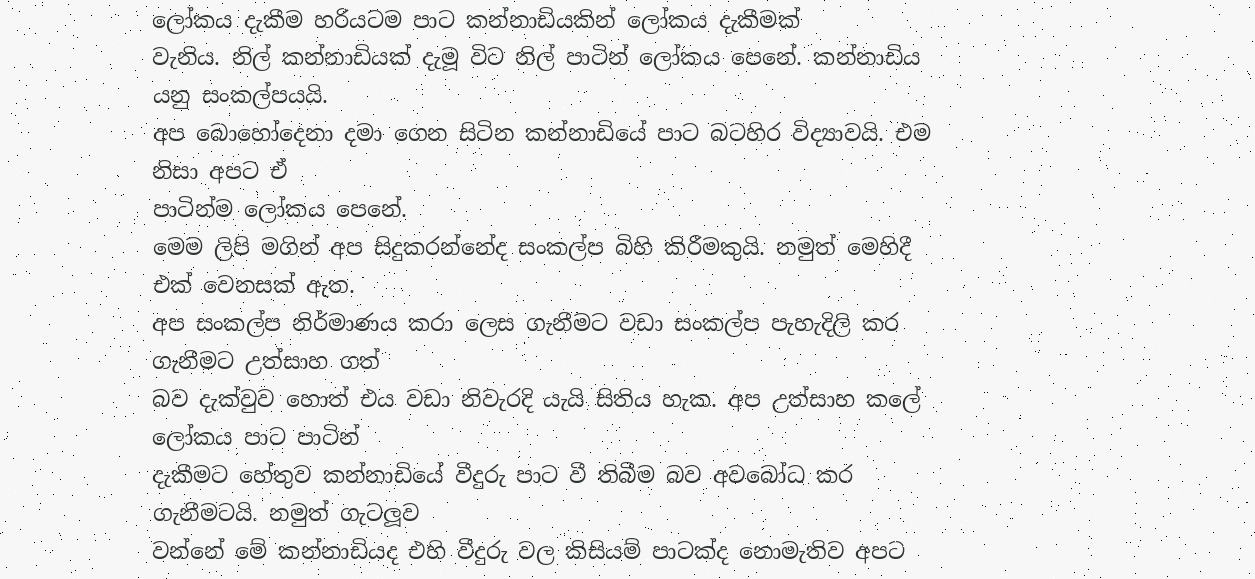ලෝකය දැකීම හරියටම පාට කන්නාඩියකින් ලෝකය දැකීමක්
වැනිය. නිල් කන්නාඩියක් දැමූ විට නිල් පාටින් ලෝකය පෙනේ. කන්නාඩිය යනු සංකල්පයයි.
අප බොහෝදෙනා දමා ගෙන සිටින කන්නාඩියේ පාට බටහිර විද්‍යාවයි. එම නිසා අපට ඒ
පාටින්ම ලෝකය පෙනේ.
මෙම ලිපි මගින් අප සිදුකරන්නේද සංකල්ප බිහි කිරීමකුයි. නමුත් මෙහිදී එක් වෙනසක් ඇත.
අප සංකල්ප නිර්මාණය කරා ලෙස ගැනීමට වඩා සංකල්ප පැහැදිලි කර ගැනීමට උත්සාහ ගත්
බව දැක්වුව හොත් එය වඩා නිවැරදි යැයි සිතිය හැක. අප උත්සාහ කලේ ලෝකය පාට පාටින්
දැකීමට හේතුව කන්නාඩියේ වීදුරු පාට වී තිබීම බව අවබෝධ කර ගැනීමටයි. නමුත් ගැටලූව
වන්නේ මේ කන්නාඩියද එහි වීදුරු වල කිසියම් පාටක්ද නොමැතිව අපට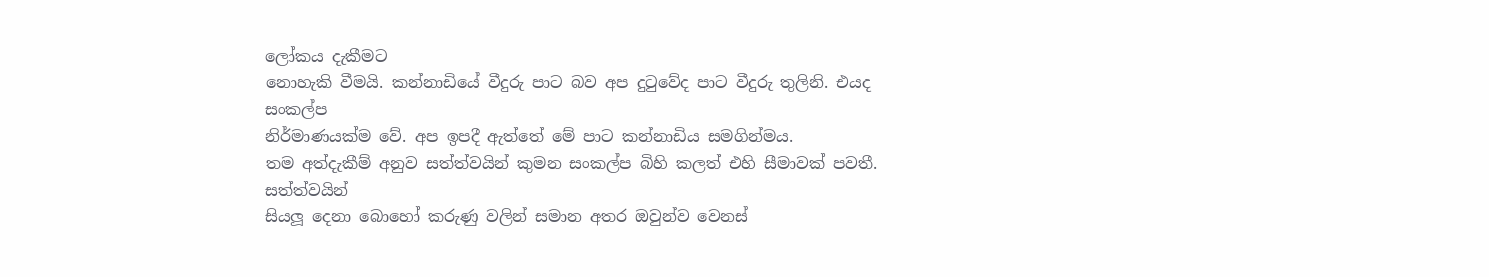ලෝකය දැකීමට
නොහැකි වීමයි. කන්නාඩියේ වීදුරු පාට බව අප දුටුවේද පාට වීදුරු තුලිනි. එයද සංකල්ප
නිර්මාණයක්ම වේ. අප ඉපදී ඇත්තේ මේ පාට කන්නාඩිය සමගින්මය.
තම අත්දැකීම් අනුව සත්ත්වයින් කුමන සංකල්ප බිහි කලත් එහි සීමාවක් පවතී. සත්ත්වයින්
සියලූ දෙනා බොහෝ කරුණු වලින් සමාන අතර ඔවුන්ව වෙනස්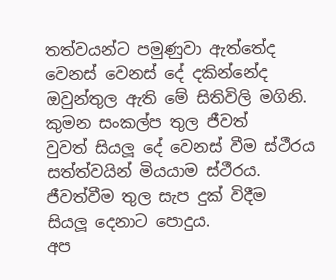තත්වයන්ට පමුණුවා ඇත්තේද
වෙනස් වෙනස් දේ දකින්නේද ඔවුන්තුල ඇති මේ සිතිවිලි මගිනි. කුමන සංකල්ප තුල ජීවත්
වුවත් සියලූ දේ වෙනස් වීම ස්ථීරය සත්ත්වයින් මියයාම ස්ථීරය. ජීවත්වීම තුල සැප දුක් විදීම
සියලූ දෙනාට පොදුය.
අප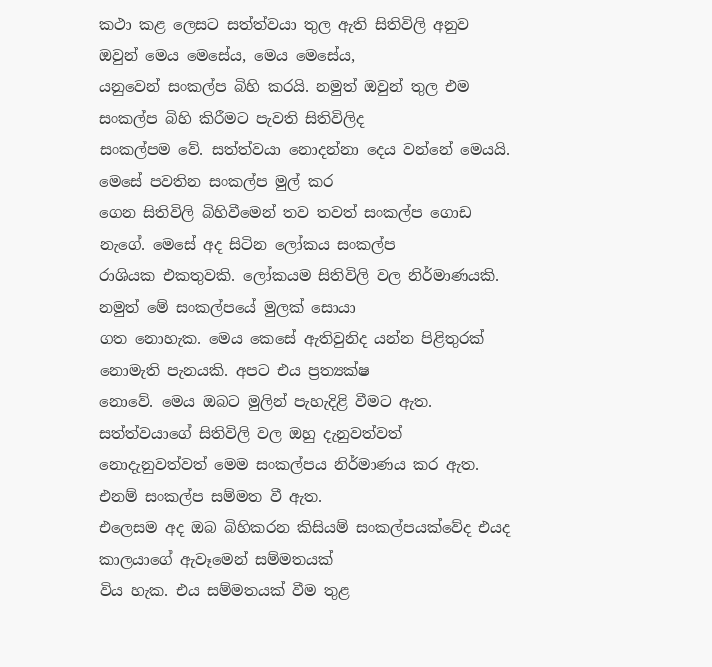කථා කළ ලෙසට සත්ත්වයා තුල ඇති සිතිවිලි අනුව ඔවුන් මෙය මෙසේය, මෙය මෙසේය,
යනුවෙන් සංකල්ප බිහි කරයි. නමුත් ඔවුන් තුල එම සංකල්ප බිහි කිරීමට පැවති සිතිවිලිද
සංකල්පම වේ. සත්ත්වයා නොදන්නා දෙය වන්නේ මෙයයි. මෙසේ පවතින සංකල්ප මුල් කර
ගෙන සිතිවිලි බිහිවීමෙන් තව තවත් සංකල්ප ගොඩ නැගේ. මෙසේ අද සිටින ලෝකය සංකල්ප
රාශියක එකතුවකි. ලෝකයම සිතිවිලි වල නිර්මාණයකි. නමුත් මේ සංකල්පයේ මුලක් සොයා
ගත නොහැක. මෙය කෙසේ ඇතිවුනිද යන්න පිළිතුරක් නොමැති පැනයකි. අපට එය ප්‍රත්‍යක්ෂ
නොවේ. මෙය ඔබට මුලින් පැහැදිළි වීමට ඇත. සත්ත්වයාගේ සිතිවිලි වල ඔහු දැනුවත්වත්
නොදැනුවත්වත් මෙම සංකල්පය නිර්මාණය කර ඇත. එනම් සංකල්ප සම්මත වී ඇත.
එලෙසම අද ඔබ බිහිකරන කිසියම් සංකල්පයක්වේද එයද කාලයාගේ ඇවෑමෙන් සම්මතයක්
විය හැක. එය සම්මතයක් වීම තුළ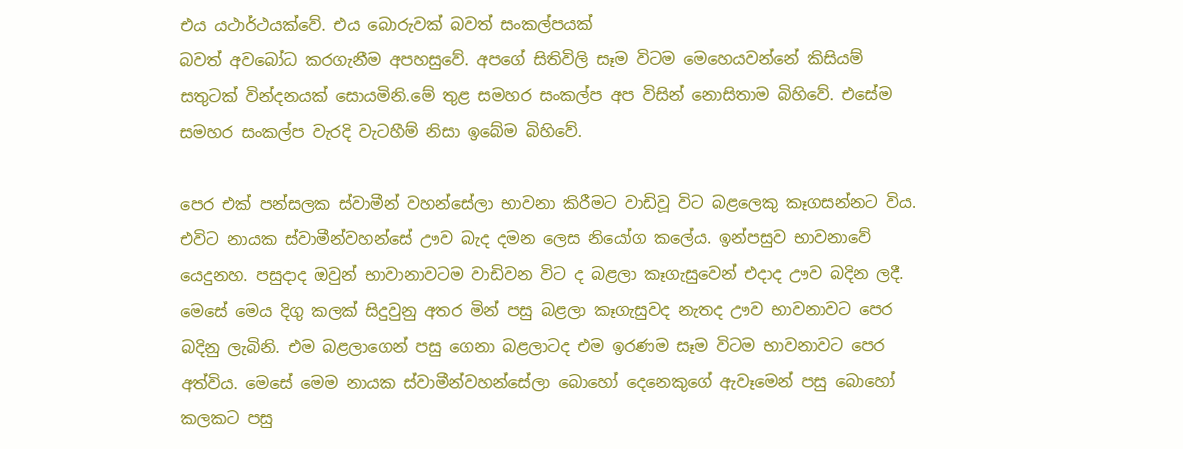එය යථාර්ථයක්වේ. එය බොරුවක් බවත් සංකල්පයක්
බවත් අවබෝධ කරගැනීම අපහසුවේ. අපගේ සිතිවිලි සෑම විටම මෙහෙයවන්නේ කිසියම්
සතුටක් වින්දනයක් සොයමිනි.මේ තුළ සමහර සංකල්ප අප විසින් නොසිතාම බිහිවේ. එසේම
සමහර සංකල්ප වැරදි වැටහීම් නිසා ඉබේම බිහිවේ.

පෙර එක් පන්සලක ස්වාමීන් වහන්සේලා භාවනා කිරීමට වාඩිවූ විට බළලෙකු කෑගසන්නට විය.
එවිට නායක ස්වාමීන්වහන්සේ ඌව බැද දමන ලෙස නියෝග කලේය. ඉන්පසුව භාවනාවේ
යෙදුනහ. පසුදාද ඔවුන් භාවානාවටම වාඩිවන විට ද බළලා කෑගැසුවෙන් එදාද ඌව බදින ලදී.
මෙසේ මෙය දිගු කලක් සිදුවුනු අතර මින් පසු බළලා කෑගැසුවද නැතද ඌව භාවනාවට පෙර
බදිනු ලැබිනි. එම බළලාගෙන් පසු ගෙනා බළලාටද එම ඉරණම සෑම විටම භාවනාවට පෙර
අත්විය. මෙසේ මෙම නායක ස්වාමීන්වහන්සේලා බොහෝ දෙනෙකුගේ ඇවෑමෙන් පසු බොහෝ
කලකට පසු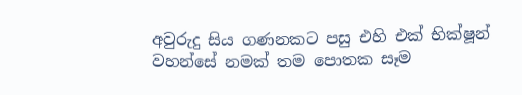අවුරුදු සිය ගණනකට පසු එහි එක් භික්ෂූන් වහන්සේ නමක් තම පොතක සෑම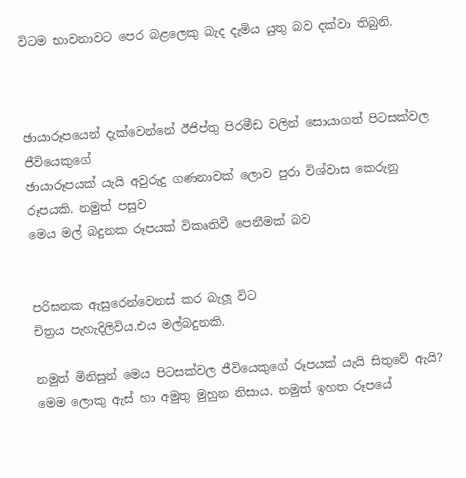විටම භාවනාවට පෙර බළලෙකු බැද දැමිය යුතු බව දක්වා තිබුනි.



ඡායාරූපයෙන් දැක්වෙන්නේ ඊජිප්තු පිරමීඩ වලින් සොයාගත් පිටසක්වල ජීවියෙකුගේ
ඡායාරූපයක් යැයි අවුරුදු ගණනාවක් ලොව පුරා විශ්වාස කෙරුනු රූපයකි. නමුත් පසුව
මෙය මල් බදුනක රූපයක් විකෘතිවී පෙනීමක් බව


පරිඝනක ඇසුරෙන්වෙනස් කර බැලූ විට
චිත්‍රය පැහැදිලිවිය.එය මල්බදුනකි.

නමුත් මිනිසුන් මෙය පිටසක්වල ජීවියෙකුගේ රූපයක් යැයි සිතුවේ ඇයි? මෙම ලොකු ඇස් හා අමුතු මුහුන නිසාය. නමුත් ඉහත රූපයේ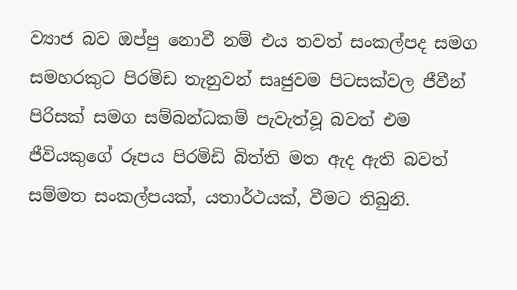ව්‍යාජ බව ඔප්පු නොවී නම් එය තවත් සංකල්පද සමග සමහරකුට පිරමිඩ තැනුවන් සෘජුවම පිටසක්වල ජීවීන් පිරිසක් සමග සම්බන්ධකම් පැවැත්වූ බවත් එම ජීවියකුගේ රූපය පිරමිඩි බිත්ති මත ඇද ඇති බවත් සම්මත සංකල්පයක්, යතාර්ථයක්, වීමට තිබුනි.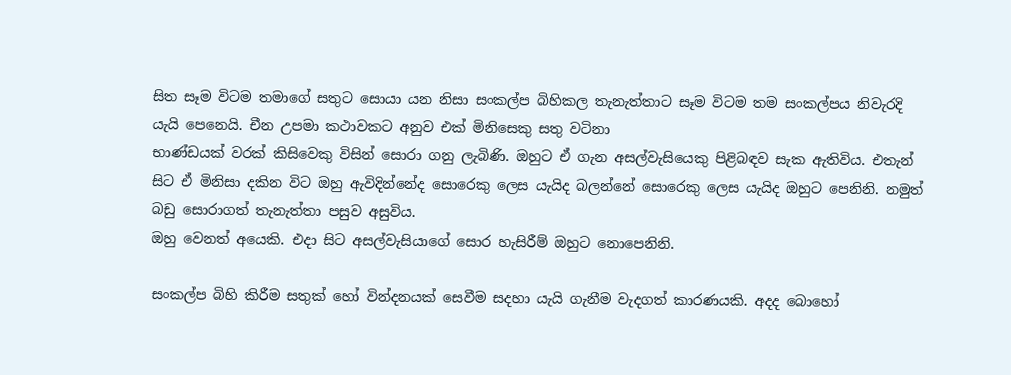සිත සෑම විටම තමාගේ සතුට සොයා යන නිසා සංකල්ප බිහිකල තැනැත්තාට සෑම විටම තම සංකල්පය නිවැරදි යැයි පෙනෙයි. චීන උපමා කථාවකට අනුව එක් මිනිසෙකු සතු වටිනා
භාණ්ඩයක් වරක් කිසිවෙකු විසින් සොරා ගනු ලැබිණි. ඔහුට ඒ ගැන අසල්වැසියෙකු පිළිබඳව සැක ඇතිවිය. එතැන් සිට ඒ මිනිසා දකින විට ඔහු ඇවිදින්නේද සොරෙකු ලෙස යැයිද බලන්නේ සොරෙකු ලෙස යැයිද ඔහුට පෙනිනි. නමුත් බඩු සොරාගත් තැනැත්තා පසුව අසුවිය.
ඔහු වෙනත් අයෙකි. එදා සිට අසල්වැසියාගේ සොර හැසිරීම් ඔහුට නොපෙනිනි.

සංකල්ප බිහි කිරීම සතුක් හෝ වින්දනයක් සෙවීම සදහා යැයි ගැනීම වැදගත් කාරණයකි. අදද බොහෝ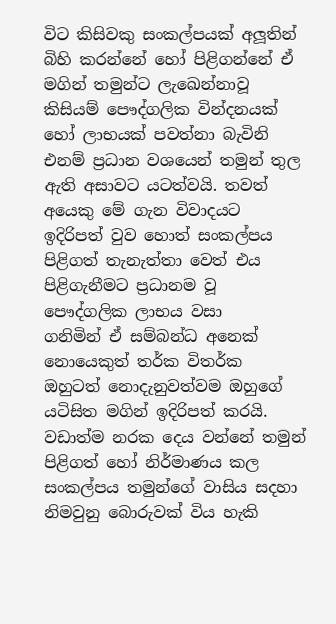විට කිසිවකු සංකල්පයක් අලූතින් බිහි කරන්නේ හෝ පිළිගන්නේ ඒ මගින් තමුන්ට ලැඛෙන්නාවූ කිසියම් පෞද්ගලික වින්දනයක් හෝ ලාභයක් පවත්නා බැවිනි එනම් ප්‍රධාන වශයෙන් තමුන් තුල ඇති අසාවට යටත්වයි. තවත් අයෙකු මේ ගැන විවාදයට ඉදිරිපත් වුව හොත් සංකල්පය පිළිගත් තැනැත්තා වෙත් එය පිළිගැනීමට ප්‍රධානම වූ පෞද්ගලික ලාභය වසා
ගනිමින් ඒ සම්බන්ධ අනෙක් නොයෙකුත් තර්ක විතර්ක ඔහුටත් නොදැනුවත්වම ඔහුගේ යටිසිත මගින් ඉදිරිපත් කරයි. වඩාත්ම නරක දෙය වන්නේ තමුන් පිළිගත් හෝ නිර්මාණය කල සංකල්පය තමුන්ගේ වාසිය සදහා නිමවුනු බොරුවක් විය හැකි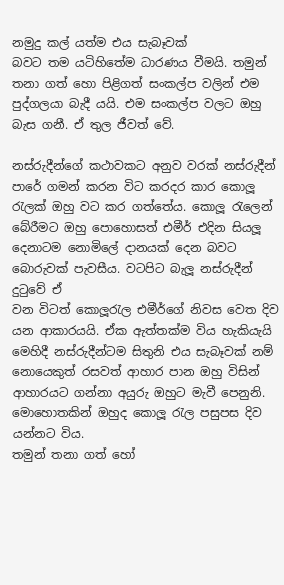නමුදු කල් යත්ම එය සැබෑවක්
බවට තම යටිහිතේම ධාරණය වීමයි. තමුන් තනා ගත් හො පිළිගත් සංකල්ප වලින් එම පුද්ගලයා බැදී යයි. එම සංකල්ප වලට ඔහු බැස ගනී. ඒ තුල ජීවත් වේ.

නස්රුදීන්ගේ කථාවකට අනුව වරක් නස්රුදීන් පාරේ ගමන් කරන විට කරදර කාර කොලූ රැලක් ඔහු වට කර ගත්තේය. කොලූ රැලෙන් බේරීමට ඔහු පොහොසත් එමීර් එදින සියලූ දෙනාටම නොමිලේ දානයක් දෙන බවට බොරුවක් පැවසීය. වටපිට බැලූ නස්රුදීන් දුටුවේ ඒ
වන විටත් කොලූරැල එමීර්ගේ නිවස වෙත දිව යන ආකාරයයි. ඒක ඇත්තක්ම විය හැකියැයි මෙහිදී නස්රුදීන්ටම සිතුනි එය සැබෑවක් නම් නොයෙකුත් රසවත් ආහාර පාන ඔහු විසින් ආහාරයට ගන්නා අයුරු ඔහුට මැවී පෙනුනි. මොහොතකින් ඔහුද කොලූ රැල පසුපස දිව
යන්නට විය.
තමුන් තනා ගත් හෝ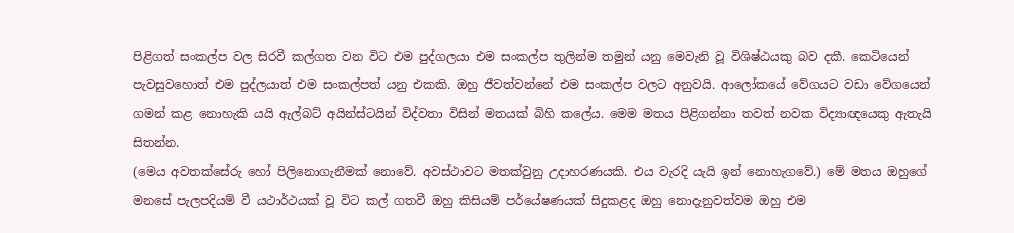පිළිගත් සංකල්ප වල සිරවී කල්ගත වන විට එම පුද්ගලයා එම සංකල්ප තුලින්ම තමුන් යනු මෙවැනි වූ විශිෂ්ඨයකු බව දකී. කෙටියෙන් පැවසුවහොත් එම පුද්ලයාත් එම සංකල්පත් යනු එකකි. ඔහු ජීවත්වන්නේ එම සංකල්ප වලට අනුවයි. ආලෝකයේ වේගයට වඩා වේගයෙන් ගමන් කළ නොහැකි යයි ඇල්බට් අයින්ස්ටයින් විද්වතා විසින් මතයක් බිහි කලේය. මෙම මතය පිළිගන්නා තවත් නවක විද්‍යාඥයෙකු ඇතැයි සිතන්න.
(මෙය අවතක්සේරු හෝ පිලිනොගැනීමක් නොවේ. අවස්ථාවට මතක්වුනු උදාහරණයකි. එය වැරදි යැයි ඉන් නොහැගවේ.) මේ මතය ඔහුගේ මනසේ පැලපදියම් වී යථාර්ථයක් වූ විට කල් ගතවී ඔහු කිසියම් පර්යේෂණයක් සිදුකළද ඔහු නොදැනුවත්වම ඔහු එම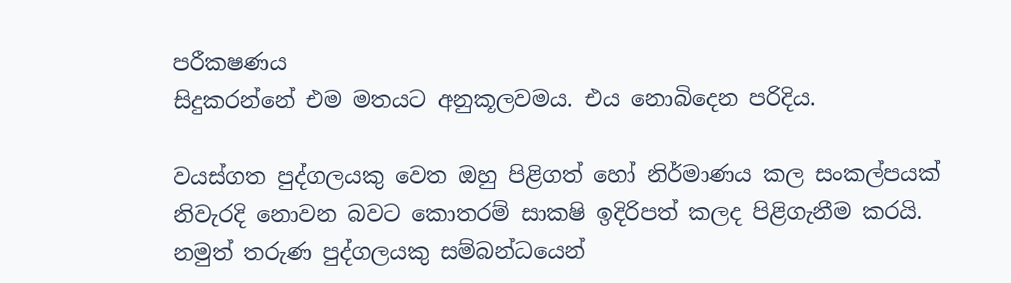පරීක‍ෂණය
සිදුකරන්නේ එම මතයට අනුකූලවමය. එය නොබිදෙන පරිදිය.

වයස්ගත පුද්ගලයකු වෙත ඔහු පිළිගත් හෝ නිර්මාණය කල සංකල්පයක් නිවැරදි නොවන බවට කොතරම් සාක‍ෂි ඉදිරිපත් කලද පිළිගැනීම කරයි. නමුත් තරුණ පුද්ගලයකු සම්බන්ධයෙන්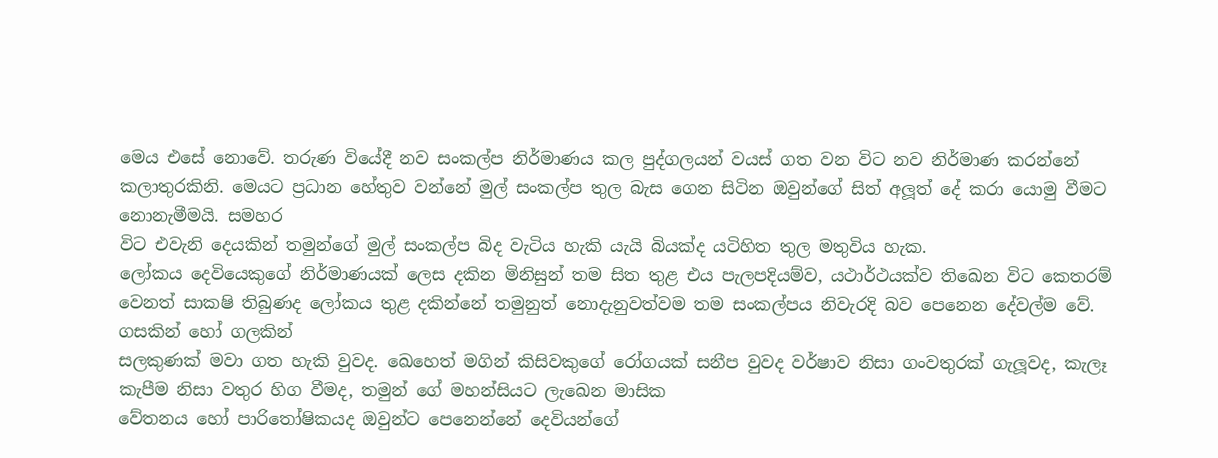මෙය එසේ නොවේ. තරුණ වියේදී නව සංකල්ප නිර්මාණය කල පුද්ගලයන් වයස් ගත වන විට නව නිර්මාණ කරන්නේ කලාතුරකිනි. මෙයට ප්‍රධාන හේතුව වන්නේ මුල් සංකල්ප තුල බැස ගෙන සිටින ඔවුන්ගේ සිත් අලූත් දේ කරා යොමු වීමට නොනැමීමයි. සමහර
විට එවැනි දෙයකින් තමුන්ගේ මුල් සංකල්ප බිද වැටිය හැකි යැයි බියක්ද යටිහිත තුල මතුවිය හැක.
ලෝකය දෙවියෙකුගේ නිර්මාණයක් ලෙස දකින මිනිසුන් තම සිත තුළ එය පැලපදියම්ව, යථාර්ථයක්ව තිඛෙන විට කෙතරම් වෙනත් සාක‍ෂි තිබුණද ලෝකය තුළ දකින්නේ තමුනුත් නොදැනුවත්වම තම සංකල්පය නිවැරදි බව පෙනෙන දේවල්ම වේ. ගසකින් හෝ ගලකින්
සලකුණක් මවා ගත හැකි වුවද. ඛෙහෙත් මගින් කිසිවකුගේ රෝගයක් සනීප වුවද වර්ෂාව නිසා ගංවතුරක් ගැලූවද, කැලෑ කැපීම නිසා වතුර හිග වීමද, තමුන් ගේ මහන්සියට ලැඛෙන මාසික
වේතනය හෝ පාරිතෝෂිකයද ඔවුන්ට පෙනෙන්නේ දෙවියන්ගේ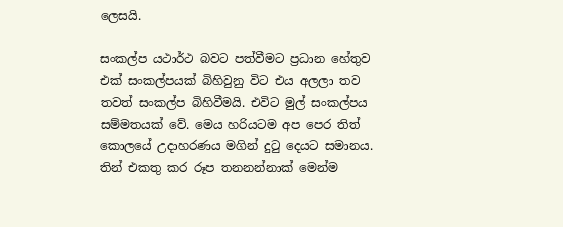ලෙසයි.

සංකල්ප යථාර්ථ බවට පත්වීමට ප්‍රධාන හේතුව එක් සංකල්පයක් බිහිවුනු විට එය අලලා තව තවත් සංකල්ප බිහිවීමයි. එවිට මුල් සංකල්පය සම්මතයක් වේ. මෙය හරියටම අප පෙර තිත්
කොලයේ උදාහරණය මගින් දුටු දෙයට සමානය. තින් එකතු කර රූප තනනන්නාක් මෙන්ම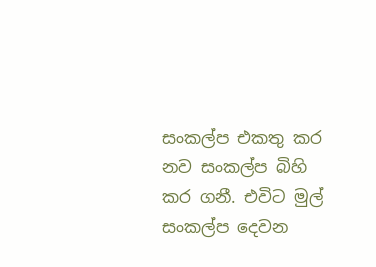සංකල්ප එකතු කර නව සංකල්ප බිහි කර ගනී. එවිට මුල් සංකල්ප දෙවන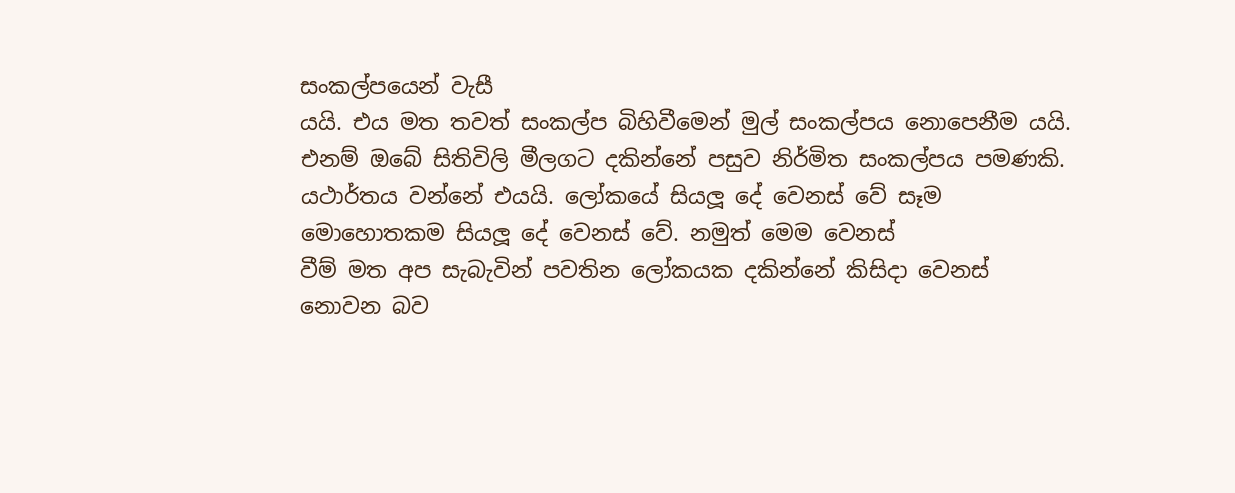සංකල්පයෙන් වැසී
යයි. එය මත තවත් සංකල්ප බිහිවීමෙන් මුල් සංකල්පය නොපෙනීම යයි. එනම් ඔබේ සිතිවිලි මීලගට දකින්නේ පසුව නිර්මිත සංකල්පය පමණකි. යථාර්තය වන්නේ එයයි. ලෝකයේ සියලූ දේ වෙනස් වේ සෑම මොහොතකම සියලූ දේ වෙනස් වේ. නමුත් මෙම වෙනස්
වීම් මත අප සැබැවින් පවතින ලෝකයක දකින්නේ කිසිදා වෙනස් නොවන බව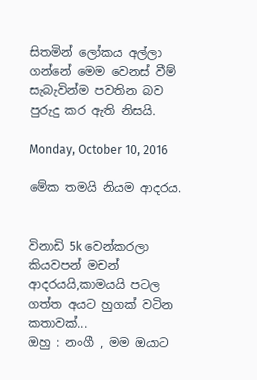සිතමින් ලෝකය අල්ලා ගන්නේ මෙම වෙනස් වීම් සැබැවින්ම පවතින බව පුරුදු කර ඇති නිසයි.

Monday, October 10, 2016

මේක තමයි නියම ආදරය.


විනාඩි 5k වෙන්කරලා කියවපන් මචන් ආදරයයි,කාමයයි පටල ගත්ත අයට හුගක් වටින කතාවක්...
ඔහු : නංගී , මම ඔයාට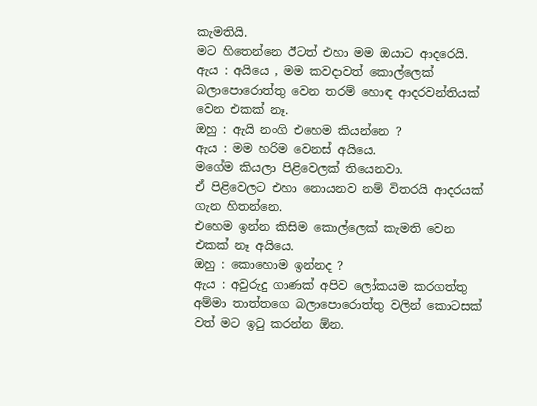කැමතියි.
මට හිතෙන්නෙ ඊටත් එහා මම ඔයාට ආදරෙයි.
ඇය : අයියෙ , මම කවදාවත් කොල්ලෙක් බලාපොරොත්තු වෙන තරම් හොඳ ආදරවන්තියක් වෙන එකක් නෑ.
ඔහු : ඇයි නංගි එහෙම කියන්නෙ ?
ඇය : මම හරිම වෙනස් අයියෙ.
මගේම කියලා පිළිවෙලක් තියෙනවා.
ඒ පිළිවෙලට එහා නොයනව නම් විතරයි ආදරයක් ගැන හිතන්නෙ.
එහෙම ඉන්න කිසිම කොල්ලෙක් කැමති වෙන එකක් නෑ අයියෙ.
ඔහු : කොහොම ඉන්නද ?
ඇය : අවුරුදු ගාණක් අපිව ලෝකයම කරගත්තු අම්මා තාත්තගෙ බලාපොරොත්තු වලින් කොටසක් වත් මට ඉටු කරන්න ඕන.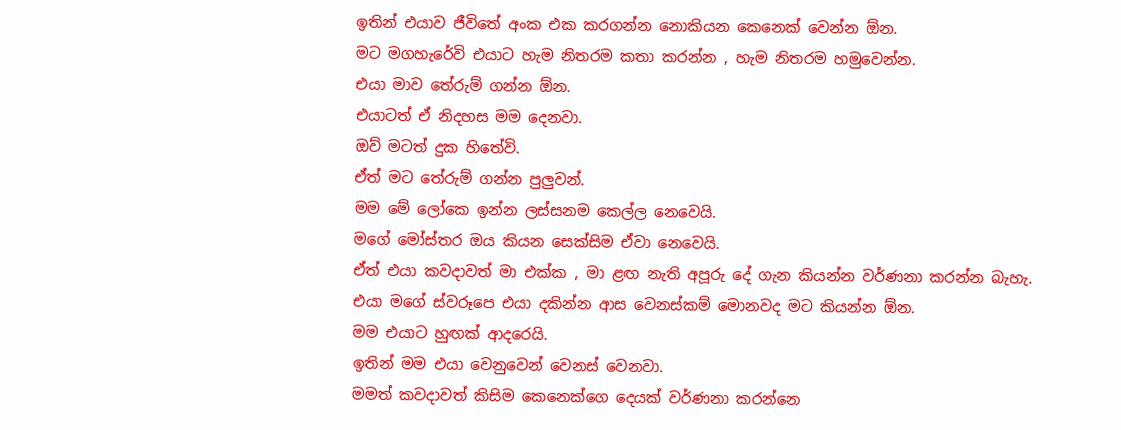ඉතින් එයාව ජීවිතේ අංක එක කරගන්න නොකියන කෙනෙක් වෙන්න ඕන.
මට මගහැරේවි එයාට හැම නිතරම කතා කරන්න , හැම නිතරම හමුවෙන්න.
එයා මාව තේරුම් ගන්න ඕන.
එයාටත් ඒ නිදහස මම දෙනවා.
ඔව් මටත් දුක හිතේවි.
ඒත් මට තේරුම් ගන්න පුලුවන්.
මම මේ ලෝකෙ ඉන්න ලස්සනම කෙල්ල නෙවෙයි.
මගේ මෝස්තර ඔය කියන සෙක්සිම ඒවා නෙවෙයි.
ඒත් එයා කවදාවත් මා එක්ක , මා ළඟ නැති අපූරු දේ ගැන කියන්න වර්ණනා කරන්න බැහැ.
එයා මගේ ස්වරූපෙ එයා දකින්න ආස වෙනස්කම් මොනවද මට කියන්න ඕන.
මම එයාට හුඟක් ආදරෙයි.
ඉතින් මම එයා වෙනුවෙන් වෙනස් වෙනවා.
මමත් කවදාවත් කිසිම කෙනෙක්ගෙ දෙයක් වර්ණනා කරන්නෙ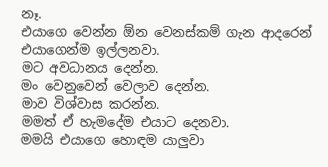නෑ.
එයාගෙ වෙන්න ඕන වෙනස්කම් ගැන ආදරෙන් එයාගෙන්ම ඉල්ලනවා.
මට අවධානය දෙන්න.
මං වෙනුවෙන් වෙලාව දෙන්න.
මාව විශ්වාස කරන්න.
මමත් ඒ හැමදේම එයාට දෙනවා.
මමයි එයාගෙ හොඳම යාලුවා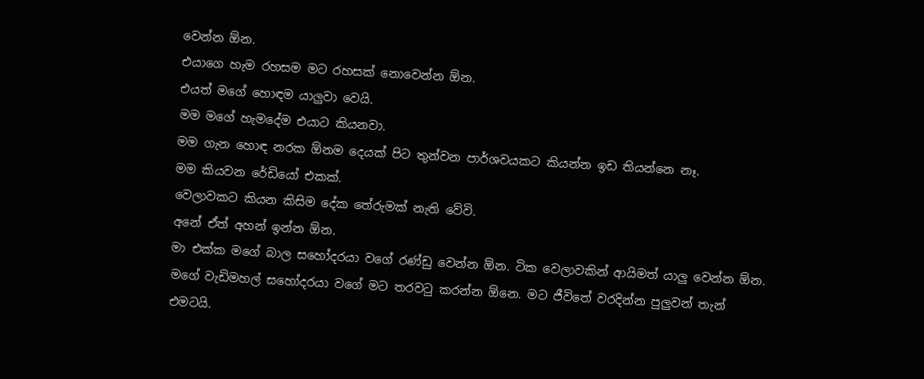වෙන්න ඕන.
එයාගෙ හැම රහසම මට රහසක් නොවෙන්න ඕන.
එයත් මගේ හොඳම යාලුවා වෙයි.
මම මගේ හැමදේම එයාට කියනවා.
මම ගැන හොඳ නරක ඕනම දෙයක් පිට තුන්වන පාර්ශවයකට කියන්න ඉඩ තියන්නෙ නෑ.
මම කියවන රේඩියෝ එකක්.
වෙලාවකට කියන කිසිම දේක තේරුමක් නැති වේවි.
අනේ ඒත් අහන් ඉන්න ඕන.
මා එක්ක මගේ බාල සහෝදරයා වගේ රණ්ඩු වෙන්න ඕන. ටික වෙලාවකින් ආයිමත් යාලු වෙන්න ඕන.
මගේ වැඩිමහල් සහෝදරයා වගේ මට තරවටු කරන්න ඕනෙ. මට ජීවිතේ වරදින්න පුලුවන් තැන් එමටයි.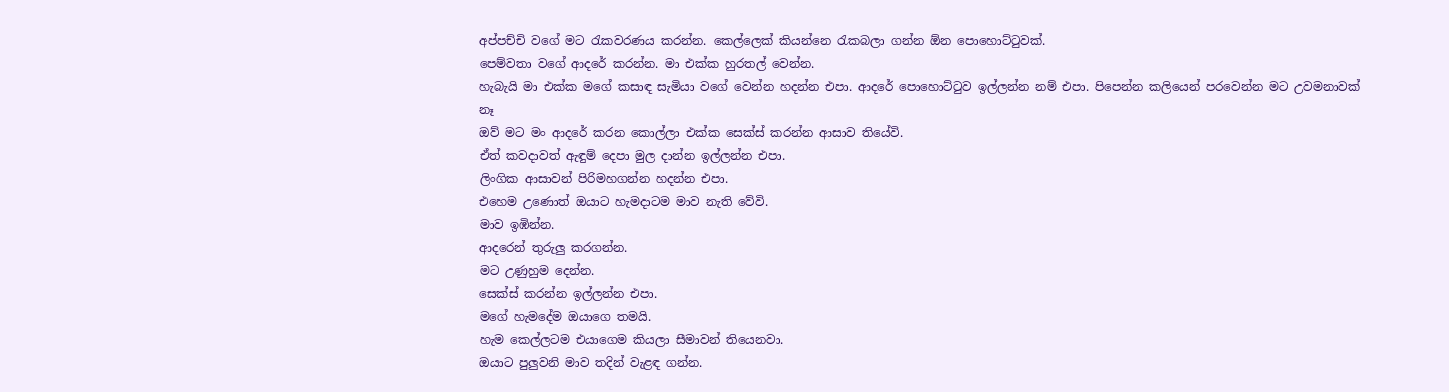අප්පච්චි වගේ මට රැකවරණය කරන්න. කෙල්ලෙක් කියන්නෙ රැකබලා ගන්න ඕන පොහොට්ටුවක්.
පෙම්වතා වගේ ආදරේ කරන්න. මා එක්ක හුරතල් වෙන්න.
හැබැයි මා එක්ක මගේ කසාඳ සැමියා වගේ වෙන්න හදන්න එපා. ආදරේ පොහොට්ටුව ඉල්ලන්න නම් එපා. පිපෙන්න කලියෙන් පරවෙන්න මට උවමනාවක් නෑ
ඔව් මට මං ආදරේ කරන කොල්ලා එක්ක සෙක්ස් කරන්න ආසාව තියේවි.
ඒත් කවදාවත් ඇඳුම් දෙපා මුල දාන්න ඉල්ලන්න එපා.
ලිංගික ආසාවන් පිරිමහගන්න හදන්න එපා.
එහෙම උණොත් ඔයාට හැමදාටම මාව නැති වේවි.
මාව ඉඹින්න.
ආදරෙන් තුරුලු කරගන්න.
මට උණුහුම දෙන්න.
සෙක්ස් කරන්න ඉල්ලන්න එපා.
මගේ හැමදේම ඔයාගෙ තමයි.
හැම කෙල්ලටම එයාගෙම කියලා සීමාවන් තියෙනවා.
ඔයාට පුලුවනි මාව තදින් වැළඳ ගන්න.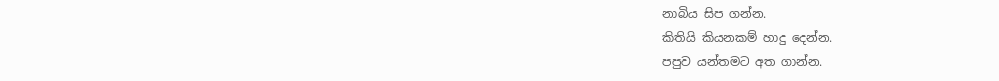නාබිය සිප ගන්න.
කිතියි කියනකම් හාදු දෙන්න.
පපුව යන්තමට අත ගාන්න.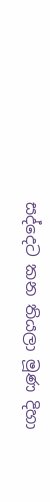සද්දෙට කන තියලා මූණ දිහා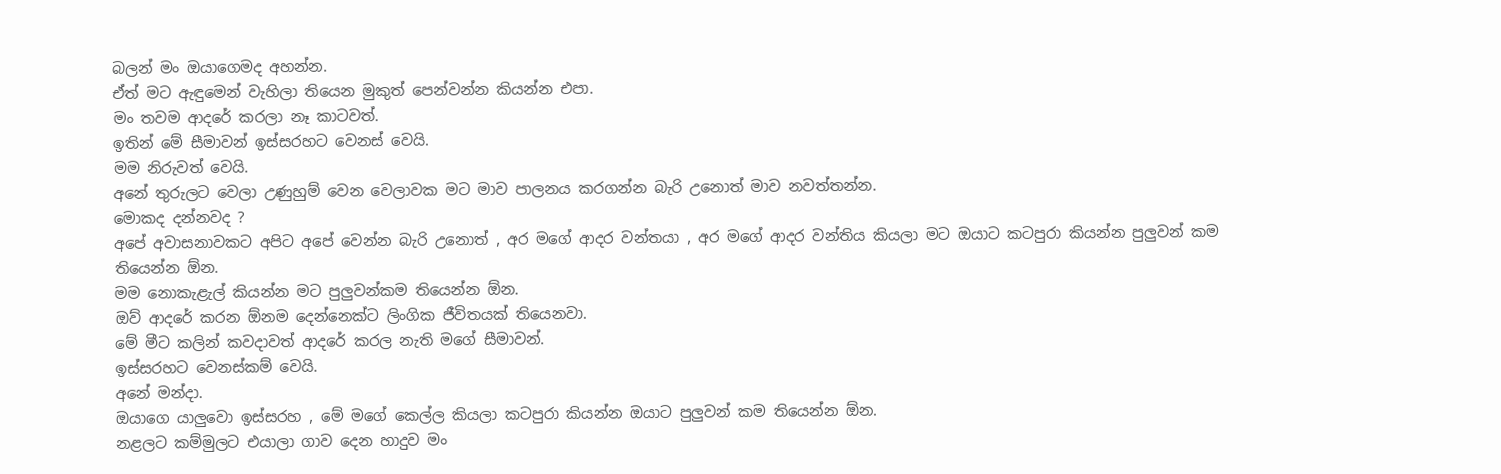බලන් මං ඔයාගෙමද අහන්න.
ඒත් මට ඇඳුමෙන් වැහිලා තියෙන මුකුත් පෙන්වන්න කියන්න එපා.
මං තවම ආදරේ කරලා නෑ කාටවත්.
ඉතින් මේ සීමාවන් ඉස්සරහට වෙනස් වෙයි.
මම නිරුවත් වෙයි.
අනේ තුරුලට වෙලා උණුහුම් වෙන වෙලාවක මට මාව පාලනය කරගන්න බැරි උනොත් මාව නවත්තන්න.
මොකද දන්නවද ?
අපේ අවාසනාවකට අපිට අපේ වෙන්න බැරි උනොත් , අර මගේ ආදර වන්තයා , අර මගේ ආදර වන්තිය කියලා මට ඔයාට කටපුරා කියන්න පුලුවන් කම තියෙන්න ඕන.
මම නොකැළැල් කියන්න මට පුලුවන්කම තියෙන්න ඕන.
ඔව් ආදරේ කරන ඕනම දෙන්නෙක්ට ලිංගික ජීවිතයක් තියෙනවා.
මේ මීට කලින් කවදාවත් ආදරේ කරල නැති මගේ සීමාවන්.
ඉස්සරහට වෙනස්කම් වෙයි.
අනේ මන්දා.
ඔයාගෙ යාලුවො ඉස්සරහ , මේ මගේ කෙල්ල කියලා කටපුරා කියන්න ඔයාට පුලුවන් කම තියෙන්න ඕන.
නළලට කම්මුලට එයාලා ගාව දෙන හාදුව මං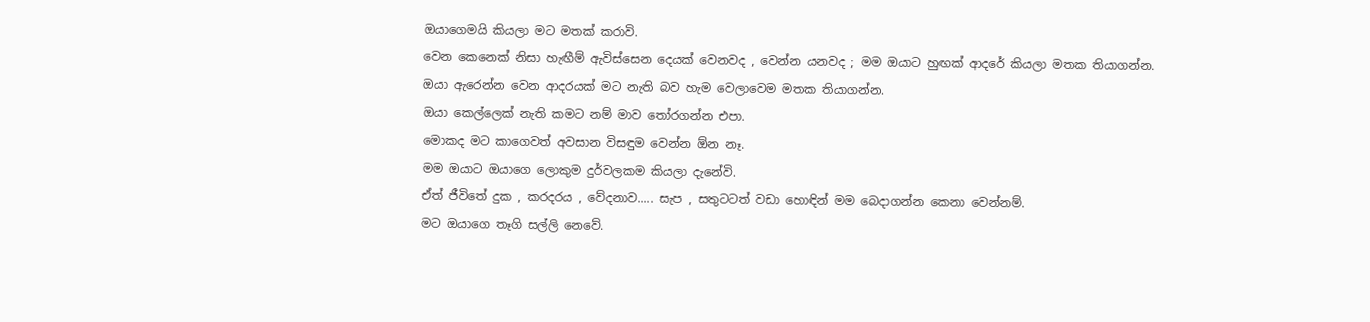ඔයාගෙමයි කියලා මට මතක් කරාවි.
වෙන කෙනෙක් නිසා හැඟීම් ඇවිස්සෙන දෙයක් වෙනවද , වෙන්න යනවද ; මම ඔයාට හුඟක් ආදරේ කියලා මතක තියාගන්න.
ඔයා ඇරෙන්න වෙන ආදරයක් මට නැති බව හැම වෙලාවෙම මතක තියාගන්න.
ඔයා කෙල්ලෙක් නැති කමට නම් මාව තෝරගන්න එපා.
මොකද මට කාගෙවත් අවසාන විසඳුම වෙන්න ඕන නෑ.
මම ඔයාට ඔයාගෙ ලොකුම දුර්වලකම කියලා දැනේවි.
ඒත් ජීවිතේ දුක , කරදරය , වේදනාව..... සැප , සතුටටත් වඩා හොඳින් මම බෙදාගන්න කෙනා වෙන්නම්.
මට ඔයාගෙ තෑගි සල්ලි නෙවේ.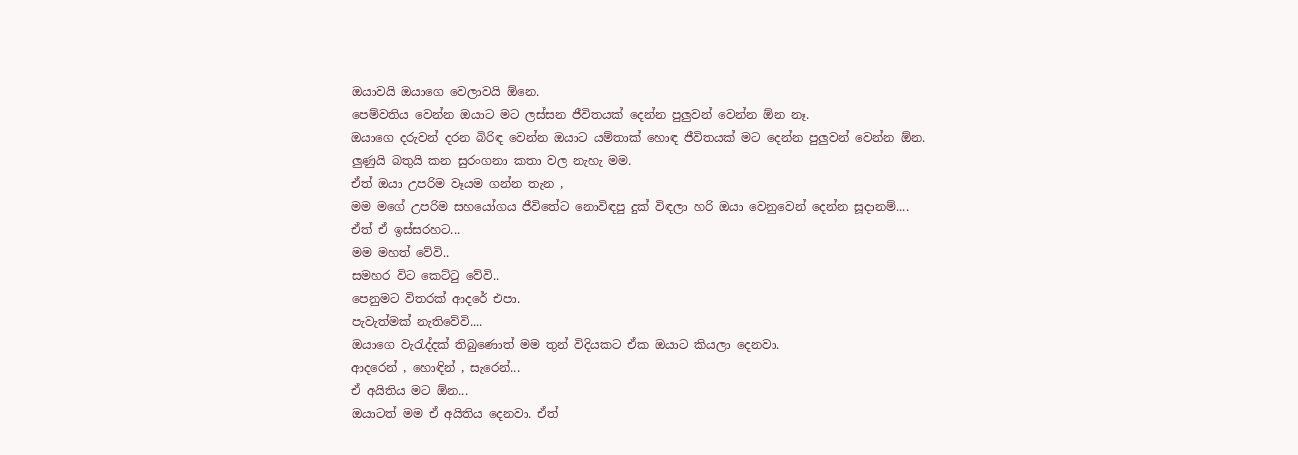ඔයාවයි ඔයාගෙ වෙලාවයි ඕනෙ.
පෙම්වතිය වෙන්න ඔයාට මට ලස්සන ජීවිතයක් දෙන්න පුලුවන් වෙන්න ඕන නෑ.
ඔයාගෙ දරුවන් දරන බිරිඳ වෙන්න ඔයාට යම්තාක් හොඳ ජීවිතයක් මට දෙන්න පුලුවන් වෙන්න ඕන.
ලුණුයි බතුයි කන සුරංගනා කතා වල නැහැ මම.
ඒත් ඔයා උපරිම වෑයම ගන්න තැන ,
මම මගේ උපරිම සහයෝගය ජීවිතේට නොවිඳපු දුක් විඳලා හරි ඔයා වෙනුවෙන් දෙන්න සූදානම්....
ඒත් ඒ ඉස්සරහට...
මම මහත් වේවි..
සමහර විට කෙට්ටු වේවි..
පෙනුමට විතරක් ආදරේ එපා.
පැවැත්මක් නැතිවේවි....
ඔයාගෙ වැරැද්දක් තිබුණොත් මම තුන් විදියකට ඒක ඔයාට කියලා දෙනවා.
ආදරෙන් , හොඳින් , සැරෙන්...
ඒ අයිතිය මට ඕන...
ඔයාටත් මම ඒ අයිතිය දෙනවා. ඒත්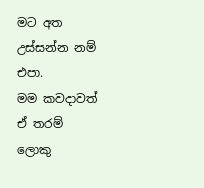මට අත උස්සන්න නම් එපා.
මම කවදාවත් ඒ තරම් ලොකු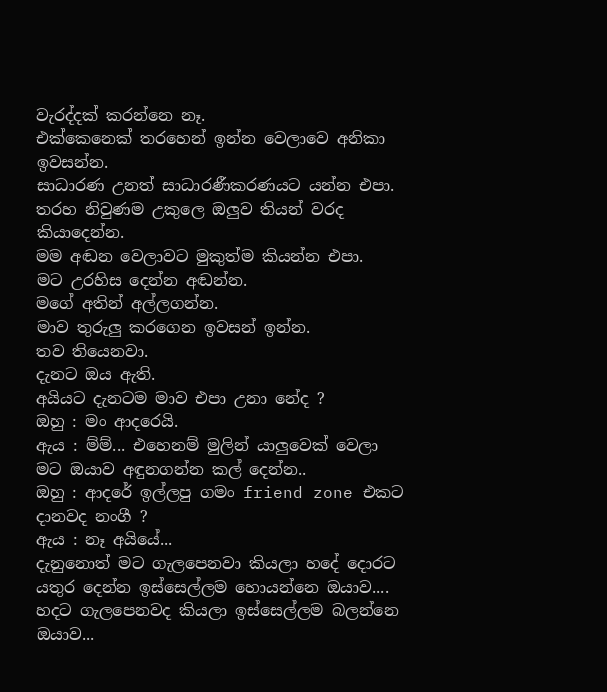වැරද්දක් කරන්නෙ නෑ.
එක්කෙනෙක් තරහෙන් ඉන්න වෙලාවෙ අනිකා ඉවසන්න.
සාධාරණ උනත් සාධාරණීකරණයට යන්න එපා.
තරහ නිවුණම උකුලෙ ඔලුව තියන් වරද කියාදෙන්න.
මම අඬන වෙලාවට මුකුත්ම කියන්න එපා.
මට උරහිස දෙන්න අඬන්න.
මගේ අතින් අල්ලගන්න.
මාව තුරුලු කරගෙන ඉවසන් ඉන්න.
තව තියෙනවා.
දැනට ඔය ඇති.
අයියට දැනටම මාව එපා උනා නේද ?
ඔහු : මං ආදරෙයි.
ඇය : ම්ම්... එහෙනම් මුලින් යාලුවෙක් වෙලා මට ඔයාව අඳුනගන්න කල් දෙන්න..
ඔහු : ආදරේ ඉල්ලපු ගමං friend zone එකට දානවද නංගී ?
ඇය : නෑ අයියේ...
දැනුනොත් මට ගැලපෙනවා කියලා හදේ දොරට යතුර දෙන්න ඉස්සෙල්ලම හොයන්නෙ ඔයාව....
හදට ගැලපෙනවද කියලා ඉස්සෙල්ලම බලන්නෙ ඔයාව...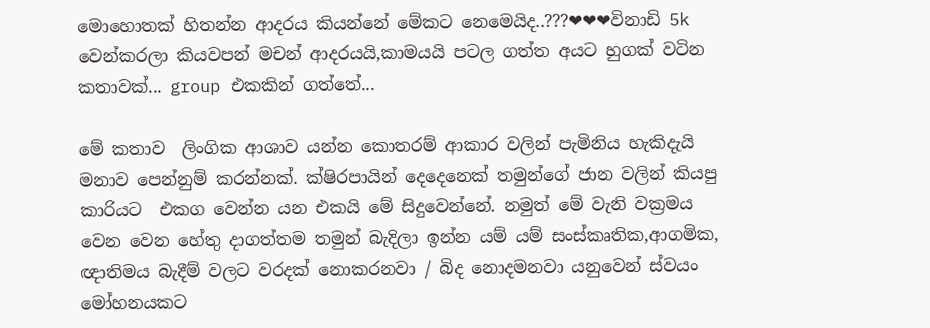මොහොතක් හිතන්න ආදරය කියන්නේ මේකට නෙමෙයිද..???❤❤❤විනාඩි 5k වෙන්කරලා කියවපන් මචන් ආදරයයි,කාමයයි පටල ගත්ත අයට හුගක් වටින කතාවක්... group එකකින් ගත්තේ...

මේ කතාව  ලිංගික ආශාව යන්න කොතරම් ආකාර වලින් පැමිනිය හැකිදැයි මනාව පෙන්නුම් කරන්නක්. ක්ෂිරපායින් දෙදෙනෙක් තමුන්ගේ ජාන වලින් කියපු කාරියට  එකග වෙන්න යන එකයි මේ සිදුවෙන්නේ. නමුත් මේ වැනි වක්‍රමය වෙන වෙන හේතු දාගත්තම තමුන් බැදිලා ඉන්න යම් යම් සංස්කෘතික,ආගමික, ඥාතිමය බැදීම් වලට වරදක් නොකරනවා / බිද නොදමනවා යනුවෙන් ස්වයං මෝහනයකට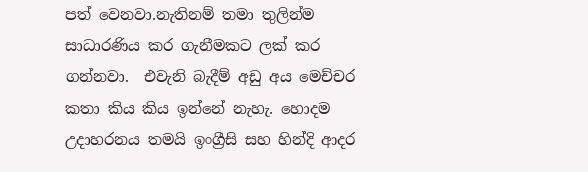පත් වෙනවා.නැතිනම් තමා තුලින්ම සාධාරණිය කර ගැනීමකට ලක් කර ගන්නවා.  එවැනි බැදීම් අඩු අය මෙච්චර කතා කිය කිය ඉන්නේ නැහැ. හොදම උදාහරනය තමයි ඉංග්‍රීසි සහ හින්දි ආදර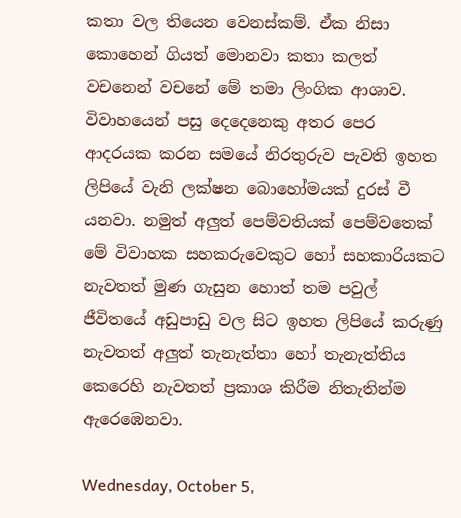කතා වල තියෙන වෙනස්කම්. ඒක නිසා කොහෙන් ගියත් මොනවා කතා කලත් වචනෙන් වචනේ මේ තමා ලිංගික ආශාව. විවාහයෙන් පසු දෙදෙනෙකු අතර පෙර ආදරයක කරන සමයේ නිරතුරුව පැවති ඉහත ලිපියේ වැනි ලක්ෂන බොහෝමයක් දුරස් වී යනවා. නමුත් අලුත් පෙම්වතියක් පෙම්වතෙක් මේ විවාහක සහකරුවෙකුට හෝ සහකාරියකට නැවතත් මුණ ගැසුන හොත් තම පවුල් ජීවිතයේ අඩුපාඩු වල සිට ඉහත ලිපියේ කරුණු නැවතත් අලුත් තැනැත්තා හෝ තැනැත්තිය කෙරෙහි නැවතත් ප්‍රකාශ කිරීම නිතැතින්ම ඇරෙඹෙනවා.

Wednesday, October 5,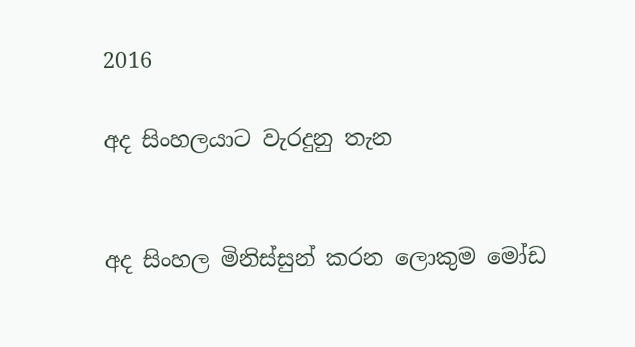2016

අද සිංහලයාට වැරදුනු තැන


අද සිංහල මිනිස්සුන් කරන ලොකුම මෝඩ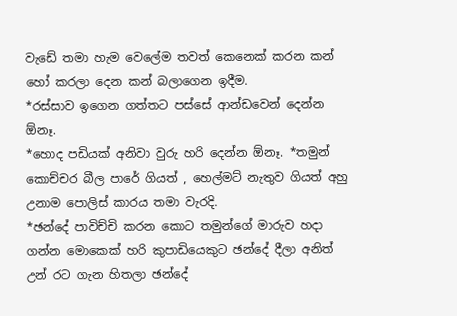වැඩේ තමා හැම වෙලේම තවත් කෙනෙක් කරන කන් හෝ කරලා දෙන කන් බලාගෙන ඉදීම.
*රස්සාව ඉගෙන ගත්තට පස්සේ ආන්ඩවෙන් දෙන්න ඕනෑ.
*හොද පඩියක් අනිවා වුරු හරි දෙන්න ඕනෑ. *තමුන් කොච්චර බීල පාරේ ගියත් , හෙල්මට් නැතුව ගියත් අහු උනාම පොලිස් කාරය තමා වැරදි.
*ඡන්දේ පාවිච්චි කරන කොට තමුන්ගේ මාරුව හදා ගන්න මොකෙක් හරි කුපාඩියෙකුට ඡන්දේ දීලා අනිත් උන් රට ගැන හිතලා ඡන්දේ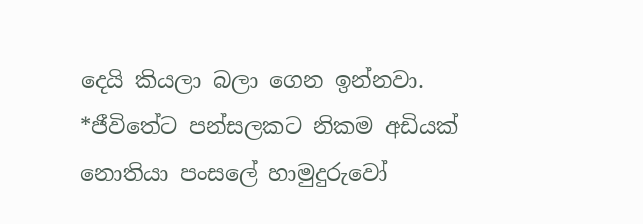දෙයි කියලා බලා ගෙන ඉන්නවා.
*ජීවිතේට පන්සලකට නිකම අඩියක් නොතියා පංසලේ හාමුදුරුවෝ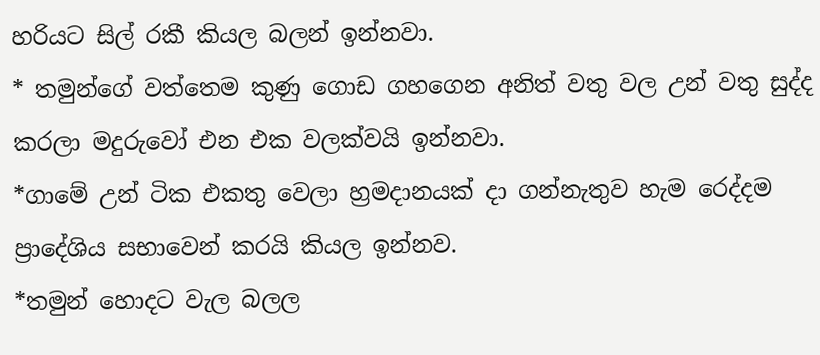හරියට සිල් රකී කියල බලන් ඉන්නවා.
* තමුන්ගේ වත්තෙම කුණු ගොඩ ගහගෙන අනිත් වතු වල උන් වතු සුද්ද කරලා මදුරුවෝ එන එක වලක්වයි ඉන්නවා.
*ගාමේ උන් ටික එකතු වෙලා හ්‍රමදානයක් දා ගන්නැතුව හැම රෙද්දම ප්‍රාදේශිය සභාවෙන් කරයි කියල ඉන්නව.
*තමුන් හොදට වැල බලල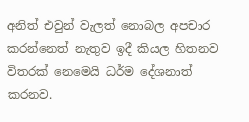අනිත් එවුන් වැලත් නොබල අපචාර කරන්නෙත් නැතුව ඉදී කියල හිතනව විතරක් නෙමෙයි ධර්ම දේශනාත් කරනව.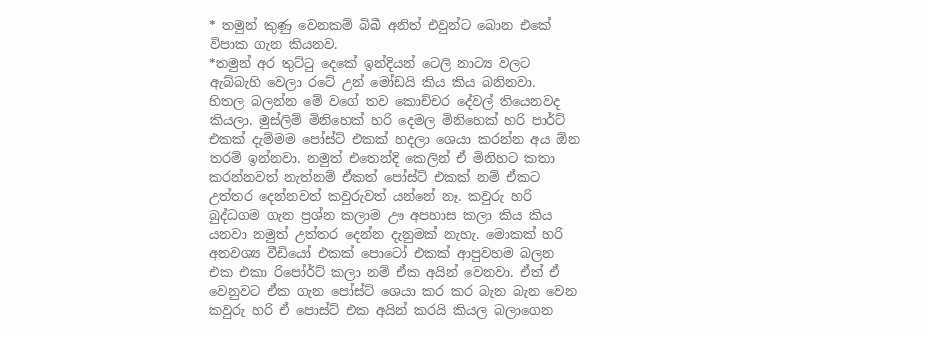* තමුන් කුණු වෙනකම් බිබී අනිත් එවුන්ට බොන එකේ විපාක ගැන කියනව.
*තමුන් අර තුට්ටු දෙකේ ඉන්දියන් ටෙලි නාට්‍ය වලට ඇබ්බැහි වෙලා රටේ උන් මෝඩයි කිය කිය බනිනවා.
හිතල බලන්න මේ වගේ තව කොච්චර දේවල් තියෙනවද කියලා. මුස්ලිම් මිනිහෙක් හරි දෙමල මිනිහෙක් හරි පාර්ට් එකක් දැම්මම පෝස්ට් එකක් හදලා ශෙයා කරන්න අය ඕන තරම් ඉන්නවා. නමුත් එතෙන්දි කෙලින් ඒ මිනිහට කතා කරන්නවත් නැත්නම් ඒකත් පෝස්ට් එකක් නම් ඒකට උත්තර දෙන්නවත් කවුරුවත් යන්නේ නෑ. කවුරු හරි බුද්ධගම ගැන ප්‍රශ්න කලාම ඌ අපහාස කලා කිය කිය යනවා නමුත් උත්තර දෙන්න දැනුමක් නැහැ. මොකක් හරි අනවශ්‍ය වීඩියෝ එකක් පොටෝ එකක් ආපුවහම බලන එක එකා රිපෝර්ට් කලා නම් ඒක අයින් වෙනවා. ඒත් ඒ වෙනුවට ඒක ගැන පෝස්ට් ශෙයා කර කර බැන බැන වෙන කවුරු හරි ඒ පොස්ට් එක අයින් කරයි කියල බලාගෙන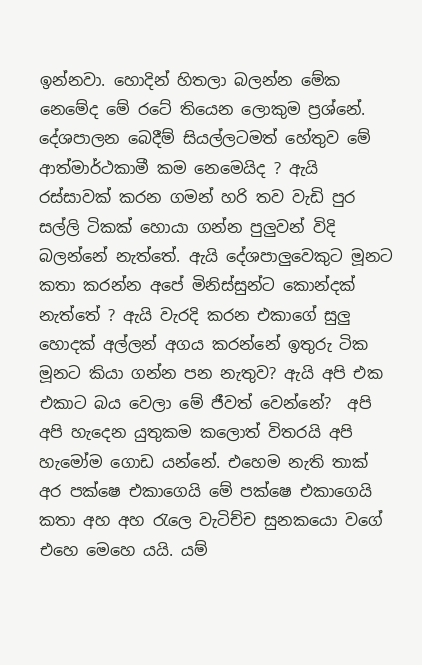ඉන්නවා. හොදින් හිතලා බලන්න මේක නෙමේද මේ රටේ තියෙන ලොකුම ප්‍රශ්නේ. දේශපාලන බෙදීම් සියල්ලටමත් හේතුව මේ ආත්මාර්ථකාමී කම නෙමෙයිද ? ඇයි රස්සාවක් කරන ගමන් හරි තව වැඩි පුර සල්ලි ටිකක් හොයා ගන්න පුලුවන් විදි බලන්නේ නැත්තේ. ඇයි දේශපාලුවෙකුට මූනට කතා කරන්න අපේ මිනිස්සුන්ට කොන්දක් නැත්තේ ? ඇයි වැරදි කරන එකාගේ සුලු හොදක් අල්ලන් අගය කරන්නේ ඉතුරු ටික මූනට කියා ගන්න පන නැතුව? ඇයි අපි එක එකාට බය වෙලා මේ ජීවත් වෙන්නේ?  අපි අපි හැදෙන යුතුකම කලොත් විතරයි අපි හැමෝම ගොඩ යන්නේ. එහෙම නැති තාක් අර පක්ෂෙ එකාගෙයි මේ පක්ෂෙ එකාගෙයි කතා අහ අහ රැලෙ වැටිච්ච සුනකයො වගේ එහෙ මෙහෙ යයි. යම්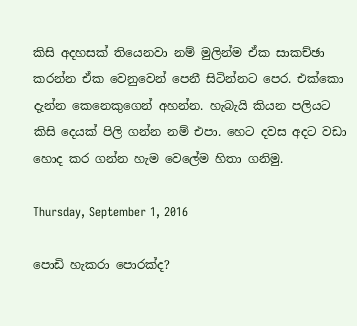කිසි අදහසක් තියෙනවා නම් මුලින්ම ඒක සාකච්ඡා කරන්න ඒක වෙනුවෙන් පෙනී සිටින්නට පෙර. එක්කො දැන්න කෙනෙකුගෙන් අහන්න. හැබැයි කියන පලියට කිසි දෙයක් පිලි ගන්න නම් එපා. හෙට දවස අදට වඩා හොද කර ගන්න හැම වෙලේම හිතා ගනිමු.

Thursday, September 1, 2016

පොඩි හැකරා පොරක්ද?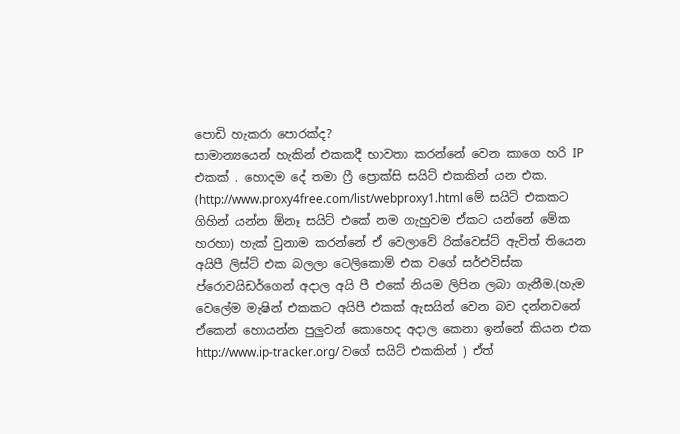පොඩි හැකරා පොරක්ද?
සාමාන්‍යයෙන් හැකින් එකකදී භාවතා කරන්නේ වෙන කාගෙ හරි IP එකක් . හොදම දේ තමා ෆ්‍රී ප්‍රොක්සි සයිට් එකකින් යන එක. (http://www.proxy4free.com/list/webproxy1.html මේ සයිට් එකකට ගිහින් යන්න ඕනෑ සයිට් එකේ නම ගැහුවම ඒකට යන්නේ මේක හරහා) හැක් වුනාම කරන්නේ ඒ වෙලාවේ රික්වෙස්ට් ඇවිත් තියෙන අයිපී ලිස්ට් එක බලලා ටෙලිකොම් එක වගේ සර්එවිස්ක ප්රොවයිඩර්ගෙන් අදාල අයි පී එකේ නියම ලිපින ලබා ගැනීම.(හැම වෙලේම මැෂින් එකකට අයිපී එකක් ඇසයින් වෙන බව දන්නවනේ ඒකෙන් හොයන්න පුලුවන් කොහෙද අදාල කෙනා ඉන්නේ කියන එක http://www.ip-tracker.org/ වගේ සයිට් එකකින් ) ඒත්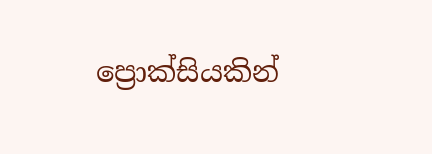ප්‍රොක්සියකින්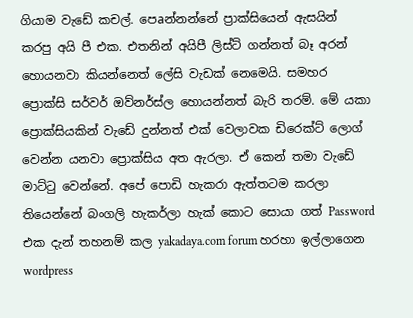ගියාම වැඩේ කචල්. පෙaන්නන්නේ ප්‍රාක්සියෙන් ඇසයින් කරපු අයි පී එක. එතනින් අයිපී ලිස්ට් ගන්නත් බෑ අරන් හොයනවා කියන්නෙත් ලේසි වැඩක් නෙමෙයි. සමහර ප්‍රොක්සි සර්වර් ඔව්නර්ස්ල හොයන්නත් බැරි තරම්. මේ යකා ප්‍රොක්සියකින් වැඩේ දුන්නත් එක් වෙලාවක ඩිරෙක්ට් ලොග් වෙන්න යනවා ප්‍රොක්සිය අත ඇරලා. ඒ කෙන් තමා වැඩේ මාට්ටු වෙන්නේ. අපේ පොඩි හැකරා ඇත්තටම කරලා තියෙන්නේ බංගලි හැකර්ලා හැක් කොට සොයා ගත් Password එක දැන් තහනම් කල yakadaya.com forum හරහා ඉල්ලාගෙන wordpress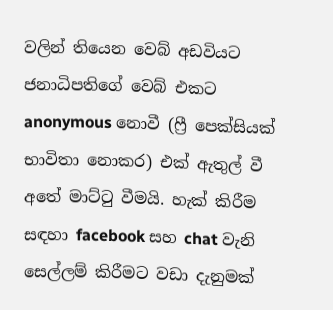වලින් තියෙන වෙබ් අඩවියට ජනාධිපතිගේ වෙබ් එකට anonymous නොවී (ෆ්‍රී පෙක්සියක් භාවිතා නොකර) එක් ඇතුල් වී අතේ මාට්ටු වීමයි. හැක් කිරීම සඳහා facebook සහ chat වැනි සෙල්ලම් කිරීමට වඩා දැනුමක්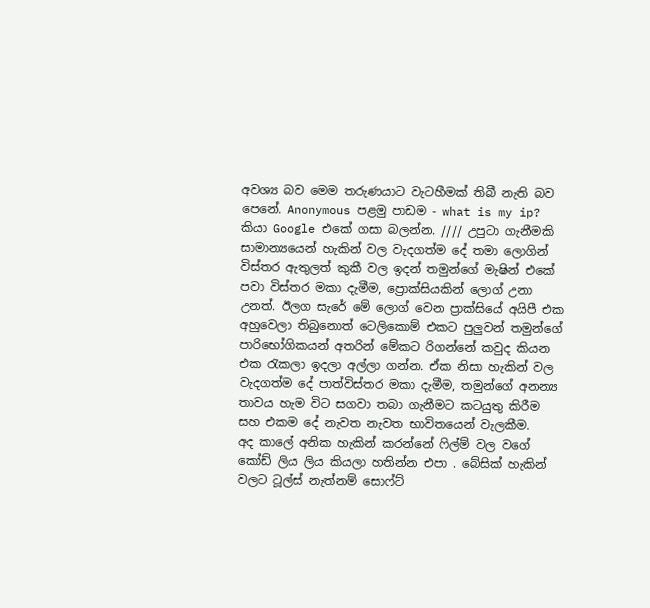අවශ්‍ය බව මෙම තරුණයාට වැටහීමක් තිබී නැති බව පෙනේ. Anonymous පළමු පාඩම - what is my ip? කියා Google එකේ ගසා බලන්න. //// උපුටා ගැනීමකි සාමාන්‍යයෙන් හැකින් වල වැදගත්ම දේ තමා ලොගින් විස්තර ඇතුලත් කුකී වල ඉදන් තමුන්ගේ මැෂින් එකේ පවා විස්තර මකා දැමීම, ප්‍රොක්සියකින් ලොග් උනා උනත්. ඊලග සැරේ මේ ලොග් වෙන ප්‍රාක්සියේ අයිපී එක අහුවෙලා තිබුනොත් ටෙලිකොම් එකට පුලුවන් තමුන්ගේ පාරිභෝගිකයන් අතරින් මේකට රිගන්නේ කවුද කියන එක රැකලා ඉදලා අල්ලා ගන්න. ඒක නිසා හැකින් වල වැදගත්ම දේ පාත්විස්තර මකා දැමීම, තමුන්ගේ අනන්‍ය තාවය හැම විට සගවා තබා ගැනීමට කටයුතු කිරීම සහ එකම දේ නැවත නැවත භාවිතයෙන් වැලකීම.
අද කාලේ අනික හැකින් කරන්නේ ෆිල්ම් වල වගේ කෝඩ් ලිය ලිය කියලා හතින්න එපා . බේසික් හැකින් වලට ටූල්ස් නැත්නම් සොෆ්ට්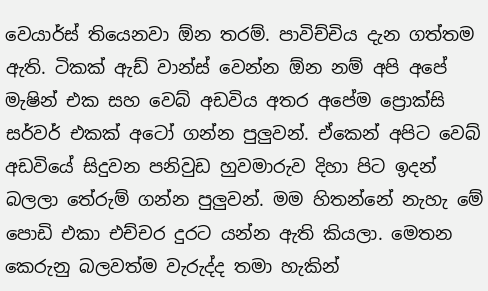වෙයාර්ස් තියෙනවා ඕන තරම්. පාවිච්චිය දැන ගත්තම ඇති. ටිකක් ඇඩ් වාන්ස් වෙන්න ඕන නම් අපි අපේ මැෂින් එක සහ වෙබ් අඩවිය අතර අපේම ප්‍රොක්සි සර්වර් එකක් අටෝ ගන්න පුලුවන්. ඒකෙන් අපිට වෙබ් අඩවියේ සිදුවන පනිවුඩ හුවමාරුව දිහා පිට ඉදන් බලලා තේරුම් ගන්න පුලුවන්. මම හිතන්නේ නැහැ මේ පොඩි එකා එච්චර දුරට යන්න ඇති කියලා. මෙතන කෙරුනු බලවත්ම වැරුද්ද තමා හැකින්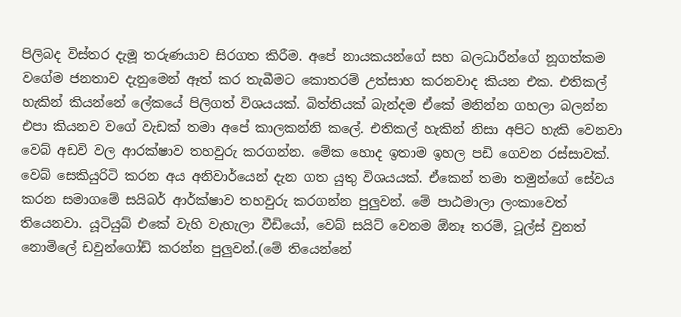පිලිබද විස්තර දැමූ තරුණයාව සිරගත කිරීම. අපේ නායකයන්ගේ සහ බලධාරීන්ගේ නූගත්කම වගේම ජනතාව දැනුමෙන් ඈත් කර තැබීමට කොතරම් උත්සාහ කරනවාද කියන එක. එතිකල් හැකින් කියන්නේ ලේකයේ පිලිගත් විශයයක්. බිත්තියක් බැන්දම ඒකේ මනින්න ගහලා බලන්න එපා කියනව වගේ වැඩක් තමා අපේ කාලකන්නි කලේ. එතිකල් හැකින් නිසා අපිට හැකි වෙනවා වෙබ් අඩවි වල ආරක්ෂාව තහවුරු කරගන්න. මේක හොද ඉතාම ඉහල පඩි ගෙවන රස්සාවක්. වෙබ් සෙකියුරිටි කරන අය අනිවාර්යෙන් දැන ගත යුතු විශයයක්. ඒකෙන් තමා තමුන්ගේ සේවය කරන සමාගමේ සයිබර් ආර්ක්ෂාව තහවුරු කරගන්න පුලුවන්. මේ පාඨමාලා ලංකාවෙත් තියෙනවා. යූටියුබ් එකේ වැහි වැහැලා වීඩියෝ, වෙබ් සයිට් වෙනම ඕනෑ තරම්, ටූල්ස් වුනත් නොමිලේ ඩවුන්ගෝඩ් කරන්න පුලුවන්.(මේ තියෙන්නේ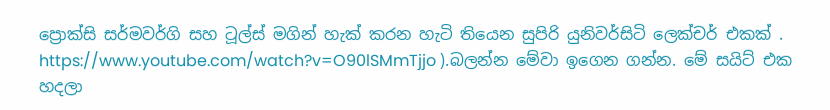ප්‍රොක්සි සර්මවර්ගි සහ ටූල්ස් මගින් හැක් කරන හැටි තියෙන සුපිරි යුනිවර්සිටි ලෙක්චර් එකක් . https://www.youtube.com/watch?v=O90lSMmTjjo ).බලන්න මේවා ඉගෙන ගන්න. මේ සයිට් එක හදලා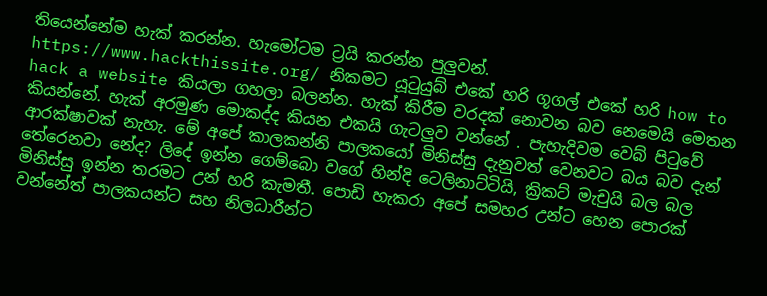තියෙන්නේම හැක් කරන්න. හැමෝටම ට්‍රයි කරන්න පුලුවන්. https://www.hackthissite.org/ නිකමට යූටුයුබ් එකේ හරි ගූගල් එකේ හරි how to hack a website කියලා ගහලා බලන්න. හැක් කිරීම වරදක් නොවන බව නෙමෙයි මෙතන කියන්නේ. හැක් අරමුණ මොකද්ද කියන එකයි ගැටලුව වන්නේ . පැහැදිවම වෙබ් පිටුවේ ආරක්ෂාවක් නැහැ. මේ අපේ කාලකන්නි පාලකයෝ මිනිස්සු දැනුවත් වෙනවට බය බව දැන් තේරෙනවා නේද? ලිදේ ඉන්න ගෙම්බො වගේ හින්දි ටෙලිනාට්ටියි, ක්‍රිකට් මැචුයි බල බල මිනිස්සු ඉන්න තරමට උන් හරි කැමතී. පොඩි හැකරා අපේ සමහර උන්ට හෙන පොරක් වන්නේත් පාලකයන්ට සහ නිලධාරීන්ට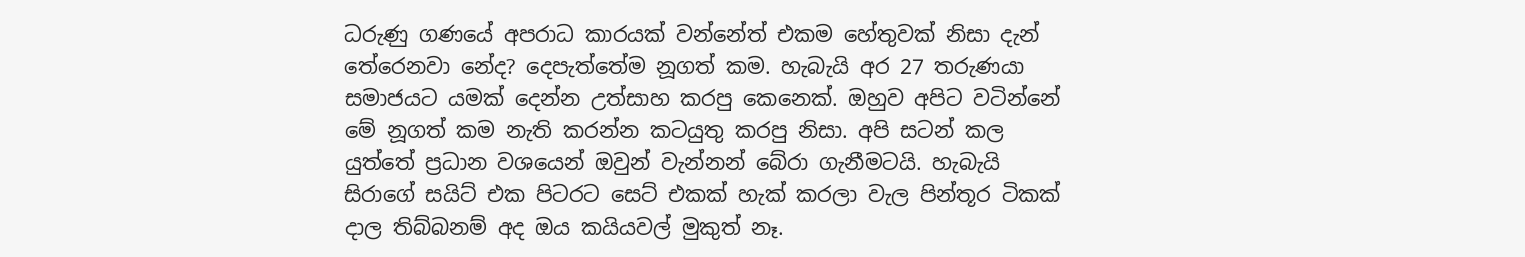ධරුණු ගණයේ අපරාධ කාරයක් වන්නේත් එකම හේතුවක් නිසා දැන් තේරෙනවා නේද? දෙපැත්තේම නූගත් කම. හැබැයි අර 27 තරුණයා සමාජයට යමක් දෙන්න උත්සාහ කරපු කෙනෙක්. ඔහුව අපිට වටින්නේ මේ නූගත් කම නැති කරන්න කටයුතු කරපු නිසා. අපි සටන් කල යුත්තේ ප්‍රධාන වශයෙන් ඔවුන් වැන්නන් බේරා ගැනීමටයි. හැබැයි සිරාගේ සයිට් එක පිටරට සෙට් එකක් හැක් කරලා වැල පින්තූර ටිකක් දාල තිබ්බනම් අද ඔය කයියවල් මුකුත් නෑ.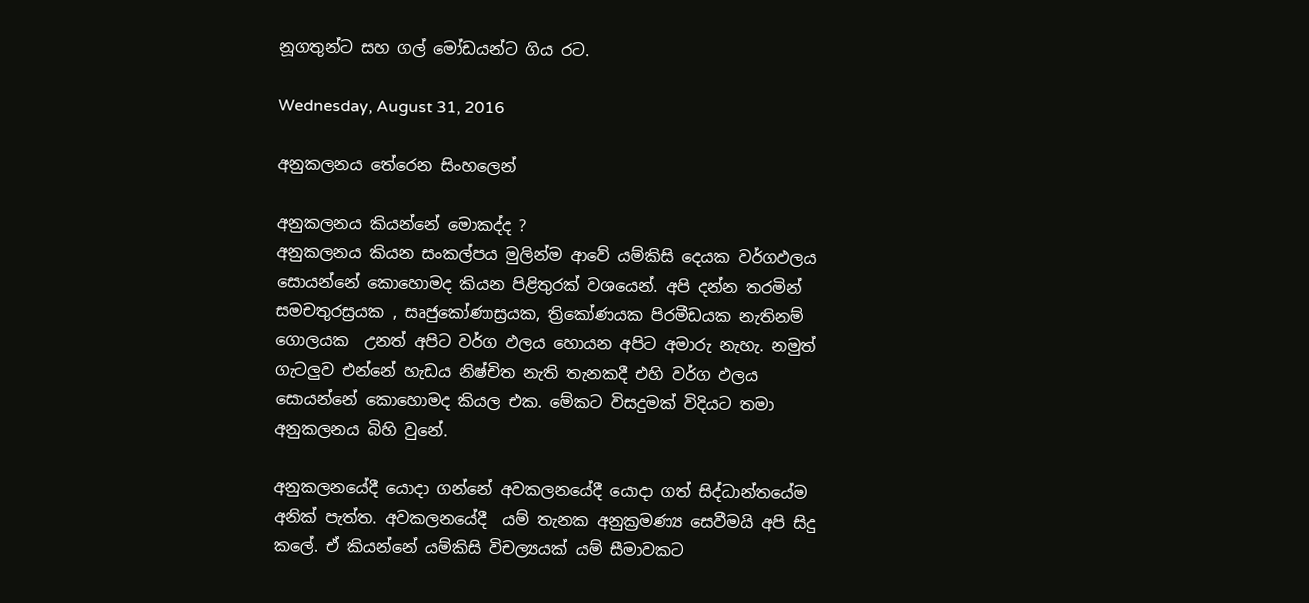නූගතුන්ට සහ ගල් මෝඩයන්ට ගිය රට.

Wednesday, August 31, 2016

අනුකලනය තේරෙන සිංහලෙන්

අනුකලනය කියන්නේ මොකද්ද ?
අනුකලනය කියන සංකල්පය මුලින්ම ආවේ යම්කිසි දෙයක වර්ගඵලය සොයන්නේ කොහොමද කියන පිළිතුරක් වශයෙන්. අපි දන්න තරමින් සමචතුරස්‍රයක , සෘජුකෝණාස්‍රයක, ත්‍රිකෝණයක පිරමීඩයක නැතිනම් ගොලයක  උනත් අපිට වර්ග ඵලය හොයන අපිට අමාරු නැහැ. නමුත් ගැටලුව එන්නේ හැඩය නිෂ්චිත නැති තැනකදී එහි වර්ග ඵලය සොයන්නේ කොහොමද කියල එක. මේකට විසදුමක් විදියට තමා අනුකලනය බිහි වුනේ.

අනුකලනයේදී යොදා ගන්නේ අවකලනයේදී යොදා ගත් සිද්ධාන්තයේම අනික් පැත්ත. අවකලනයේදී  යම් තැනක අනුක්‍රමණ්‍ය සෙවීමයි අපි සිදු කලේ. ඒ කියන්නේ යම්කිසි විචල්‍යයක් යම් සීමාවකට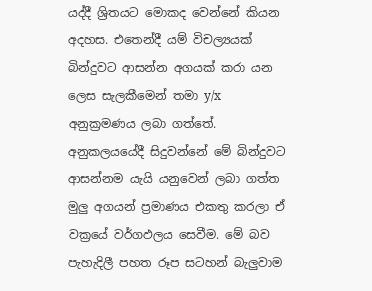යද්දී ශ්‍රිතයට මොකද වෙන්නේ කියන අදහස. එතෙන්දී යම් විචල්‍යයක් බින්දුවට ආසන්න අගයක් කරා යන ලෙස සැලකීමෙන් තමා y/x  අනුක්‍රමණය ලබා ගත්තේ.
අනුකලයයේදී සිදුවන්නේ මේ බින්දුවට ආසන්නම යැයි යනුවෙන් ලබා ගත්ත මුලු අගයන් ප්‍රමාණය එකතු කරලා ඒ වක්‍රයේ වර්ගඵලය සෙවීම. මේ බව පැහැදිලී පහත රූප සටහන් බැලුවාම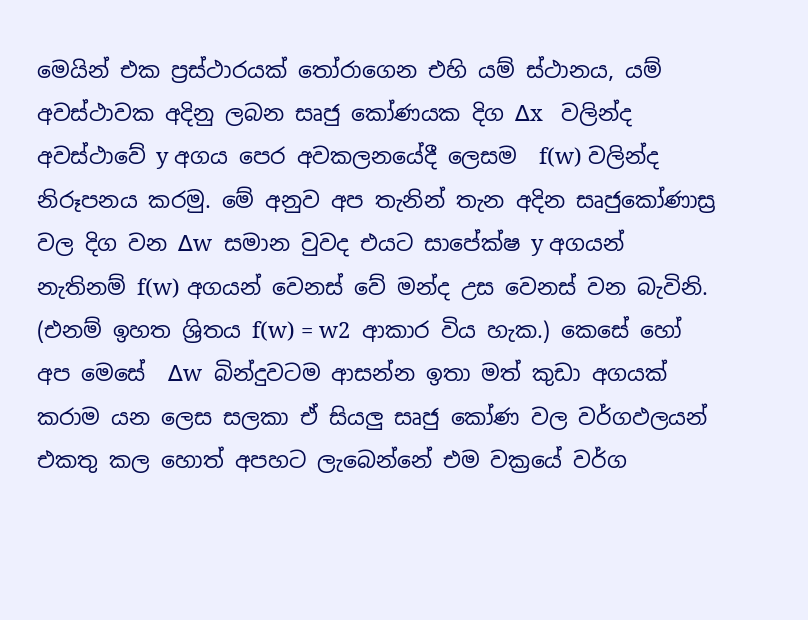මෙයින් එක ප්‍රස්ථාරයක් තෝරාගෙන එහි යම් ස්ථානය, යම් අවස්ථාවක අදිනු ලබන සෘජු කෝණයක දිග ∆x   වලින්ද අවස්ථාවේ y අගය පෙර අවකලනයේදී ලෙසම  f(w) වලින්ද නිරූපනය කරමු. මේ අනුව අප තැනින් තැන අදින සෘජුකෝණාස්‍ර වල දිග වන ∆w  සමාන වුවද එයට සාපේක්ෂ y අගයන් නැතිනම් f(w) අගයන් වෙනස් වේ මන්ද උස වෙනස් වන බැවිනි. (එනම් ඉහත ශ්‍රිතය f(w) = w2  ආකාර විය හැක.) කෙසේ හෝ අප මෙසේ  ∆w  බින්දුවටම ආසන්න ඉතා මත් කුඩා අගයක් කරාම යන ලෙස සලකා ඒ සියලු සෘජු කෝණ වල වර්ගඵලයන් එකතු කල හොත් අපහට ලැබෙන්නේ එම වක්‍රයේ වර්ග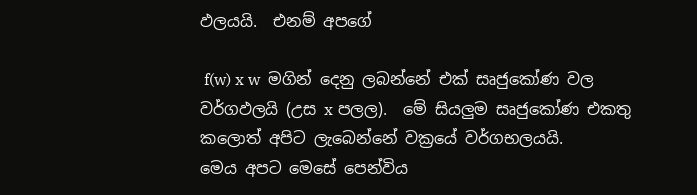ඵලයයි.  එනම් අපගේ

 f(w) x w  මගින් දෙනු ලබන්නේ එක් සෘජුකෝණ වල වර්ගඵලයි (උස x පලල).  මේ සියලුම සෘජුකෝණ එකතු කලොත් අපිට ලැබෙන්නේ වක්‍රයේ වර්ගභලයයි.
මෙය අපට මෙසේ පෙන්විය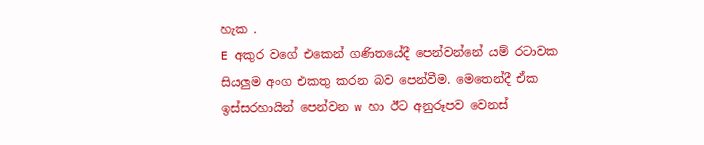හැක .
E අකුර වගේ එකෙන් ගණිතයේදී පෙන්වන්නේ යම් රටාවක සියලුම අංග එකතු කරන බව පෙන්වීම. මෙතෙන්දී ඒක ඉස්සරහායින් පෙන්වන w හා ඊට අනුරූපව වෙනස්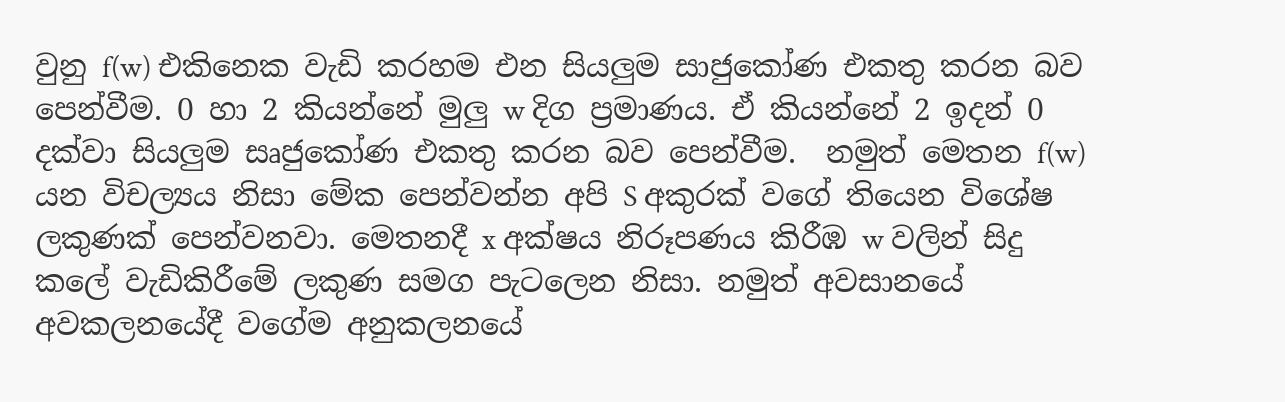වුනු f(w) එකිනෙක වැඩි කරහම එන සියලුම සාජුකෝණ එකතු කරන බව පෙන්වීම. 0 හා 2 කියන්නේ මුලු w දිග ප්‍රමාණය. ඒ කියන්නේ 2 ඉදන් 0 දක්වා සියලුම සෘජුකෝණ එකතු කරන බව පෙන්වීම.  නමුත් මෙතන f(w) යන විචල්‍යය නිසා මේක පෙන්වන්න අපි S අකුරක් වගේ තියෙන විශේෂ ලකුණක් පෙන්වනවා. මෙතනදී x අක්ෂය නිරූපණය කිරීඹ w වලින් සිදු කලේ වැඩිකිරීමේ ලකුණ සමග පැටලෙන නිසා. නමුත් අවසානයේ අවකලනයේදී වගේම අනුකලනයේ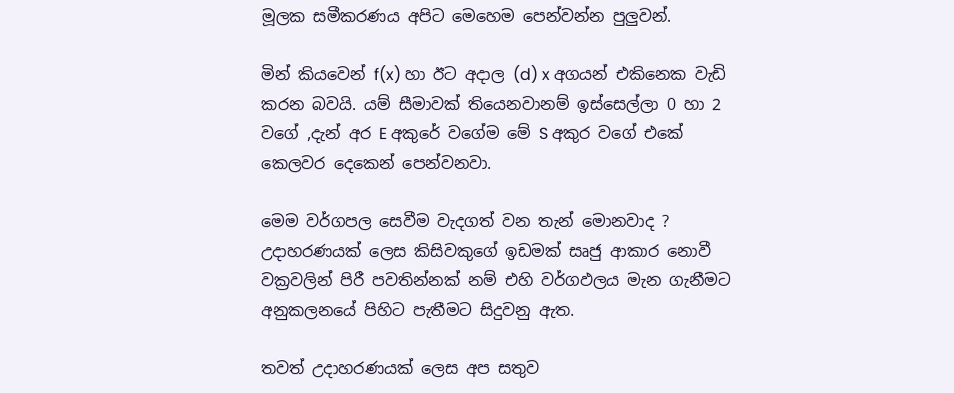මූලක සමීකරණය අපිට මෙහෙම පෙන්වන්න පුලුවන්.

මින් කියවෙන් f(x) හා ඊට අදාල (d) x අගයන් එකිනෙක වැඩි කරන බවයි. යම් සීමාවක් තියෙනවානම් ඉස්සෙල්ලා 0 හා 2 වගේ ,දැන් අර E අකුරේ වගේම මේ S අකුර වගේ එකේ කෙලවර දෙකෙන් පෙන්වනවා.

මෙම වර්ගපල සෙවීම වැදගත් වන තැන් මොනවාද ? උදාහරණයක් ලෙස කිසිවකුගේ ඉඩමක් සෘජු ආකාර නොවී වක්‍රවලින් පිරී පවතින්නක් නම් එහි වර්ගඵලය මැන ගැනීමට අනුකලනයේ පිහිට පැතීමට සිදුවනු ඇත.

තවත් උදාහරණයක් ලෙස අප සතුව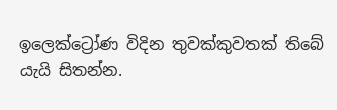ඉලෙක්ට්‍රෝණ විදින තුවක්කුවතක් තිබේ යැයි සිතන්න.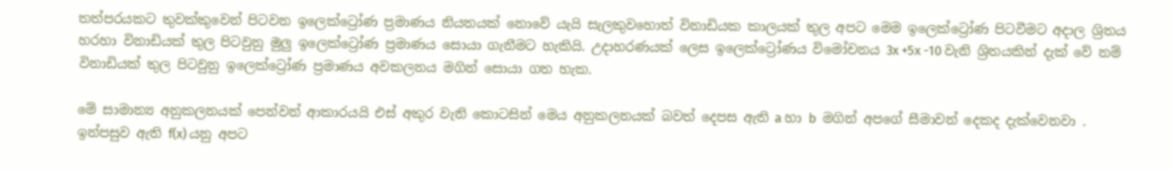තත්පරයකට තුවක්කුවෙන් පිටවන ඉලෙක්ට්‍රෝණ ප්‍රමාණය නියතයක් නොවේ යැයි සැලකුවහොත් විනාඩියක කාලයක් තුල අපට මෙම ඉලෙක්ට්‍රෝණ පිටවීමට අදාල ශ්‍රිතය  හරහා විනාඩියක් තුල පිටවුනු මුලු ඉලෙක්ට්‍රෝණ ප්‍රමාණය සොයා ගැනීමට හැකියි. උදාහරණයක් ලෙස ඉලෙක්ට්‍රෝණය විමෝචනය 3x +5x -10 වැනි ශ්‍රිතයකින් දැක් වේ නම් විනාඩියක් තුල පිටවුනු ඉලෙක්ට්‍රෝණ ප්‍රමාණය අවකලනය මගින් සොයා ගත හැක.

මේ සාමාන්‍ය අනුකලනයක් පෙන්වන් ආකාරයයි එස් අකුර වැනි කොටසින් මෙය අනුකලනයක් බවත් දෙපස ඇති a හා b  මගින් අපගේ සීමාවන් දෙකද දැක්වෙනවා . ඉන්පසුව ඇති f(x) යනු අපට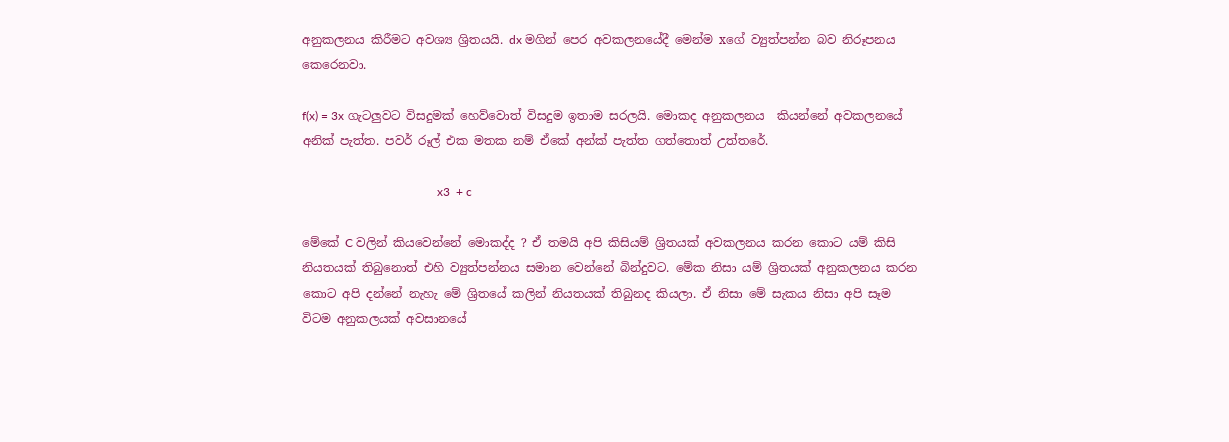අනුකලනය කිරීමට අවශ්‍ය ශ්‍රිතයයි. dx මගින් පෙර අවකලනයේදී මෙන්ම xගේ ව්‍යුත්පන්න බව නිරූපනය කෙරෙනවා.

f(x) = 3x ගැටලුවට විසදුමක් හෙව්වොත් විසදුම ඉතාම සරලයි. මොකද අනුකලනය  කියන්නේ අවකලනයේ අනික් පැත්ත. පවර් රූල් එක මතක නම් ඒකේ අන්ක් පැත්ත ගත්තොත් උත්තරේ.

                                             x3  + c

මේකේ C වලින් කියවෙන්නේ මොකද්ද ? ඒ තමයි අපි කිසියම් ශ්‍රිතයක් අවකලනය කරන කොට යම් කිසි නියතයක් තිබුනොත් එහි ව්‍යුත්පන්නය සමාන වෙන්නේ බින්දුවට. මේක නිසා යම් ශ්‍රිතයක් අනුකලනය කරන කොට අපි දන්නේ නැහැ මේ ශ්‍රිතයේ කලින් නියතයක් තිබුනද කියලා. ඒ නිසා මේ සැකය නිසා අපි සෑම විටම අනුකලයක් අවසානයේ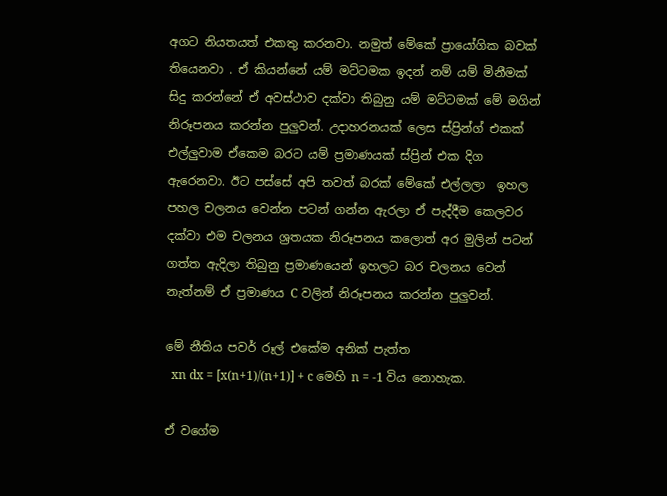අගට නියතයත් එකතු කරනවා. නමුත් මේකේ ප්‍රායෝගික බවක් තියෙනවා . ඒ කියන්නේ යම් මට්ටමක ඉදන් නම් යම් මිනීමක් සිදු කරන්නේ ඒ අවස්ථාව දක්වා තිබුනු යම් මට්ටමක් මේ මගින් නිරූපනය කරන්න පුලුවන්. උදාහරනයක් ලෙස ස්ප්‍රින්ග් එකක් එල්ලුවාම ඒකෙම බරට යම් ප්‍රමාණයක් ස්ප්‍රින් එක දිග ඇරෙනවා. ඊට පස්සේ අපි තවත් බරක් මේකේ එල්ලලා  ඉහල පහල චලනය වෙන්න පටන් ගන්න ඇරලා ඒ පැද්දීම කෙලවර දක්වා එම චලනය ශ්‍රතයක නිරූපනය කලොත් අර මුලින් පටන් ගත්ත ඇදිලා තිබුනු ප්‍රමාණයෙන් ඉහලට බර චලනය වෙන් නැත්නම් ඒ ප්‍රමාණය C වලින් නිරූපනය කරන්න පුලුවන්.

මේ නීතිය පවර් රූල් එකේම අනික් පැත්ත
  xn dx = [x(n+1)/(n+1)] + c මෙහි n = -1 විය නොහැක.

ඒ වගේම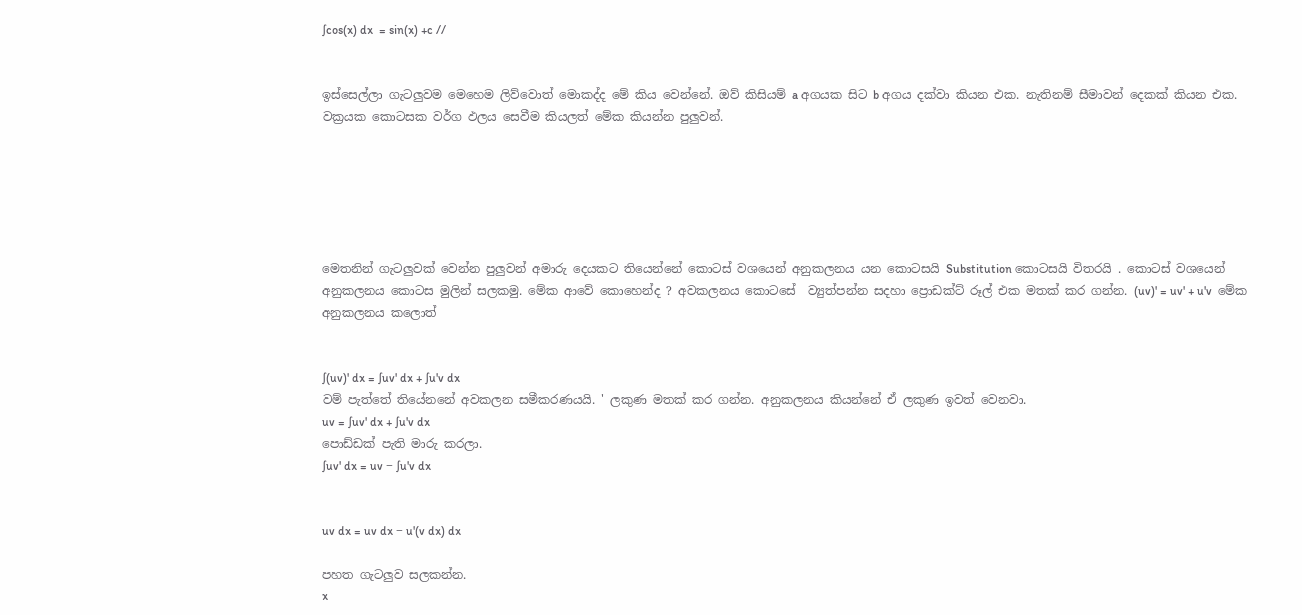∫cos(x) dx  = sin(x) +c //


ඉස්සෙල්ලා ගැටලුවම මෙහෙම ලිව්වොත් මොකද්ද මේ කිය වෙන්නේ. ඔව් කිසියම් a අගයක සිට b අගය දක්වා කියන එක. නැතිනම් සීමාවන් දෙකක් කියන එක. වක්‍රයක කොටසක වර්ග ඵලය සෙවීම කියලත් මේක කියන්න පුලුවන්.






මෙතනින් ගැටලුවක් වෙන්න පුලුවන් අමාරු දෙයකට තියෙන්නේ කොටස් වශයෙන් අනුකලනය යන කොටසයි Substitution කොටසයි විතරයි . කොටස් වශයෙන් අනුකලනය කොටස මුලින් සලකමු. මේක ආවේ කොහෙන්ද ? අවකලනය කොටසේ  ව්‍යුත්පන්න සදහා ප්‍රොඩක්ට් රූල් එක මතක් කර ගන්න. (uv)' = uv' + u'v  මේක අනුකලනය කලොත්


∫(uv)' dx = ∫uv' dx + ∫u'v dx
වම් පැත්තේ තියේනනේ අවකලන සමීකරණයයි. ' ලකුණ මතක් කර ගන්න. අනුකලනය කියන්නේ ඒ ලකුණ ඉවත් වෙනවා.
uv = ∫uv' dx + ∫u'v dx
පොඩ්ඩක් පැති මාරු කරලා.
∫uv' dx = uv − ∫u'v dx


uv dx = uv dx − u'(v dx) dx

පහත ගැටලුව සලකන්න.
x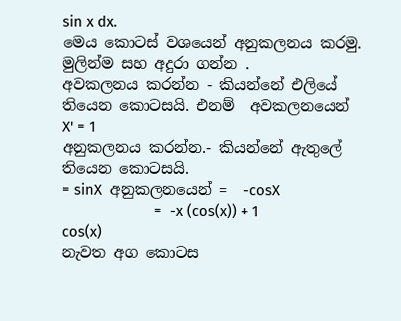sin x dx.
මෙය කොටස් වශයෙන් අනුකලනය කරමු. මුලින්ම සහ අදුරා ගන්න .
අවකලනය කරන්න - කියන්නේ එලියේ තියෙන කොටසයි. එනම්  අවකලනයෙන්
X' = 1
අනුකලනය කරන්න.- කියන්නේ ඇතුලේ තියෙන කොටසයි.                                = sinX  අනුකලනයෙන් =  -cosX
                       =  -x (cos(x)) + 1 cos(x)
නැවත අග කොටස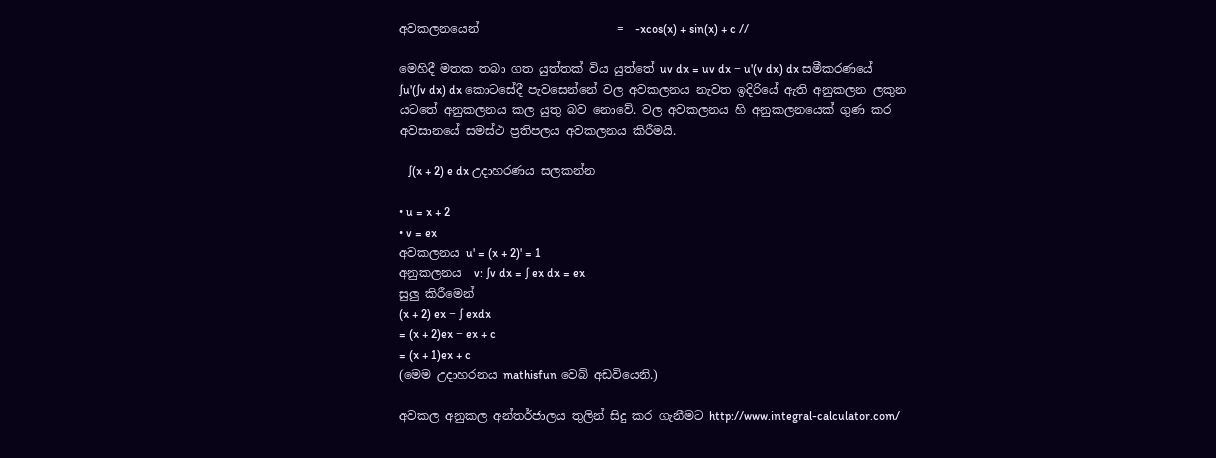අවකලනයෙන්                       =  -xcos(x) + sin(x) + c //

මෙහිදී මතක තබා ගත යුත්තක් විය යුත්තේ uv dx = uv dx − u'(v dx) dx සමීකරණයේ  ∫u'(∫v dx) dx කොටසේදී පැවසෙන්නේ වල අවකලනය නැවත ඉදිරියේ ඇති අනුකලන ලකුන යටතේ අනුකලනය කල යුතු බව නොවේ. වල අවකලනය හි අනුකලනයෙක් ගුණ කර අවසානයේ සමස්ථ ප්‍රතිපලය අවකලනය කිරීමයි.

   ∫(x + 2) e dx උදාහරණය සලකන්න

• u = x + 2
• v = ex
අවකලනය u' = (x + 2)' = 1
අනුකලනය  v: ∫v dx = ∫ ex dx = ex
සුලු කිරීමෙන්
(x + 2) ex − ∫ exdx
= (x + 2)ex − ex + c
= (x + 1)ex + c
(මෙම උදාහරනය mathisfun වෙබ් අඩවියෙනි.)

අවකල අනුකල අන්තර්ජාලය තුලින් සිදු කර ගැනීමට http://www.integral-calculator.com/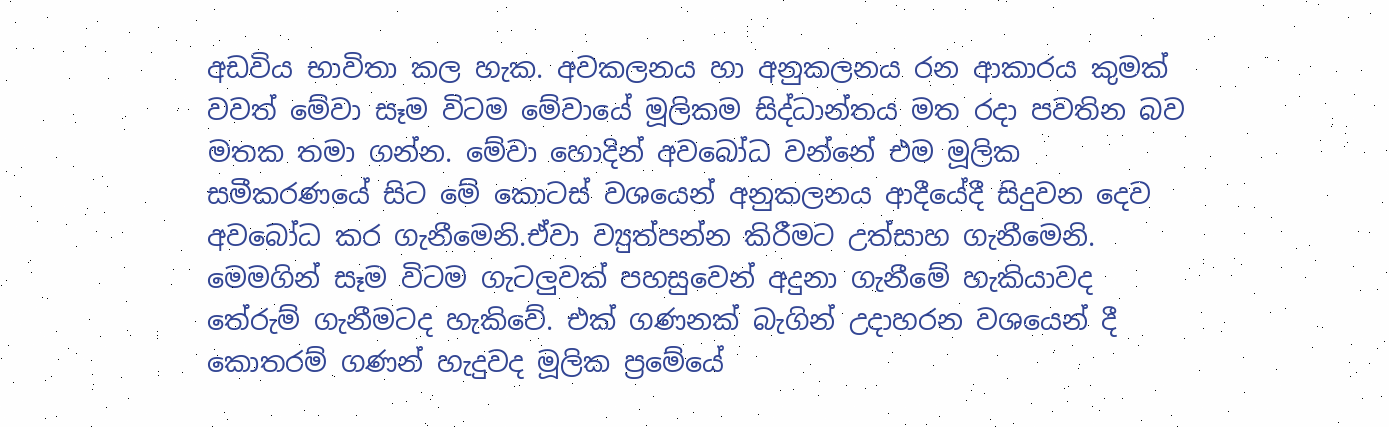අඩවිය භාවිතා කල හැක. අවකලනය හා අනුකලනය රන ආකාරය කුමක් වවත් මේවා සෑම විටම මේවායේ මූලිකම සිද්ධාන්තය මත රදා පවතින බව මතක තමා ගන්න. මේවා හොදින් අවබෝධ වන්නේ එම මූලික සමීකරණයේ සිට මේ කොටස් වශයෙන් අනුකලනය ආදීයේදී සිදුවන දෙව අවබෝධ කර ගැනීමෙනි.ඒවා ව්‍යුත්පන්න කිරීමට උත්සාහ ගැනීමෙනි. මෙමගින් සෑම විටම ගැටලුවක් පහසුවෙන් අදුනා ගැනීමේ හැකියාවද තේරුම් ගැනීමටද හැකිවේ. එක් ගණනක් බැගින් උදාහරන වශයෙන් දී කොතරම් ගණන් හැදුවද මූලික ප්‍රමේයේ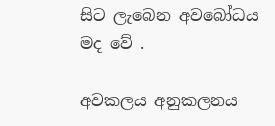සිට ලැබෙන අවබෝධය මද වේ .

අවකලය අනුකලනය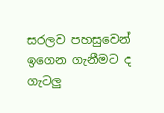සරලව පහසුවෙන් ඉගෙන ගැනීමට ද ගැටලු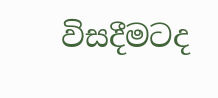විසදීමටද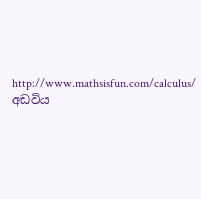http://www.mathsisfun.com/calculus/  අඩවිය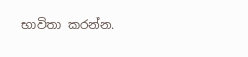භාවිතා කරන්න.